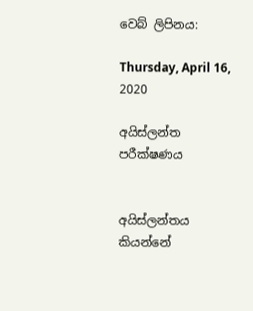වෙබ් ලිපිනය:

Thursday, April 16, 2020

අයිස්ලන්ත පරීක්ෂණය


අයිස්ලන්තය කියන්නේ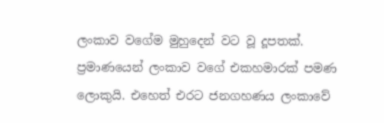ලංකාව වගේම මුහුදෙන් වට වූ දූපතක්. ප්‍රමාණයෙන් ලංකාව වගේ එකහමාරක් පමණ ලොකුයි. එහෙත් එරට ජනගහණය ලංකාවේ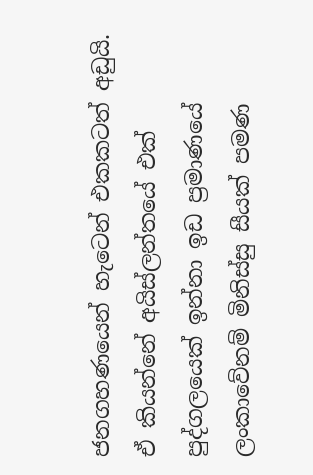ජනගහණයෙන් හැටෙන් එකකටත් අඩුයි. ඒ කියන්නේ අයිස්ලන්තයේ එක් පුද්ගලයෙක් ඉන්නා ඉඩ ප්‍රමාණයේ ලංකාවේනම් මිනිස්සු සීයක් පමණ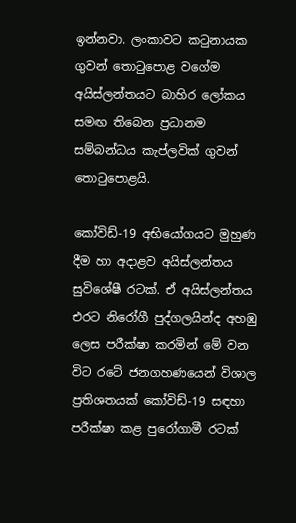ඉන්නවා. ලංකාවට කටුනායක ගුවන් තොටුපොළ වගේම අයිස්ලන්තයට බාහිර ලෝකය සමඟ තිබෙන ප්‍රධානම සම්බන්ධය කැප්ලවික් ගුවන් තොටුපොළයි.

කෝවිඩ්-19 අභියෝගයට මුහුණ දීම හා අදාළව අයිස්ලන්තය සුවිශේෂී රටක්. ඒ අයිස්ලන්තය එරට නිරෝගී පුද්ගලයින්ද අහඹු ලෙස පරීක්ෂා කරමින් මේ වන විට රටේ ජනගහණයෙන් විශාල ප්‍රතිශතයක් කෝවිඩ්-19 සඳහා පරීක්ෂා කළ පුරෝගාමී රටක්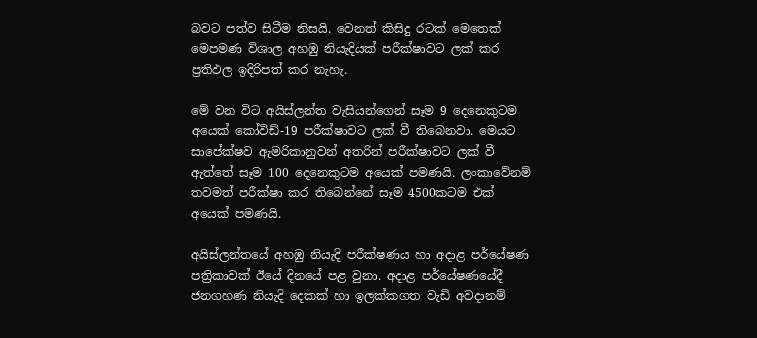බවට පත්ව සිටීම නිසයි. වෙනත් කිසිදු රටක් මෙතෙක් මෙපමණ විශාල අහඹු නියැදියක් පරීක්ෂාවට ලක් කර ප්‍රතිඵල ඉදිරිපත් කර නැහැ.

මේ වන විට අයිස්ලන්ත වැසියන්ගෙන් සෑම 9 දෙනෙකුටම අයෙක් කෝවිඩ්-19 පරීක්ෂාවට ලක් වී තිබෙනවා. මෙයට සාපේක්ෂව ඇමරිකානුවන් අතරින් පරීක්ෂාවට ලක් වී ඇත්තේ සෑම 100 දෙනෙකුටම අයෙක් පමණයි. ලංකාවේනම් තවමත් පරීක්ෂා කර තිබෙන්නේ සෑම 4500කටම එක් අයෙක් පමණයි.

අයිස්ලන්තයේ අහඹු නියැදි පරීක්ෂණය හා අදාළ පර්යේෂණ පත්‍රිකාවක් ඊයේ දිනයේ පළ වුනා. අදාළ පර්යේෂණයේදී ජනගහණ නියැදි දෙකක් හා ඉලක්කගත වැඩි අවදානම්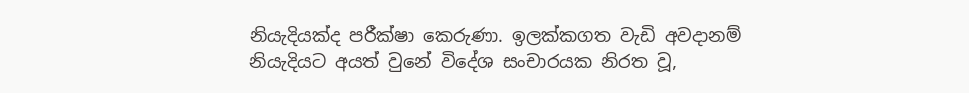නියැදියක්ද පරීක්ෂා කෙරුණා. ඉලක්කගත වැඩි අවදානම් නියැදියට අයත් වුනේ විදේශ සංචාරයක නිරත වූ,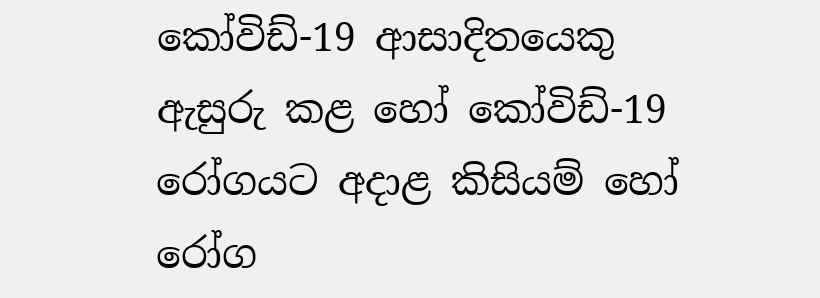කෝවිඩ්-19 ආසාදිතයෙකු ඇසුරු කළ හෝ කෝවිඩ්-19 රෝගයට අදාළ කිසියම් හෝ රෝග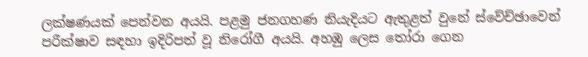ලක්ෂණයක් පෙන්වන අයයි. පළමු ජනගහණ නියැදියට ඇතුළත් වුනේ ස්වේච්ඡාවෙන් පරීක්ෂාව සඳහා ඉදිරිපත් වූ නිරෝගී අයයි. අහඹු ලෙස තෝරා ගෙන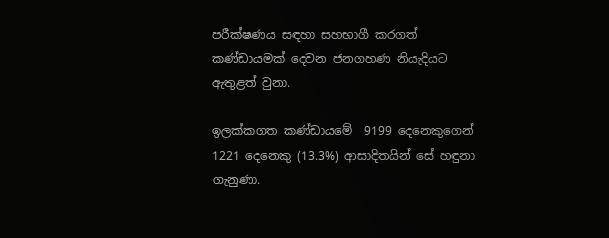පරීක්ෂණය සඳහා සහභාගී කරගත් කණ්ඩායමක් දෙවන ජනගහණ නියැදියට ඇතුළත් වුනා.

ඉලක්කගත කණ්ඩායමේ  9199 දෙනෙකුගෙන් 1221 දෙනෙකු (13.3%) ආසාදිතයින් සේ හඳුනා ගැනුණා.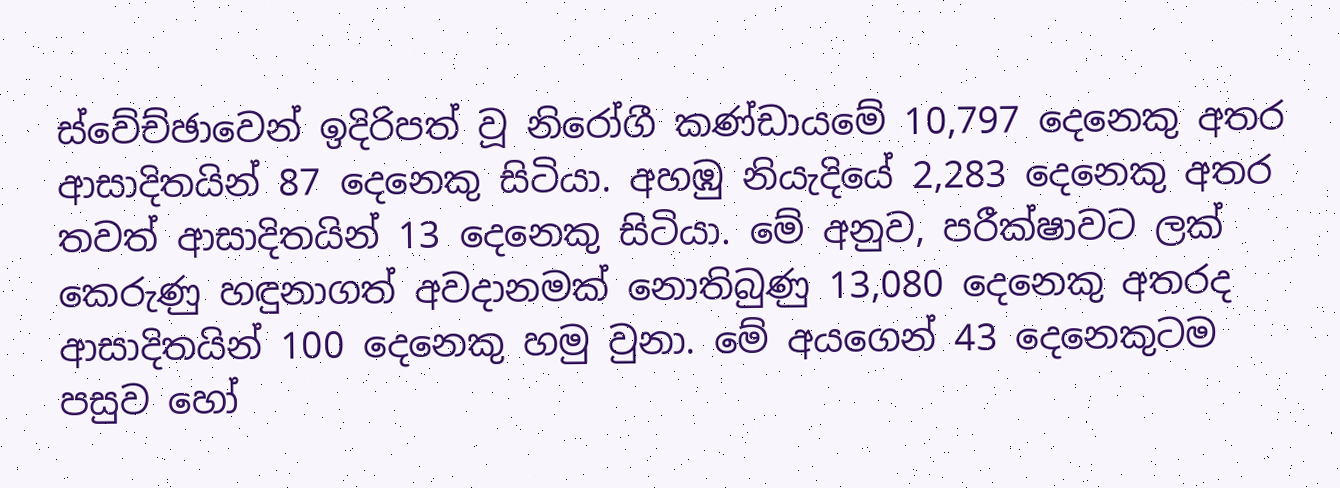ස්වේච්ඡාවෙන් ඉදිරිපත් වූ නිරෝගී කණ්ඩායමේ 10,797 දෙනෙකු අතර ආසාදිතයින් 87 දෙනෙකු සිටියා. අහඹු නියැදියේ 2,283 දෙනෙකු අතර තවත් ආසාදිතයින් 13 දෙනෙකු සිටියා. මේ අනුව, පරීක්ෂාවට ලක් කෙරුණු හඳුනාගත් අවදානමක් නොතිබුණු 13,080 දෙනෙකු අතරද ආසාදිතයින් 100 දෙනෙකු හමු වුනා. මේ අයගෙන් 43 දෙනෙකුටම පසුව හෝ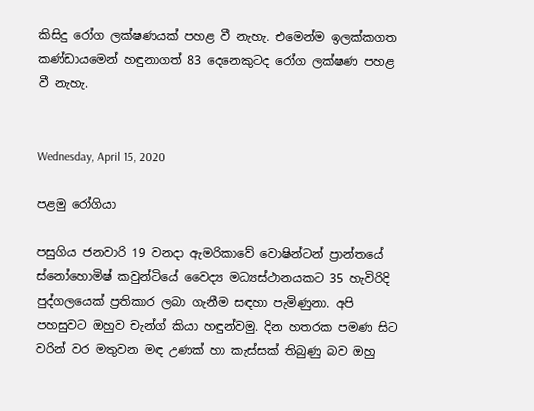කිසිදු රෝග ලක්ෂණයක් පහළ වී නැහැ. එමෙන්ම ඉලක්කගත කණ්ඩායමෙන් හඳුනාගත් 83 දෙනෙකුටද රෝග ලක්ෂණ පහළ වී නැහැ.


Wednesday, April 15, 2020

පළමු රෝගියා

පසුගිය ජනවාරි 19 වනදා ඇමරිකාවේ වොෂින්ටන් ප්‍රාන්තයේ ස්නෝහොමිෂ් කවුන්ටියේ වෛද්‍ය මධ්‍යස්ථානයකට 35 හැවිරිදි පුද්ගලයෙක් ප්‍රතිකාර ලබා ගැනීම සඳහා පැමිණුනා. අපි පහසුවට ඔහුව චැන්ග් කියා හඳුන්වමු. දින හතරක පමණ සිට වරින් වර මතුවන මඳ උණක් හා කැස්සක් තිබුණු බව ඔහු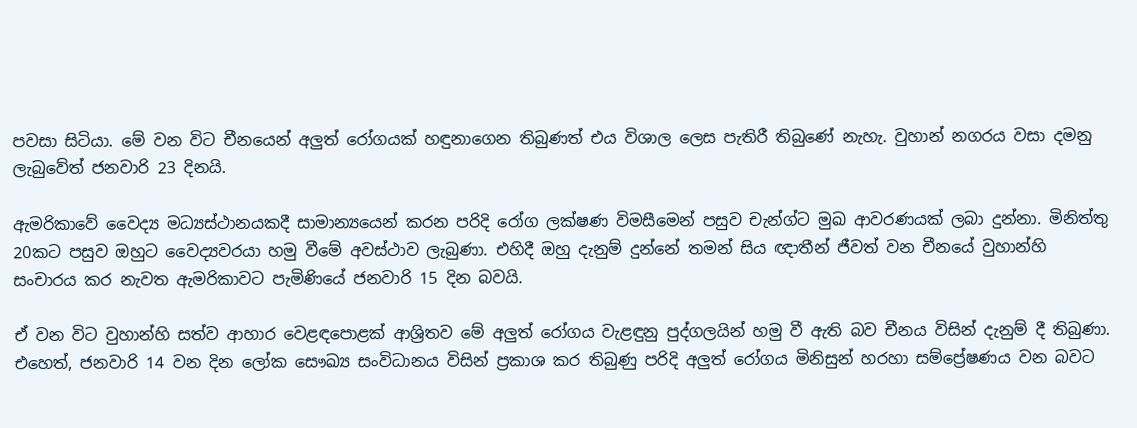පවසා සිටියා. මේ වන විට චීනයෙන් අලුත් රෝගයක් හඳුනාගෙන තිබුණත් එය විශාල ලෙස පැතිරී තිබුණේ නැහැ. වුහාන් නගරය වසා දමනු ලැබුවේත් ජනවාරි 23 දිනයි.

ඇමරිකාවේ වෛද්‍ය මධ්‍යස්ථානයකදී සාමාන්‍යයෙන් කරන පරිදි රෝග ලක්ෂණ විමසීමෙන් පසුව චැන්ග්ට මුඛ ආවරණයක් ලබා දුන්නා. මිනිත්තු 20කට පසුව ඔහුට වෛද්‍යවරයා හමු වීමේ අවස්ථාව ලැබුණා. එහිදී ඔහු දැනුම් දුන්නේ තමන් සිය ඥාතීන් ජීවත් වන චීනයේ වුහාන්හි සංචාරය කර නැවත ඇමරිකාවට පැමිණියේ ජනවාරි 15 දින බවයි.

ඒ වන විට වුහාන්හි සත්ව ආහාර වෙළඳපොළක් ආශ්‍රිතව මේ අලුත් රෝගය වැළඳුනු පුද්ගලයින් හමු වී ඇති බව චීනය විසින් දැනුම් දී තිබුණා. එහෙත්, ජනවාරි 14 වන දින ලෝක සෞඛ්‍ය සංවිධානය විසින් ප්‍රකාශ කර තිබුණු පරිදි අලුත් රෝගය මිනිසුන් හරහා සම්ප්‍රේෂණය වන බවට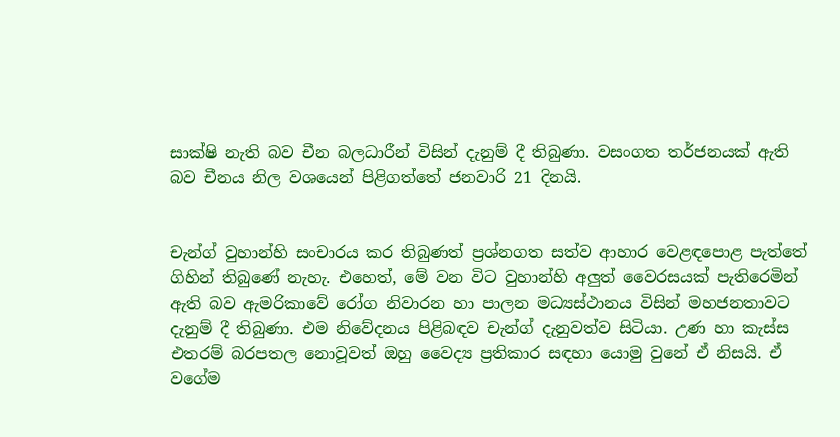සාක්ෂි නැති බව චීන බලධාරීන් විසින් දැනුම් දී තිබුණා. වසංගත තර්ජනයක් ඇති බව චීනය නිල වශයෙන් පිළිගත්තේ ජනවාරි 21 දිනයි.


චැන්ග් වුහාන්හි සංචාරය කර තිබුණත් ප්‍රශ්නගත සත්ව ආහාර වෙළඳපොළ පැත්තේ ගිහින් තිබුණේ නැහැ. එහෙත්, මේ වන විට වුහාන්හි අලුත් වෛරසයක් පැතිරෙමින් ඇති බව ඇමරිකාවේ රෝග නිවාරන හා පාලන මධ්‍යස්ථානය විසින් මහජනතාවට දැනුම් දී තිබුණා. එම නිවේදනය පිළිබඳව චැන්ග් දැනුවත්ව සිටියා. උණ හා කැස්ස එතරම් බරපතල නොවූවත් ඔහු වෛද්‍ය ප්‍රතිකාර සඳහා යොමු වුනේ ඒ නිසයි. ඒ වගේම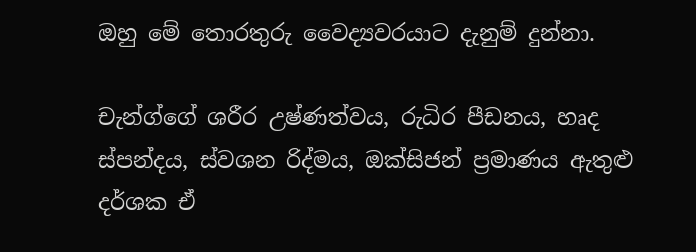ඔහු මේ තොරතුරු වෛද්‍යවරයාට දැනුම් දුන්නා.

චැන්ග්ගේ ශරීර උෂ්ණත්වය, රුධිර පීඩනය, හෘද ස්පන්දය, ස්වශන රිද්මය, ඔක්සිජන් ප්‍රමාණය ඇතුළු දර්ශක ඒ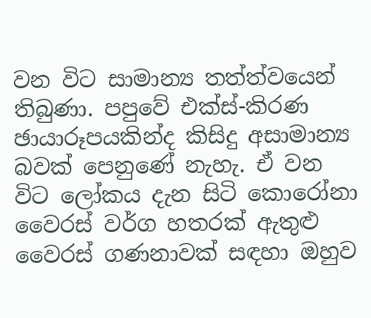වන විට සාමාන්‍ය තත්ත්වයෙන් තිබුණා. පපුවේ එක්ස්-කිරණ ඡායාරූපයකින්ද කිසිදු අසාමාන්‍ය බවක් පෙනුණේ නැහැ. ඒ වන විට ලෝකය දැන සිටි කොරෝනා වෛරස් වර්ග හතරක් ඇතුළු වෛරස් ගණනාවක් සඳහා ඔහුව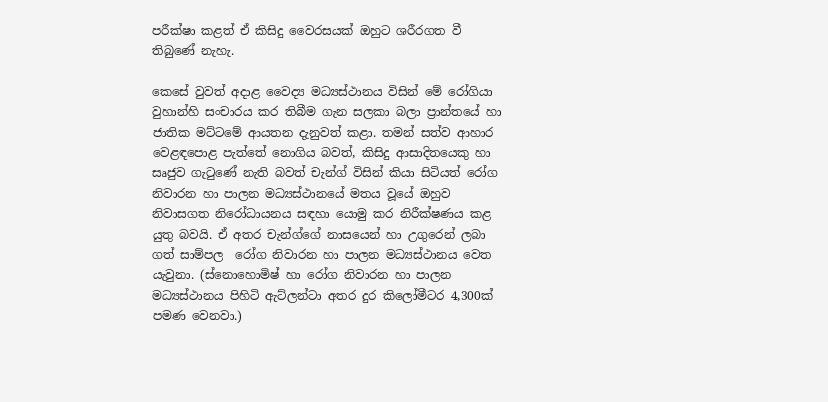පරීක්ෂා කළත් ඒ කිසිදු වෛරසයක් ඔහුට ශරීරගත වී තිබුණේ නැහැ.

කෙසේ වුවත් අදාළ වෛද්‍ය මධ්‍යස්ථානය විසින් මේ රෝගියා වුහාන්හි සංචාරය කර තිබීම ගැන සලකා බලා ප්‍රාන්තයේ හා ජාතික මට්ටමේ ආයතන දැනුවත් කළා. තමන් සත්ව ආහාර වෙළඳපොළ පැත්තේ නොගිය බවත්, කිසිදු ආසාදිතයෙකු හා සෘජුව ගැටුණේ නැති බවත් චැන්ග් විසින් කියා සිටියත් රෝග නිවාරන හා පාලන මධ්‍යස්ථානයේ මතය වූයේ ඔහුව නිවාසගත නිරෝධායනය සඳහා යොමු කර නිරීක්ෂණය කළ යුතු බවයි. ඒ අතර චැන්ග්ගේ නාසයෙන් හා උගුරෙන් ලබා ගත් සාම්පල  රෝග නිවාරන හා පාලන මධ්‍යස්ථානය වෙත යැවුනා. (ස්නොහොමිෂ් හා රෝග නිවාරන හා පාලන මධ්‍යස්ථානය පිහිටි ඇට්ලන්ටා අතර දුර කිලෝමීටර 4,300ක් පමණ වෙනවා.)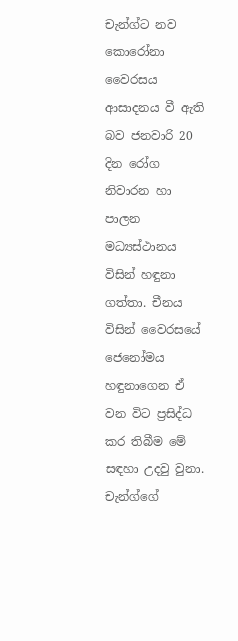චැන්ග්ට නව කොරෝනා වෛරසය ආසාදනය වී ඇති බව ජනවාරි 20 දින රෝග නිවාරන හා පාලන මධ්‍යස්ථානය විසින් හඳුනා ගත්තා. චීනය විසින් වෛරසයේ ජෙනෝමය හඳුනාගෙන ඒ වන විට ප්‍රසිද්ධ කර තිබීම මේ සඳහා උදවු වුනා. චැන්ග්ගේ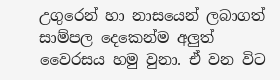උගුරෙන් හා නාසයෙන් ලබාගත් සාම්පල දෙකෙන්ම අලුත් වෛරසය හමු වුනා. ඒ වන විට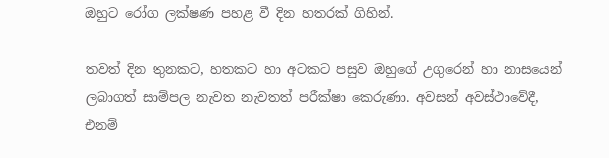ඔහුට රෝග ලක්ෂණ පහළ වී දින හතරක් ගිහින්.

තවත් දින තුනකට, හතකට හා අටකට පසුව ඔහුගේ උගුරෙන් හා නාසයෙන් ලබාගත් සාම්පල නැවත නැවතත් පරීක්ෂා කෙරුණා. අවසන් අවස්ථාවේදී, එනම්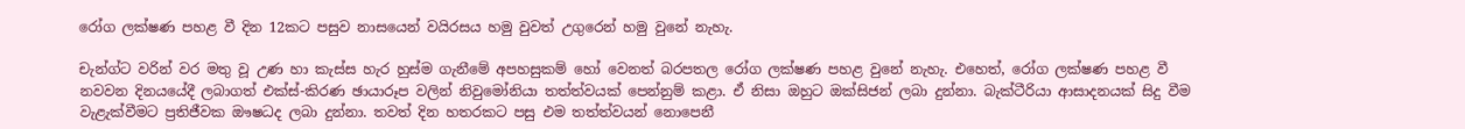රෝග ලක්ෂණ පහළ වී දින 12කට පසුව නාසයෙන් වයිරසය හමු වුවත් උගුරෙන් හමු වුනේ නැහැ.

චැන්ග්ට වරින් වර මතු වූ උණ හා කැස්ස හැර හුස්ම ගැනීමේ අපහසුකම් හෝ වෙනත් බරපතල රෝග ලක්ෂණ පහළ වුනේ නැහැ. එහෙත්, රෝග ලක්ෂණ පහළ වී නවවන දිනයයේදී ලබාගත් එක්ස්-කිරණ ඡායාරූප වලින් නිවුමෝනියා තත්ත්වයක් පෙන්නුම් කළා. ඒ නිසා ඔහුට ඔක්සිජන් ලබා දුන්නා. බැක්ටීරියා ආසාදනයක් සිදු වීම වැළැක්වීමට ප්‍රතිජීවක ඖෂධද ලබා දුන්නා. තවත් දින හතරකට පසු එම තත්ත්වයන් නොපෙනී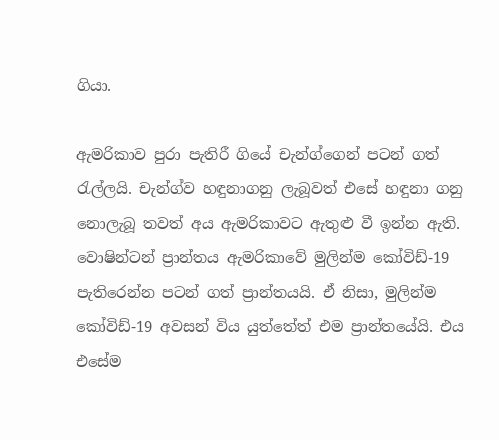ගියා.

ඇමරිකාව පුරා පැතිරී ගියේ චැන්ග්ගෙන් පටන් ගත් රැල්ලයි. චැන්ග්ව හඳුනාගනු ලැබූවත් එසේ හඳුනා ගනු නොලැබූ තවත් අය ඇමරිකාවට ඇතුළු වී ඉන්න ඇති. වොෂින්ටන් ප්‍රාන්තය ඇමරිකාවේ මුලින්ම කෝවිඩ්-19 පැතිරෙන්න පටන් ගත් ප්‍රාන්තයයි. ඒ නිසා, මුලින්ම කෝවිඩ්-19 අවසන් විය යුත්තේත් එම ප්‍රාන්තයේයි. එය එසේම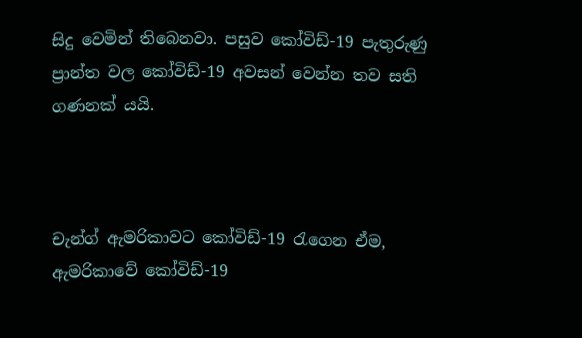සිදු වෙමින් තිබෙනවා. පසුව කෝවිඩ්-19 පැතුරුණු ප්‍රාන්ත වල කෝවිඩ්-19 අවසන් වෙන්න තව සති ගණනක් යයි.



චැන්ග් ඇමරිකාවට කෝවිඩ්-19 රැගෙන ඒම, ඇමරිකාවේ කෝවිඩ්-19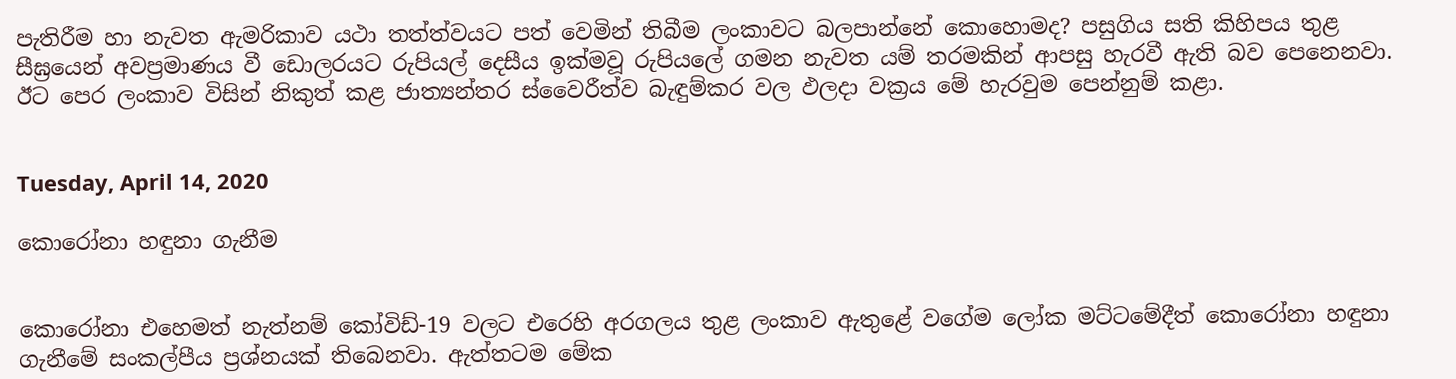පැතිරීම හා නැවත ඇමරිකාව යථා තත්ත්වයට පත් වෙමින් තිබීම ලංකාවට බලපාන්නේ කොහොමද? පසුගිය සති කිහිපය තුළ සීඝ්‍රයෙන් අවප්‍රමාණය වී ඩොලරයට රුපියල් දෙසීය ඉක්මවූ රුපියලේ ගමන නැවත යම් තරමකින් ආපසු හැරවී ඇති බව පෙනෙනවා. ඊට පෙර ලංකාව විසින් නිකුත් කළ ජාත්‍යන්තර ස්වෛරීත්ව බැඳුම්කර වල ඵලදා වක්‍රය මේ හැරවුම පෙන්නුම් කළා.


Tuesday, April 14, 2020

කොරෝනා හඳුනා ගැනීම


කොරෝනා එහෙමත් නැත්නම් කෝවිඩ්-19 වලට එරෙහි අරගලය තුළ ලංකාව ඇතුළේ වගේම ලෝක මට්ටමේදීත් කොරෝනා හඳුනා ගැනීමේ සංකල්පීය ප්‍රශ්නයක් තිබෙනවා. ඇත්තටම මේක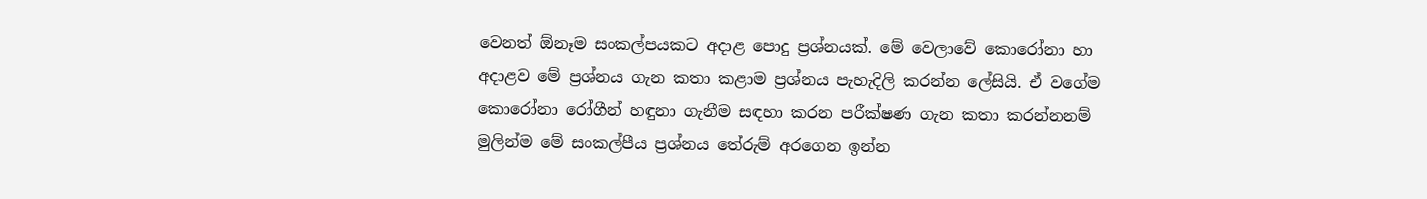වෙනත් ඕනෑම සංකල්පයකට අදාළ පොදු ප්‍රශ්නයක්. මේ වෙලාවේ කොරෝනා හා අදාළව මේ ප්‍රශ්නය ගැන කතා කළාම ප්‍රශ්නය පැහැදිලි කරන්න ලේසියි. ඒ වගේම කොරෝනා රෝගීන් හඳුනා ගැනීම සඳහා කරන පරීක්ෂණ ගැන කතා කරන්නනම් මුලින්ම මේ සංකල්පීය ප්‍රශ්නය තේරුම් අරගෙන ඉන්න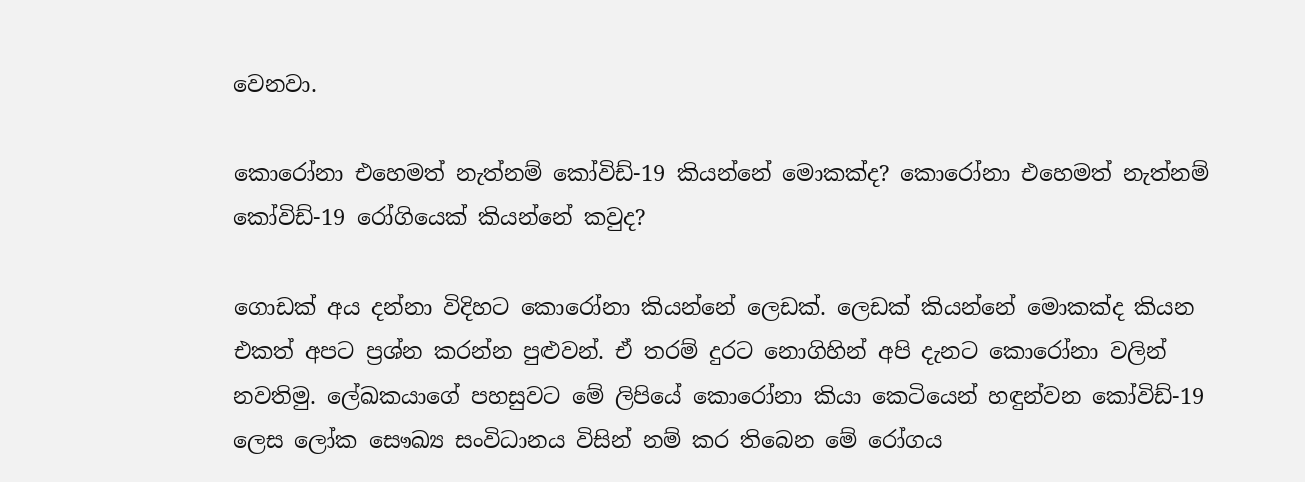වෙනවා.

කොරෝනා එහෙමත් නැත්නම් කෝවිඩ්-19 කියන්නේ මොකක්ද? කොරෝනා එහෙමත් නැත්නම් කෝවිඩ්-19 රෝගියෙක් කියන්නේ කවුද?

ගොඩක් අය දන්නා විදිහට කොරෝනා කියන්නේ ලෙඩක්. ලෙඩක් කියන්නේ මොකක්ද කියන එකත් අපට ප්‍රශ්න කරන්න පුළුවන්. ඒ තරම් දුරට නොගිහින් අපි දැනට කොරෝනා වලින් නවතිමු. ලේඛකයාගේ පහසුවට මේ ලිපියේ කොරෝනා කියා කෙටියෙන් හඳුන්වන කෝවිඩ්-19 ලෙස ලෝක සෞඛ්‍ය සංවිධානය විසින් නම් කර තිබෙන මේ රෝගය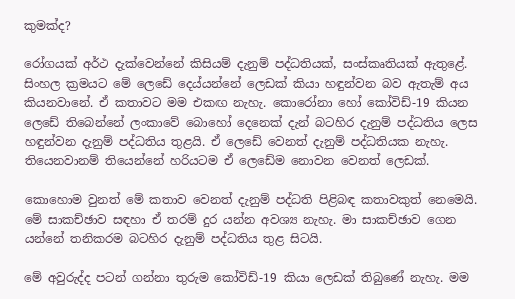කුමක්ද?

රෝගයක් අර්ථ දැක්වෙන්නේ කිසියම් දැනුම් පද්ධතියක්, සංස්කෘතියක් ඇතුළේ. සිංහල ක්‍රමයට මේ ලෙඩේ දෙය්යන්නේ ලෙඩක් කියා හඳුන්වන බව ඇතැම් අය කියනවානේ. ඒ කතාවට මම එකඟ නැහැ. කොරෝනා හෝ කෝවිඩ්-19 කියන ලෙඩේ තිබෙන්නේ ලංකාවේ බොහෝ දෙනෙක් දැන් බටහිර දැනුම් පද්ධතිය ලෙස හඳුන්වන දැනුම් පද්ධතිය තුළයි. ඒ ලෙඩේ වෙනත් දැනුම් පද්ධතියක නැහැ. තියෙනවානම් තියෙන්නේ හරියටම ඒ ලෙඩේම නොවන වෙනත් ලෙඩක්.

කොහොම වුනත් මේ කතාව වෙනත් දැනුම් පද්ධති පිළිබඳ කතාවකුත් නෙමෙයි. මේ සාකච්ඡාව සඳහා ඒ තරම් දුර යන්න අවශ්‍ය නැහැ. මා සාකච්ඡාව ගෙන යන්නේ තනිකරම බටහිර දැනුම් පද්ධතිය තුළ සිටයි.

මේ අවුරුද්ද පටන් ගන්නා තුරුම කෝවිඩ්-19 කියා ලෙඩක් තිබුණේ නැහැ. මම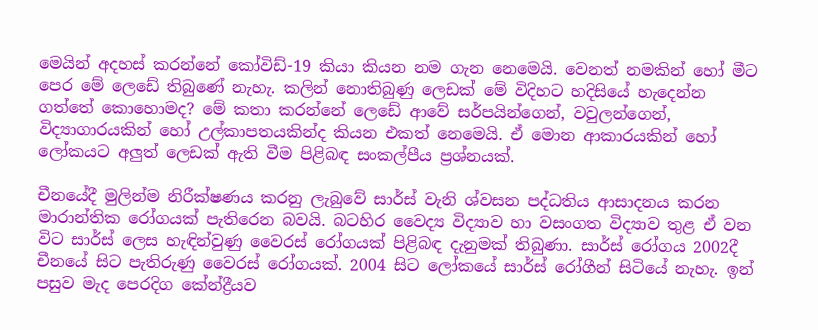මෙයින් අදහස් කරන්නේ කෝවිඩ්-19 කියා කියන නම ගැන නෙමෙයි. වෙනත් නමකින් හෝ මීට පෙර මේ ලෙඩේ තිබුණේ නැහැ. කලින් නොතිබුණු ලෙඩක් මේ විදිහට හදිසියේ හැදෙන්න ගත්තේ කොහොමද? මේ කතා කරන්නේ ලෙඩේ ආවේ සර්පයින්ගෙන්, වවුලන්ගෙන්, විද්‍යාගාරයකින් හෝ උල්කාපතයකින්ද කියන එකත් නෙමෙයි. ඒ මොන ආකාරයකින් හෝ ලෝකයට අලුත් ලෙඩක් ඇති වීම පිළිබඳ සංකල්පීය ප්‍රශ්නයක්.

චීනයේදී මුලින්ම නිරීක්ෂණය කරනු ලැබුවේ සාර්ස් වැනි ශ්වසන පද්ධතිය ආසාදනය කරන මාරාන්තික රෝගයක් පැතිරෙන බවයි. බටහිර වෛද්‍ය විද්‍යාව හා වසංගත විද්‍යාව තුළ ඒ වන විට සාර්ස් ලෙස හැඳින්වුණු වෛරස් රෝගයක් පිළිබඳ දැනුමක් තිබුණා. සාර්ස් රෝගය 2002දී චීනයේ සිට පැතිරුණු වෛරස් රෝගයක්. 2004 සිට ලෝකයේ සාර්ස් රෝගීන් සිටියේ නැහැ. ඉන් පසුව මැද පෙරදිග කේන්ද්‍රීයව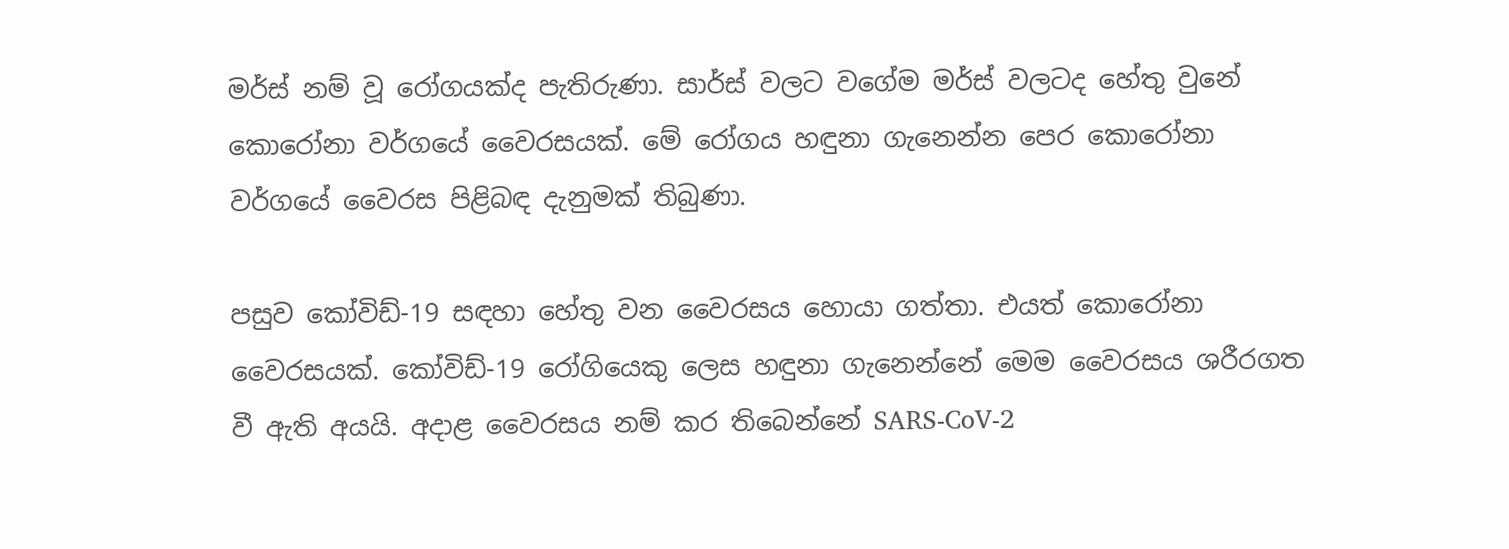මර්ස් නම් වූ රෝගයක්ද පැතිරුණා. සාර්ස් වලට වගේම මර්ස් වලටද හේතු වුනේ කොරෝනා වර්ගයේ වෛරසයක්. මේ රෝගය හඳුනා ගැනෙන්න පෙර කොරෝනා වර්ගයේ වෛරස පිළිබඳ දැනුමක් තිබුණා.

පසුව කෝවිඩ්-19 සඳහා හේතු වන වෛරසය හොයා ගත්තා. එයත් කොරෝනා වෛරසයක්. කෝවිඩ්-19 රෝගියෙකු ලෙස හඳුනා ගැනෙන්නේ මෙම වෛරසය ශරීරගත වී ඇති අයයි. අදාළ වෛරසය නම් කර තිබෙන්නේ SARS-CoV-2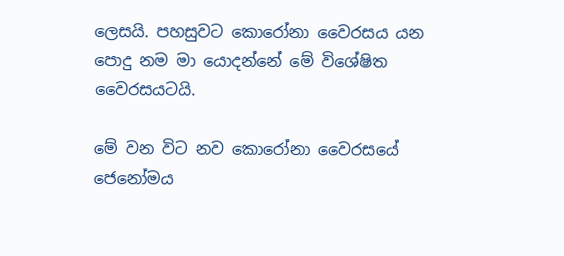ලෙසයි. පහසුවට කොරෝනා වෛරසය යන පොදු නම මා යොදන්නේ මේ විශේෂිත වෛරසයටයි.

මේ වන විට නව කොරෝනා වෛරසයේ ජෙනෝමය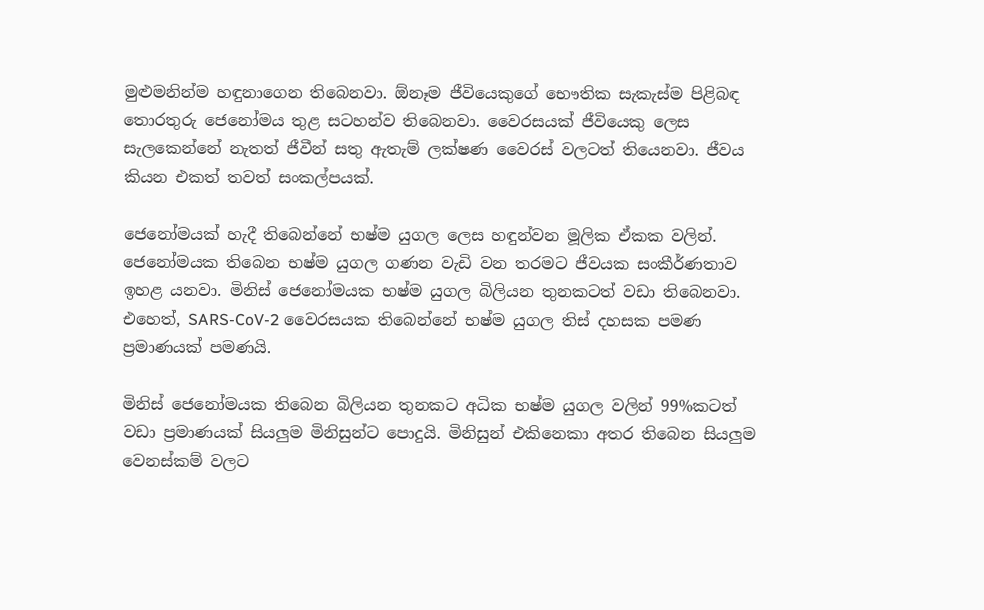මුළුමනින්ම හඳුනාගෙන තිබෙනවා. ඕනෑම ජීවියෙකුගේ භෞතික සැකැස්ම පිළිබඳ තොරතුරු ජෙනෝමය තුළ සටහන්ව තිබෙනවා. වෛරසයක් ජීවියෙකු ලෙස සැලකෙන්නේ නැතත් ජීවීන් සතු ඇතැම් ලක්ෂණ වෛරස් වලටත් තියෙනවා. ජීවය කියන එකත් තවත් සංකල්පයක්.

ජෙනෝමයක් හැදී තිබෙන්නේ භෂ්ම යුගල ලෙස හඳුන්වන මූලික ඒකක වලින්. ජෙනෝමයක තිබෙන භෂ්ම යුගල ගණන වැඩි වන තරමට ජීවයක සංකීර්ණතාව ඉහළ යනවා. මිනිස් ජෙනෝමයක භෂ්ම යුගල බිලියන තුනකටත් වඩා තිබෙනවා. එහෙත්, SARS-CoV-2 වෛරසයක තිබෙන්නේ භෂ්ම යුගල තිස් දහසක පමණ ප්‍රමාණයක් පමණයි.

මිනිස් ජෙනෝමයක තිබෙන බිලියන තුනකට අධික භෂ්ම යුගල වලින් 99%කටත් වඩා ප්‍රමාණයක් සියලුම මිනිසුන්ට පොදුයි. මිනිසුන් එකිනෙකා අතර තිබෙන සියලුම වෙනස්කම් වලට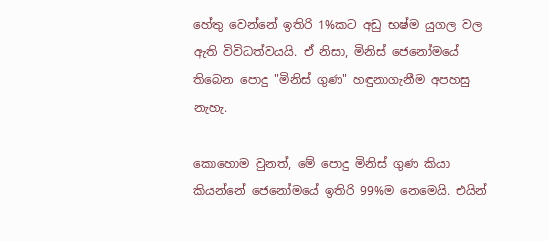හේතු වෙන්නේ ඉතිරි 1%කට අඩු භෂ්ම යුගල වල ඇති විවිධත්වයයි. ඒ නිසා, මිනිස් ජෙනෝමයේ තිබෙන පොදු "මිනිස් ගුණ" හඳුනාගැනීම අපහසු නැහැ.

කොහොම වුනත්, මේ පොදු මිනිස් ගුණ කියා කියන්නේ ජෙනෝමයේ ඉතිරි 99%ම නෙමෙයි. එයින්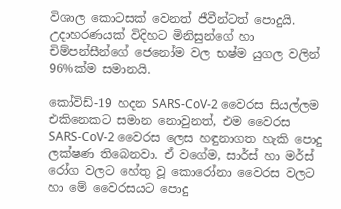විශාල කොටසක් වෙනත් ජීවීන්ටත් පොදුයි. උදාහරණයක් විදිහට මිනිසුන්ගේ හා චිම්පන්සීන්ගේ ජෙනෝම වල භෂ්ම යුගල වලින් 96%ක්ම සමානයි.

කෝවිඩ්-19 හදන SARS-CoV-2 වෛරස සියල්ලම එකිනෙකට සමාන නොවුනත්, එම වෛරස SARS-CoV-2 වෛරස ලෙස හඳුනාගත හැකි පොදු ලක්ෂණ තිබෙනවා. ඒ වගේම, සාර්ස් හා මර්ස් රෝග වලට හේතු වූ කොරෝනා වෛරස වලට හා මේ වෛරසයට පොදු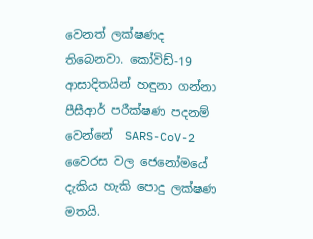වෙනත් ලක්ෂණද තිබෙනවා. කෝවිඩ්-19 ආසාදිතයින් හඳුනා ගන්නා පීසීආර් පරීක්ෂණ පදනම් වෙන්නේ  SARS-CoV-2 වෛරස වල ජෙනෝමයේ දැකිය හැකි පොදු ලක්ෂණ මතයි.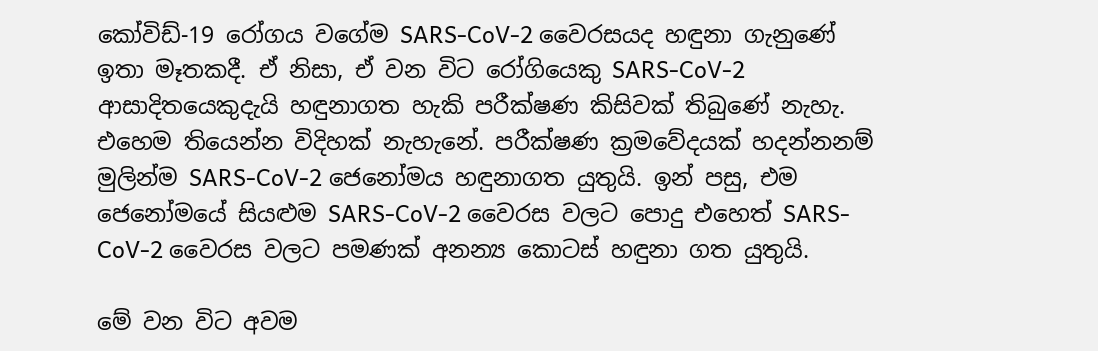කෝවිඩ්-19 රෝගය වගේම SARS-CoV-2 වෛරසයද හඳුනා ගැනුණේ ඉතා මෑතකදී. ඒ නිසා, ඒ වන විට රෝගියෙකු SARS-CoV-2 ආසාදිතයෙකුදැයි හඳුනාගත හැකි පරීක්ෂණ කිසිවක් තිබුණේ නැහැ. එහෙම තියෙන්න විදිහක් නැහැනේ. පරීක්ෂණ ක්‍රමවේදයක් හදන්නනම් මුලින්ම SARS-CoV-2 ජෙනෝමය හඳුනාගත යුතුයි. ඉන් පසු, එම ජෙනෝමයේ සියළුම SARS-CoV-2 වෛරස වලට පොදු එහෙත් SARS-CoV-2 වෛරස වලට පමණක් අනන්‍ය කොටස් හඳුනා ගත යුතුයි.

මේ වන විට අවම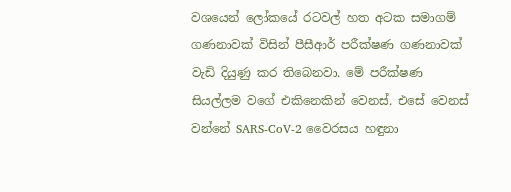වශයෙන් ලෝකයේ රටවල් හත අටක සමාගම් ගණනාවක් විසින් පීසීආර් පරීක්ෂණ ගණනාවක් වැඩි දියුණු කර තිබෙනවා. මේ පරීක්ෂණ සියල්ලම වගේ එකිනෙකින් වෙනස්. එසේ වෙනස් වන්නේ SARS-CoV-2 වෛරසය හඳුනා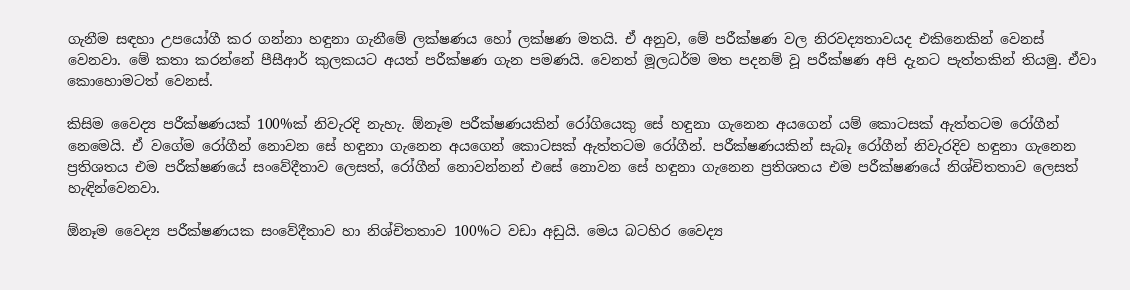ගැනීම සඳහා උපයෝගී කර ගන්නා හඳුනා ගැනීමේ ලක්ෂණය හෝ ලක්ෂණ මතයි. ඒ අනුව, මේ පරීක්ෂණ වල නිරවද්‍යතාවයද එකිනෙකින් වෙනස් වෙනවා. මේ කතා කරන්නේ පීසීආර් කුලකයට අයත් පරීක්ෂණ ගැන පමණයි. වෙනත් මූලධර්ම මත පදනම් වූ පරීක්ෂණ අපි දැනට පැත්තකින් තියමු. ඒවා කොහොමටත් වෙනස්.

කිසිම වෛද්‍ය පරීක්ෂණයක් 100%ක් නිවැරදි නැහැ. ඕනෑම පරීක්ෂණයකින් රෝගියෙකු සේ හඳුනා ගැනෙන අයගෙන් යම් කොටසක් ඇත්තටම රෝගීන් නෙමෙයි. ඒ වගේම රෝගීන් නොවන සේ හඳුනා ගැනෙන අයගෙන් කොටසක් ඇත්තටම රෝගීන්. පරීක්ෂණයකින් සැබෑ රෝගීන් නිවැරදිව හඳුනා ගැනෙන ප්‍රතිශතය එම පරීක්ෂණයේ සංවේදීතාව ලෙසත්, රෝගීන් නොවන්නන් එසේ නොවන සේ හඳුනා ගැනෙන ප්‍රතිශතය එම පරීක්ෂණයේ නිශ්චිතතාව ලෙසත් හැඳින්වෙනවා.

ඕනෑම වෛද්‍ය පරීක්ෂණයක සංවේදීතාව හා නිශ්චිතතාව 100%ට වඩා අඩුයි. මෙය බටහිර වෛද්‍ය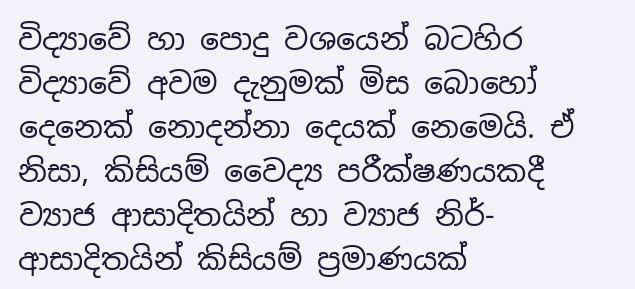විද්‍යාවේ හා පොදු වශයෙන් බටහිර විද්‍යාවේ අවම දැනුමක් මිස බොහෝ දෙනෙක් නොදන්නා දෙයක් නෙමෙයි. ඒ නිසා, කිසියම් වෛද්‍ය පරීක්ෂණයකදී ව්‍යාජ ආසාදිතයින් හා ව්‍යාජ නිර්-ආසාදිතයින් කිසියම් ප්‍රමාණයක්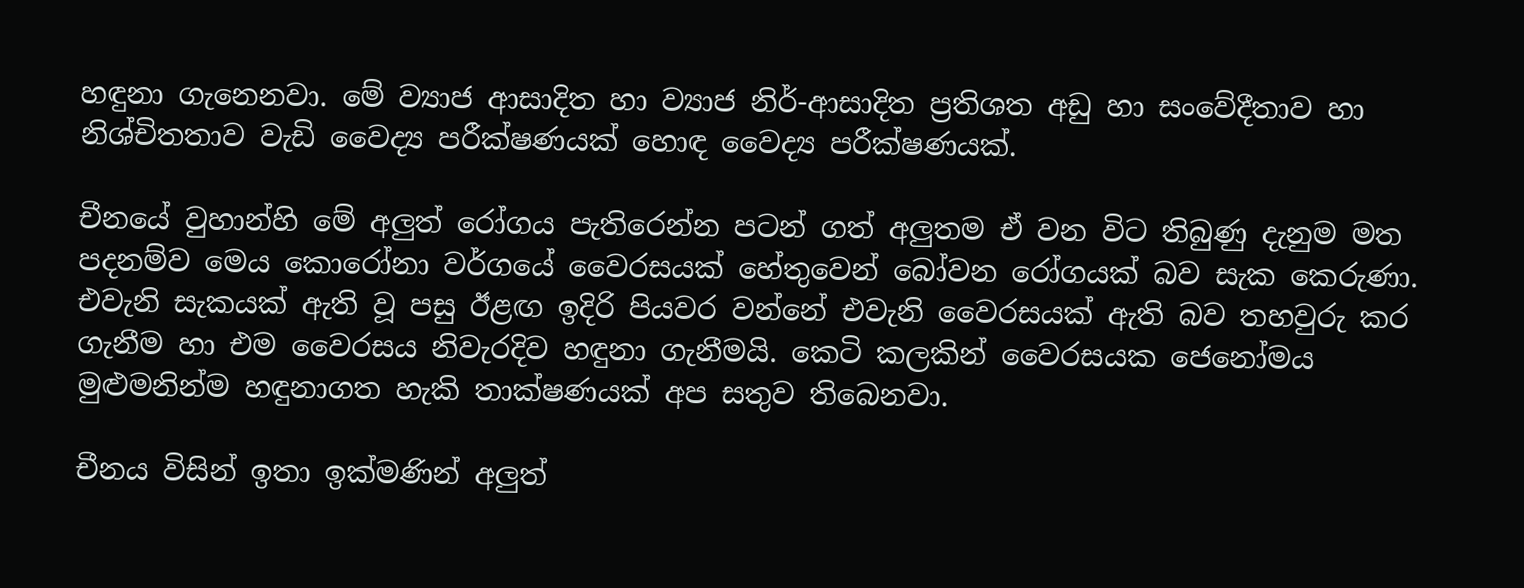හඳුනා ගැනෙනවා. මේ ව්‍යාජ ආසාදිත හා ව්‍යාජ නිර්-ආසාදිත ප්‍රතිශත අඩු හා සංවේදීතාව හා නිශ්චිතතාව වැඩි වෛද්‍ය පරීක්ෂණයක් හොඳ වෛද්‍ය පරීක්ෂණයක්.

චීනයේ වුහාන්හි මේ අලුත් රෝගය පැතිරෙන්න පටන් ගත් අලුතම ඒ වන විට තිබුණු දැනුම මත පදනම්ව මෙය කොරෝනා වර්ගයේ වෛරසයක් හේතුවෙන් බෝවන රෝගයක් බව සැක කෙරුණා. එවැනි සැකයක් ඇති වූ පසු ඊළඟ ඉදිරි පියවර වන්නේ එවැනි වෛරසයක් ඇති බව තහවුරු කර ගැනීම හා එම වෛරසය නිවැරදිව හඳුනා ගැනීමයි. කෙටි කලකින් වෛරසයක ජෙනෝමය මුළුමනින්ම හඳුනාගත හැකි තාක්ෂණයක් අප සතුව තිබෙනවා.

චීනය විසින් ඉතා ඉක්මණින් අලුත්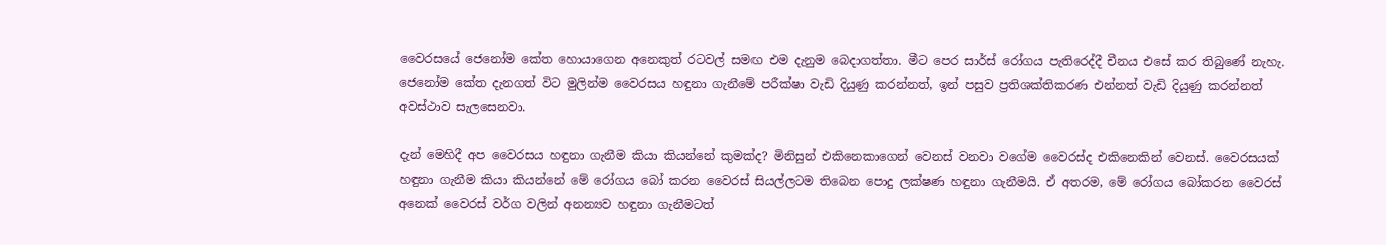වෛරසයේ ජෙනෝම කේත හොයාගෙන අනෙකුත් රටවල් සමඟ එම දැනුම බෙදාගත්තා. මීට පෙර සාර්ස් රෝගය පැතිරෙද්දී චීනය එසේ කර තිබුණේ නැහැ. ජෙනෝම කේත දැනගත් විට මුලින්ම වෛරසය හඳුනා ගැනීමේ පරීක්ෂා වැඩි දියුණු කරන්නත්, ඉන් පසුව ප්‍රතිශක්තිකරණ එන්නත් වැඩි දියුණු කරන්නත් අවස්ථාව සැලසෙනවා.

දැන් මෙහිදී අප වෛරසය හඳුනා ගැනීම කියා කියන්නේ කුමක්ද? මිනිසුන් එකිනෙකාගෙන් වෙනස් වනවා වගේම වෛරස්ද එකිනෙකින් වෙනස්. වෛරසයක් හඳුනා ගැනීම කියා කියන්නේ මේ රෝගය බෝ කරන වෛරස් සියල්ලටම තිබෙන පොදු ලක්ෂණ හඳුනා ගැනීමයි. ඒ අතරම, මේ රෝගය බෝකරන වෛරස් අනෙක් වෛරස් වර්ග වලින් අනන්‍යව හඳුනා ගැනීමටත්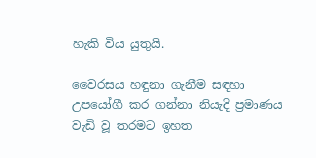හැකි විය යුතුයි.

වෛරසය හඳුනා ගැනීම සඳහා උපයෝගී කර ගන්නා නියැදි ප්‍රමාණය වැඩි වූ තරමට ඉහත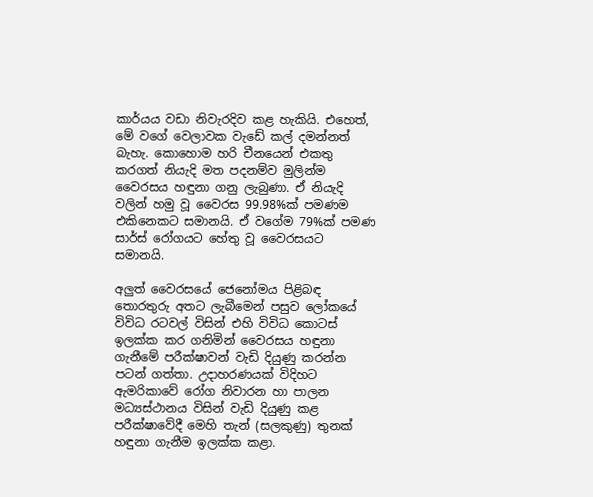කාර්යය වඩා නිවැරදිව කළ හැකියි. එහෙත්, මේ වගේ වෙලාවක වැඩේ කල් දමන්නත් බැහැ. කොහොම හරි චීනයෙන් එකතු කරගත් නියැදි මත පදනම්ව මුලින්ම වෛරසය හඳුනා ගනු ලැබුණා. ඒ නියැදි වලින් හමු වූ වෛරස 99.98%ක් පමණම එකිනෙකට සමානයි. ඒ වගේම 79%ක් පමණ සාර්ස් රෝගයට හේතු වූ වෛරසයට සමානයි.

අලුත් වෛරසයේ ජෙනෝමය පිළිබඳ තොරතුරු අතට ලැබීමෙන් පසුව ලෝකයේ විවිධ රටවල් විසින් එහි විවිධ කොටස් ඉලක්ක කර ගනිමින් වෛරසය හඳුනා ගැනීමේ පරීක්ෂාවන් වැඩි දියුණු කරන්න පටන් ගත්තා. උදාහරණයක් විදිහට ඇමරිකාවේ රෝග නිවාරන හා පාලන මධ්‍යස්ථානය විසින් වැඩි දියුණු කළ පරීක්ෂාවේදී මෙහි තැන් (සලකුණු) තුනක් හඳුනා ගැනීම ඉලක්ක කළා.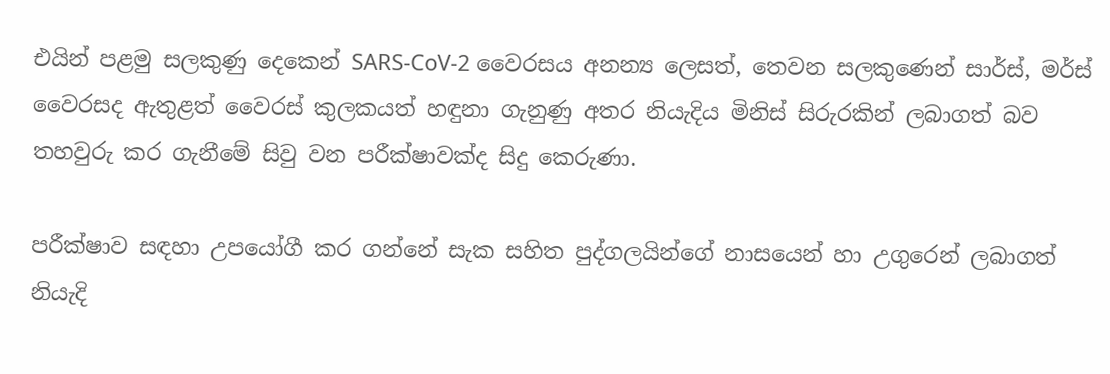එයින් පළමු සලකුණු දෙකෙන් SARS-CoV-2 වෛරසය අනන්‍ය ලෙසත්, තෙවන සලකුණෙන් සාර්ස්, මර්ස් වෛරසද ඇතුළත් වෛරස් කුලකයත් හඳුනා ගැනුණු අතර නියැදිය මිනිස් සිරුරකින් ලබාගත් බව තහවුරු කර ගැනීමේ සිවු වන පරීක්ෂාවක්ද සිදු කෙරුණා.

පරීක්ෂාව සඳහා උපයෝගී කර ගන්නේ සැක සහිත පුද්ගලයින්ගේ නාසයෙන් හා උගුරෙන් ලබාගත් නියැදි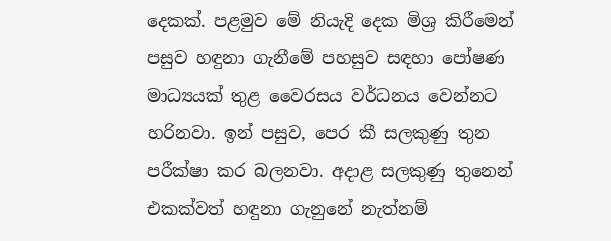දෙකක්. පළමුව මේ නියැදි දෙක මිශ්‍ර කිරීමෙන් පසුව හඳුනා ගැනීමේ පහසුව සඳහා පෝෂණ මාධ්‍යයක් තුළ වෛරසය වර්ධනය වෙන්නට හරිනවා. ඉන් පසුව, පෙර කී සලකුණු තුන පරීක්ෂා කර බලනවා. අදාළ සලකුණු තුනෙන් එකක්වත් හඳුනා ගැනුනේ නැත්නම්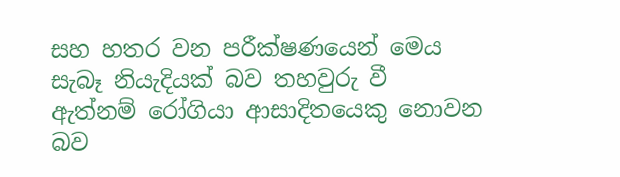සහ හතර වන පරීක්ෂණයෙන් මෙය සැබෑ නියැදියක් බව තහවුරු වී ඇත්නම් රෝගියා ආසාදිතයෙකු නොවන බව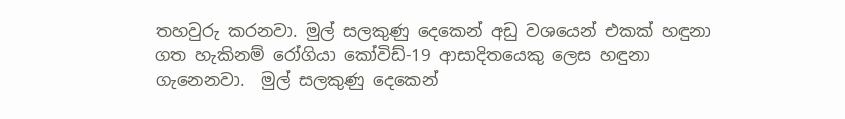තහවුරු කරනවා. මුල් සලකුණු දෙකෙන් අඩු වශයෙන් එකක් හඳුනා ගත හැකිනම් රෝගියා කෝවිඩ්-19 ආසාදිතයෙකු ලෙස හඳුනා ගැනෙනවා.  මුල් සලකුණු දෙකෙන්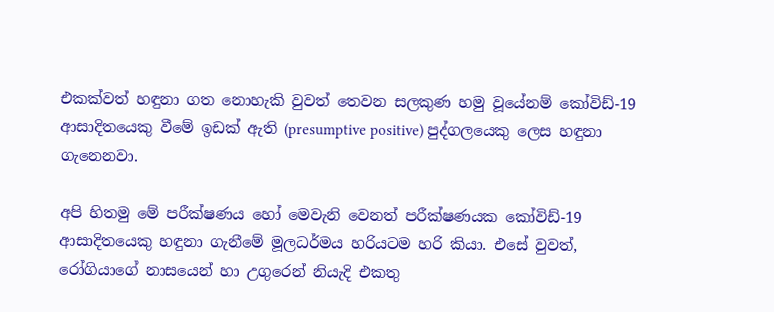එකක්වත් හඳුනා ගත නොහැකි වුවත් තෙවන සලකුණ හමු වූයේනම් කෝවිඩ්-19 ආසාදිතයෙකු වීමේ ඉඩක් ඇති (presumptive positive) පුද්ගලයෙකු ලෙස හඳුනා ගැනෙනවා.

අපි හිතමු මේ පරීක්ෂණය හෝ මෙවැනි වෙනත් පරීක්ෂණයක කෝවිඩ්-19 ආසාදිතයෙකු හඳුනා ගැනීමේ මූලධර්මය හරියටම හරි කියා. එසේ වුවත්, රෝගියාගේ නාසයෙන් හා උගුරෙන් නියැදි එකතු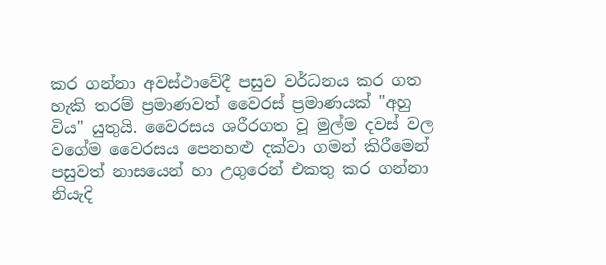කර ගන්නා අවස්ථාවේදී පසුව වර්ධනය කර ගත හැකි තරම් ප්‍රමාණවත් වෛරස් ප්‍රමාණයක් "අහු විය" යුතුයි. වෛරසය ශරීරගත වූ මුල්ම දවස් වල වගේම වෛරසය පෙනහළු දක්වා ගමන් කිරීමෙන් පසුවත් නාසයෙන් හා උගුරෙන් එකතු කර ගන්නා නියැදි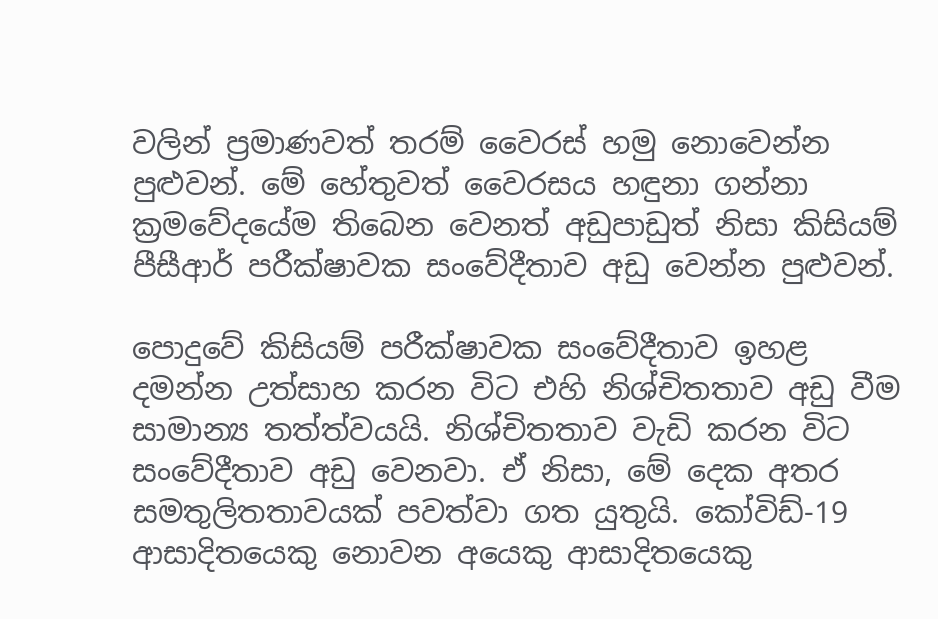වලින් ප්‍රමාණවත් තරම් වෛරස් හමු නොවෙන්න පුළුවන්. මේ හේතුවත් වෛරසය හඳුනා ගන්නා ක්‍රමවේදයේම තිබෙන වෙනත් අඩුපාඩුත් නිසා කිසියම් පීසීආර් පරීක්ෂාවක සංවේදීතාව අඩු වෙන්න පුළුවන්.

පොදුවේ කිසියම් පරීක්ෂාවක සංවේදීතාව ඉහළ දමන්න උත්සාහ කරන විට එහි නිශ්චිතතාව අඩු වීම සාමාන්‍ය තත්ත්වයයි. නිශ්චිතතාව වැඩි කරන විට සංවේදීතාව අඩු වෙනවා. ඒ නිසා, මේ දෙක අතර සමතුලිතතාවයක් පවත්වා ගත යුතුයි. කෝවිඩ්-19 ආසාදිතයෙකු නොවන අයෙකු ආසාදිතයෙකු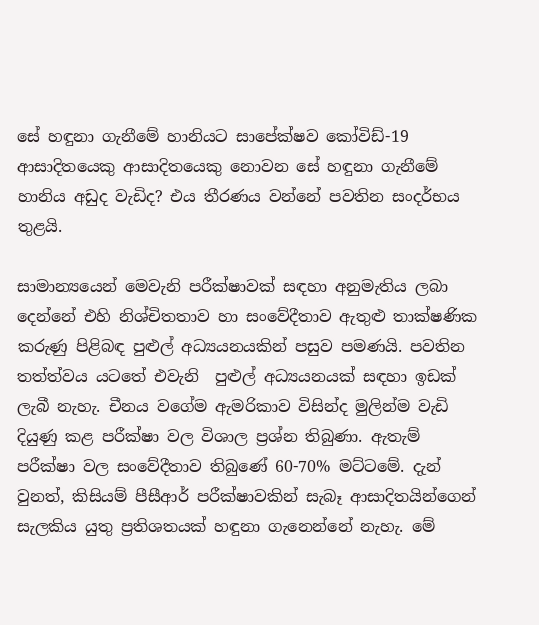සේ හඳුනා ගැනීමේ හානියට සාපේක්ෂව කෝවිඩ්-19 ආසාදිතයෙකු ආසාදිතයෙකු නොවන සේ හඳුනා ගැනීමේ හානිය අඩුද වැඩිද? එය තීරණය වන්නේ පවතින සංදර්භය තුළයි.

සාමාන්‍යයෙන් මෙවැනි පරීක්ෂාවක් සඳහා අනුමැතිය ලබා දෙන්නේ එහි නිශ්චිතතාව හා සංවේදීතාව ඇතුළු තාක්ෂණික කරුණු පිළිබඳ පුළුල් අධ්‍යයනයකින් පසුව පමණයි. පවතින තත්ත්වය යටතේ එවැනි  පුළුල් අධ්‍යයනයක් සඳහා ඉඩක් ලැබී නැහැ. චීනය වගේම ඇමරිකාව විසින්ද මුලින්ම වැඩි දියුණු කළ පරීක්ෂා වල විශාල ප්‍රශ්න තිබුණා. ඇතැම් පරීක්ෂා වල සංවේදීතාව තිබුණේ 60-70% මට්ටමේ. දැන් වුනත්, කිසියම් පීසීආර් පරීක්ෂාවකින් සැබෑ ආසාදිතයින්ගෙන් සැලකිය යුතු ප්‍රතිශතයක් හඳුනා ගැනෙන්නේ නැහැ. මේ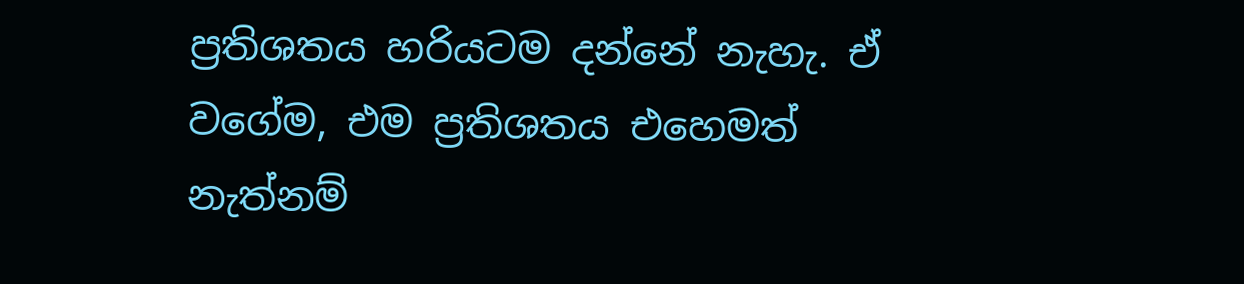ප්‍රතිශතය හරියටම දන්නේ නැහැ. ඒ වගේම, එම ප්‍රතිශතය එහෙමත් නැත්නම්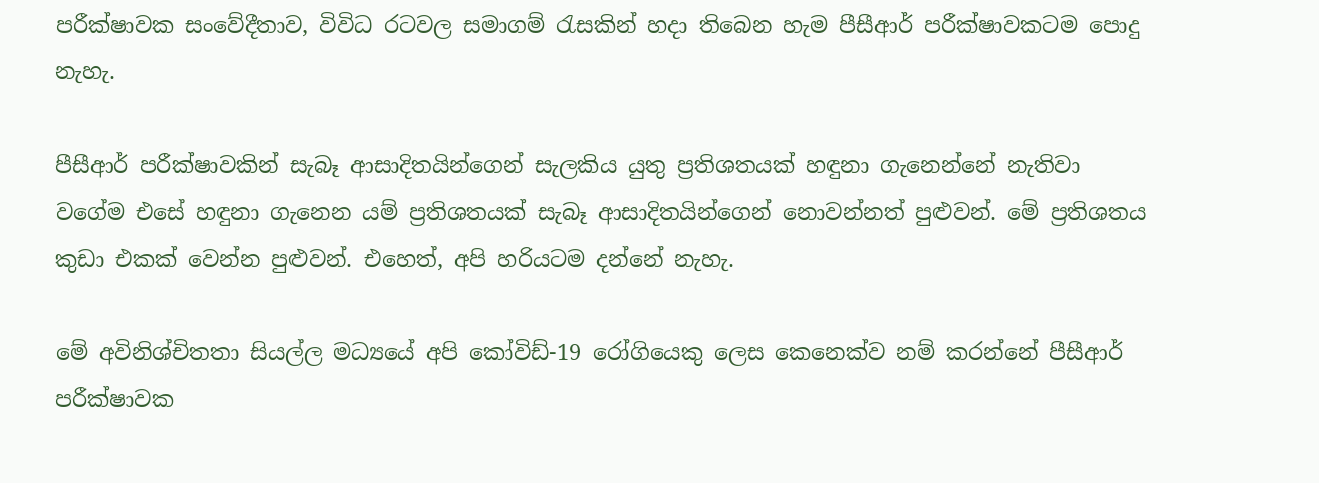පරීක්ෂාවක සංවේදීතාව, විවිධ රටවල සමාගම් රැසකින් හදා තිබෙන හැම පීසීආර් පරීක්ෂාවකටම පොදු නැහැ.

පීසීආර් පරීක්ෂාවකින් සැබෑ ආසාදිතයින්ගෙන් සැලකිය යුතු ප්‍රතිශතයක් හඳුනා ගැනෙන්නේ නැතිවා වගේම එසේ හඳුනා ගැනෙන යම් ප්‍රතිශතයක් සැබෑ ආසාදිතයින්ගෙන් නොවන්නත් පුළුවන්. මේ ප්‍රතිශතය කුඩා එකක් වෙන්න පුළුවන්. එහෙත්, අපි හරියටම දන්නේ නැහැ.

මේ අවිනිශ්චිතතා සියල්ල මධ්‍යයේ අපි කෝවිඩ්-19 රෝගියෙකු ලෙස කෙනෙක්ව නම් කරන්නේ පීසීආර් පරීක්ෂාවක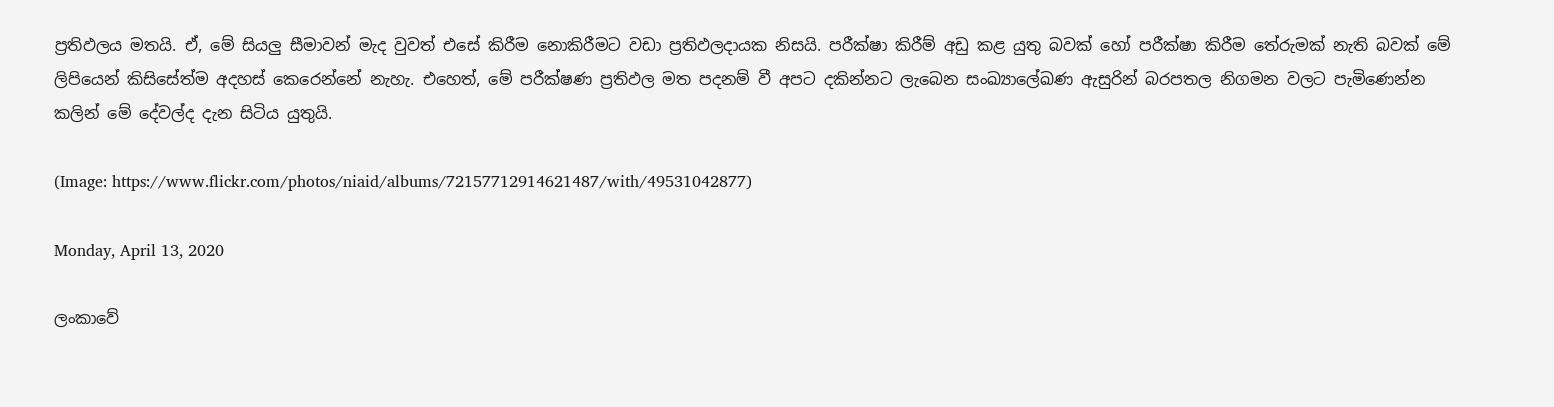ප්‍රතිඵලය මතයි. ඒ, මේ සියලු සීමාවන් මැද වුවත් එසේ කිරීම නොකිරීමට වඩා ප්‍රතිඵලදායක නිසයි. පරීක්ෂා කිරීම් අඩු කළ යුතු බවක් හෝ පරීක්ෂා කිරීම තේරුමක් නැති බවක් මේ ලිපියෙන් කිසිසේත්ම අදහස් කෙරෙන්නේ නැහැ. එහෙත්, මේ පරීක්ෂණ ප්‍රතිඵල මත පදනම් වී අපට දකින්නට ලැබෙන සංඛ්‍යාලේඛණ ඇසුරින් බරපතල නිගමන වලට පැමිණෙන්න කලින් මේ දේවල්ද දැන සිටිය යුතුයි.

(Image: https://www.flickr.com/photos/niaid/albums/72157712914621487/with/49531042877)

Monday, April 13, 2020

ලංකාවේ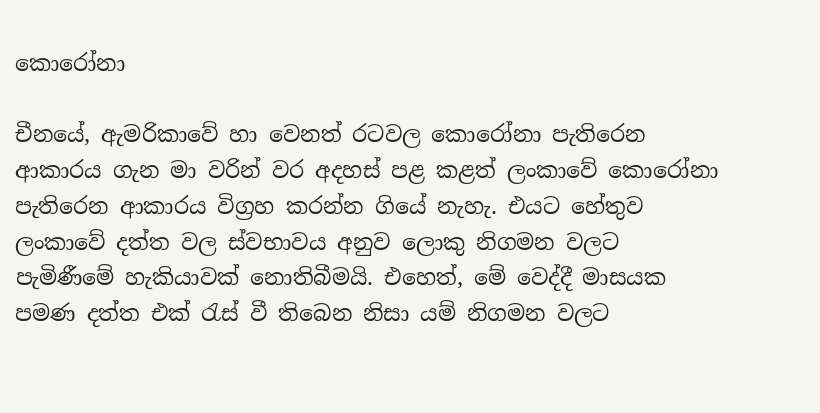කොරෝනා

චීනයේ, ඇමරිකාවේ හා වෙනත් රටවල කොරෝනා පැතිරෙන ආකාරය ගැන මා වරින් වර අදහස් පළ කළත් ලංකාවේ කොරෝනා පැතිරෙන ආකාරය විග්‍රහ කරන්න ගියේ නැහැ. එයට හේතුව ලංකාවේ දත්ත වල ස්වභාවය අනුව ලොකු නිගමන වලට පැමිණීමේ හැකියාවක් නොතිබීමයි. එහෙත්, මේ වෙද්දී මාසයක පමණ දත්ත එක් රැස් වී තිබෙන නිසා යම් නිගමන වලට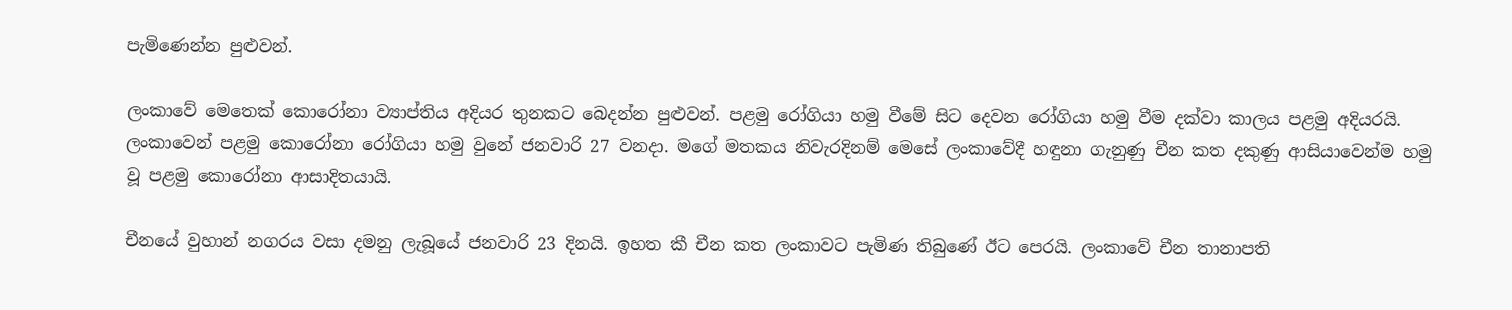පැමිණෙන්න පුළුවන්.

ලංකාවේ මෙතෙක් කොරෝනා ව්‍යාප්තිය අදියර තුනකට බෙදන්න පුළුවන්. පළමු රෝගියා හමු වීමේ සිට දෙවන රෝගියා හමු වීම දක්වා කාලය පළමු අදියරයි. ලංකාවෙන් පළමු කොරෝනා රෝගියා හමු වුනේ ජනවාරි 27 වනදා. මගේ මතකය නිවැරදිනම් මෙසේ ලංකාවේදී හඳුනා ගැනුණු චීන කත දකුණු ආසියාවෙන්ම හමු වූ පළමු කොරෝනා ආසාදිතයායි.

චීනයේ වුහාන් නගරය වසා දමනු ලැබූයේ ජනවාරි 23 දිනයි. ඉහත කී චීන කත ලංකාවට පැමිණ තිබුණේ ඊට පෙරයි. ලංකාවේ චීන තානාපති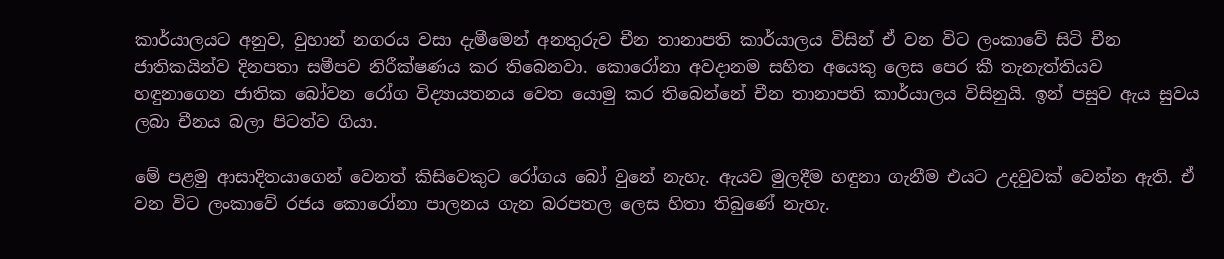කාර්යාලයට අනුව, වුහාන් නගරය වසා දැමීමෙන් අනතුරුව චීන තානාපති කාර්යාලය විසින් ඒ වන විට ලංකාවේ සිටි චීන ජාතිකයින්ව දිනපතා සමීපව නිරීක්ෂණය කර තිබෙනවා. කොරෝනා අවදානම සහිත අයෙකු ලෙස පෙර කී තැනැත්තියව හඳුනාගෙන ජාතික බෝවන රෝග විද්‍යායතනය වෙත යොමු කර තිබෙන්නේ චීන තානාපති කාර්යාලය විසිනුයි. ඉන් පසුව ඇය සුවය ලබා චීනය බලා පිටත්ව ගියා.

මේ පළමු ආසාදිතයාගෙන් වෙනත් කිසිවෙකුට රෝගය බෝ වුනේ නැහැ. ඇයව මුලදීම හඳුනා ගැනීම එයට උදවුවක් වෙන්න ඇති. ඒ වන විට ලංකාවේ රජය කොරෝනා පාලනය ගැන බරපතල ලෙස හිතා තිබුණේ නැහැ.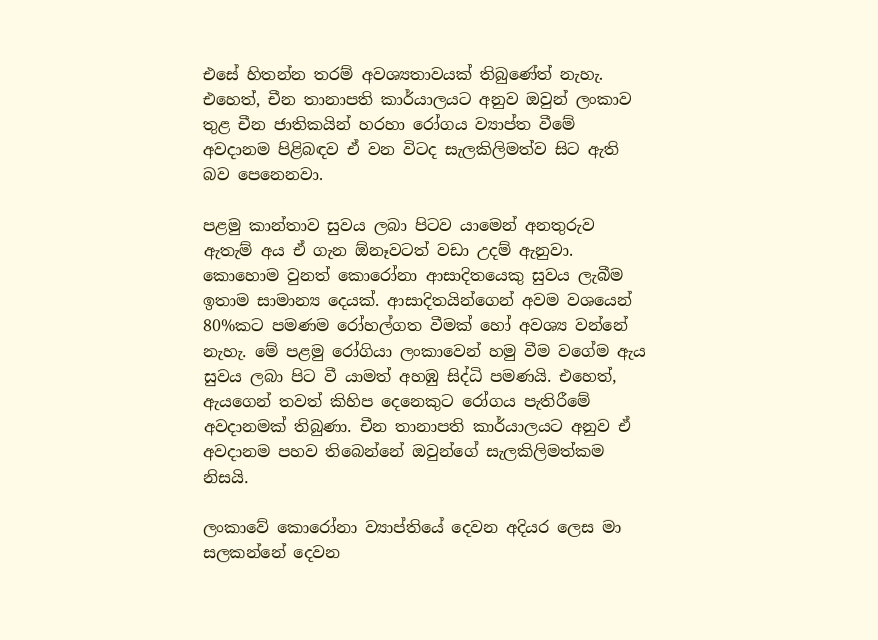එසේ හිතන්න තරම් අවශ්‍යතාවයක් තිබුණේත් නැහැ. එහෙත්, චීන තානාපති කාර්යාලයට අනුව ඔවුන් ලංකාව තුළ චීන ජාතිකයින් හරහා රෝගය ව්‍යාප්ත වීමේ අවදානම පිළිබඳව ඒ වන විටද සැලකිලිමත්ව සිට ඇති බව පෙනෙනවා.

පළමු කාන්තාව සුවය ලබා පිටව යාමෙන් අනතුරුව ඇතැම් අය ඒ ගැන ඕනෑවටත් වඩා උදම් ඇනුවා. කොහොම වුනත් කොරෝනා ආසාදිතයෙකු සුවය ලැබීම ඉතාම සාමාන්‍ය දෙයක්. ආසාදිතයින්ගෙන් අවම වශයෙන් 80%කට පමණම රෝහල්ගත වීමක් හෝ අවශ්‍ය වන්නේ නැහැ. මේ පළමු රෝගියා ලංකාවෙන් හමු වීම වගේම ඇය සුවය ලබා පිට වී යාමත් අහඹු සිද්ධි පමණයි. එහෙත්, ඇයගෙන් තවත් කිහිප දෙනෙකුට රෝගය පැතිරීමේ අවදානමක් තිබුණා. චීන තානාපති කාර්යාලයට අනුව ඒ අවදානම පහව තිබෙන්නේ ඔවුන්ගේ සැලකිලිමත්කම නිසයි.

ලංකාවේ කොරෝනා ව්‍යාප්තියේ දෙවන අදියර ලෙස මා සලකන්නේ දෙවන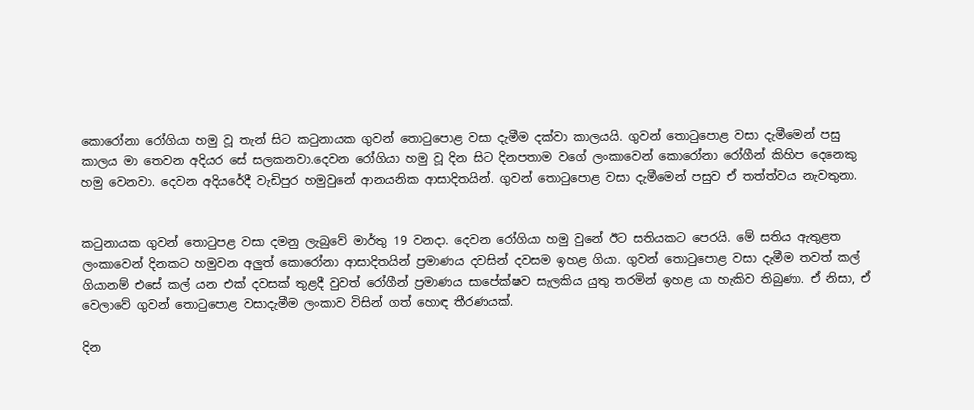කොරෝනා රෝගියා හමු වූ තැන් සිට කටුනායක ගුවන් තොටුපොළ වසා දැමීම දක්වා කාලයයි. ගුවන් තොටුපොළ වසා දැමීමෙන් පසු කාලය මා තෙවන අදියර සේ සලකනවා.දෙවන රෝගියා හමු වූ දින සිට දිනපතාම වගේ ලංකාවෙන් කොරෝනා රෝගීන් කිහිප දෙනෙකු හමු වෙනවා. දෙවන අදියරේදී වැඩිපුර හමුවුනේ ආනයනික ආසාදිතයින්. ගුවන් තොටුපොළ වසා දැමීමෙන් පසුව ඒ තත්ත්වය නැවතුනා.


කටුනායක ගුවන් තොටුපළ වසා දමනු ලැබුවේ මාර්තු 19 වනදා. දෙවන රෝගියා හමු වුනේ ඊට සතියකට පෙරයි. මේ සතිය ඇතුළත ලංකාවෙන් දිනකට හමුවන අලුත් කොරෝනා ආසාදිතයින් ප්‍රමාණය දවසින් දවසම ඉහළ ගියා. ගුවන් තොටුපොළ වසා දැමීම තවත් කල් ගියානම් එසේ කල් යන එක් දවසක් තුළදී වුවත් රෝගීන් ප්‍රමාණය සාපේක්ෂව සැලකිය යුතු තරමින් ඉහළ යා හැකිව තිබුණා. ඒ නිසා, ඒ වෙලාවේ ගුවන් තොටුපොළ වසාදැමීම ලංකාව විසින් ගත් හොඳ තීරණයක්.

දින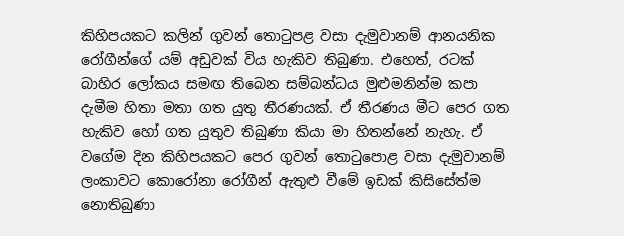කිහිපයකට කලින් ගුවන් තොටුපළ වසා දැමුවානම් ආනයනික රෝගීන්ගේ යම් අඩුවක් විය හැකිව තිබුණා. එහෙත්, රටක් බාහිර ලෝකය සමඟ තිබෙන සම්බන්ධය මුළුමනින්ම කපා දැමීම හිතා මතා ගත යුතු තීරණයක්. ඒ තීරණය මීට පෙර ගත හැකිව හෝ ගත යුතුව තිබුණා කියා මා හිතන්නේ නැහැ. ඒ වගේම දින කිහිපයකට පෙර ගුවන් තොටුපොළ වසා දැමුවානම් ලංකාවට කොරෝනා රෝගීන් ඇතුළු වීමේ ඉඩක් කිසිසේත්ම නොතිබුණා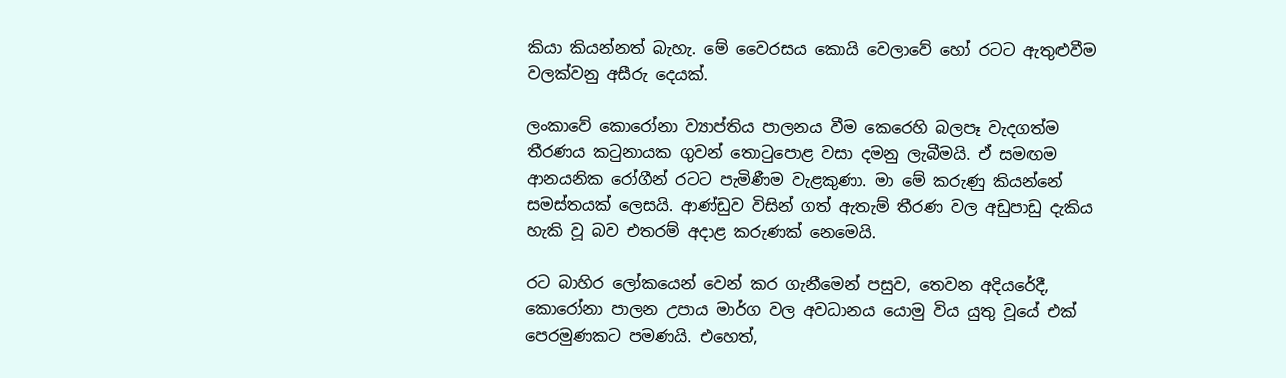කියා කියන්නත් බැහැ. මේ වෛරසය කොයි වෙලාවේ හෝ රටට ඇතුළුවීම වලක්වනු අසීරු දෙයක්.

ලංකාවේ කොරෝනා ව්‍යාප්තිය පාලනය වීම කෙරෙහි බලපෑ වැදගත්ම තීරණය කටුනායක ගුවන් තොටුපොළ වසා දමනු ලැබීමයි. ඒ සමඟම ආනයනික රෝගීන් රටට පැමිණීම වැළකුණා. මා මේ කරුණු කියන්නේ සමස්තයක් ලෙසයි. ආණ්ඩුව විසින් ගත් ඇතැම් තීරණ වල අඩුපාඩු දැකිය හැකි වූ බව එතරම් අදාළ කරුණක් නෙමෙයි.

රට බාහිර ලෝකයෙන් වෙන් කර ගැනීමෙන් පසුව, තෙවන අදියරේදී, කොරෝනා පාලන උපාය මාර්ග වල අවධානය යොමු විය යුතු වූයේ එක් පෙරමුණකට පමණයි. එහෙත්,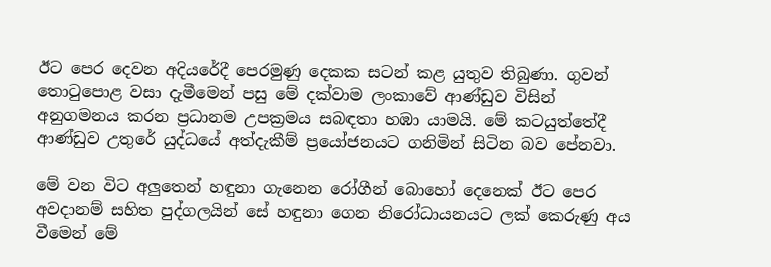ඊට පෙර දෙවන අදියරේදී පෙරමුණු දෙකක සටන් කළ යුතුව තිබුණා. ගුවන් තොටුපොළ වසා දැමීමෙන් පසු මේ දක්වාම ලංකාවේ ආණ්ඩුව විසින් අනුගමනය කරන ප්‍රධානම උපක්‍රමය සබඳතා හඹා යාමයි. මේ කටයුත්තේදී ආණ්ඩුව උතුරේ යුද්ධයේ අත්දැකීම් ප්‍රයෝජනයට ගනිමින් සිටින බව පේනවා.

මේ වන විට අලුතෙන් හඳුනා ගැනෙන රෝගීන් බොහෝ දෙනෙක් ඊට පෙර අවදානම් සහිත පුද්ගලයින් සේ හඳුනා ගෙන නිරෝධායනයට ලක් කෙරුණු අය වීමෙන් මේ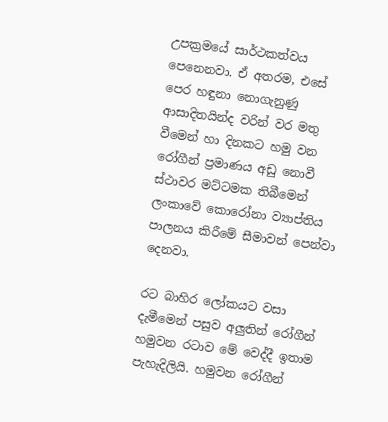උපක්‍රමයේ සාර්ථකත්වය පෙනෙනවා. ඒ අතරම, එසේ පෙර හඳුනා නොගැනුණු ආසාදිතයින්ද වරින් වර මතු වීමෙන් හා දිනකට හමු වන රෝගීන් ප්‍රමාණය අඩු නොවී ස්ථාවර මට්ටමක තිබීමෙන් ලංකාවේ කොරෝනා ව්‍යාප්තිය පාලනය කිරීමේ සීමාවන් පෙන්වා දෙනවා.

රට බාහිර ලෝකයට වසා දැමීමෙන් පසුව අලුතින් රෝගීන් හමුවන රටාව මේ වෙද්දී ඉතාම පැහැදිලියි. හමුවන රෝගීන්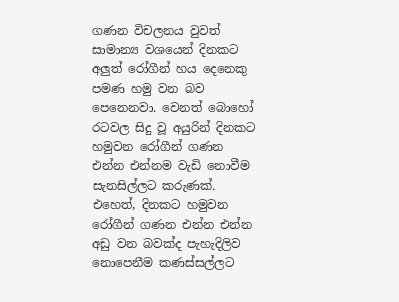ගණන විචලනය වුවත් සාමාන්‍ය වශයෙන් දිනකට අලුත් රෝගීන් හය දෙනෙකු පමණ හමු වන බව පෙනෙනවා. වෙනත් බොහෝ රටවල සිදු වූ අයුරින් දිනකට හමුවන රෝගීන් ගණන එන්න එන්නම වැඩි නොවීම සැනසිල්ලට කරුණක්. එහෙත්, දිනකට හමුවන රෝගීන් ගණන එන්න එන්න අඩු වන බවක්ද පැහැදිලිව නොපෙනීම කණස්සල්ලට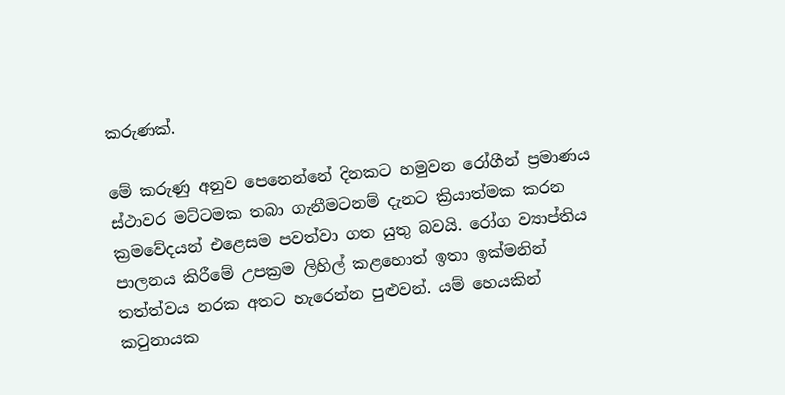කරුණක්.

මේ කරුණු අනුව පෙනෙන්නේ දිනකට හමුවන රෝගීන් ප්‍රමාණය ස්ථාවර මට්ටමක තබා ගැනීමටනම් දැනට ක්‍රියාත්මක කරන ක්‍රමවේදයන් එළෙසම පවත්වා ගත යුතු බවයි. රෝග ව්‍යාප්තිය පාලනය කිරීමේ උපක්‍රම ලිහිල් කළහොත් ඉතා ඉක්මනින් තත්ත්වය නරක අතට හැරෙන්න පුළුවන්. යම් හෙයකින් කටුනායක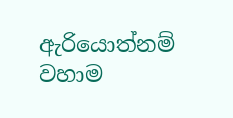ඇරියොත්නම් වහාම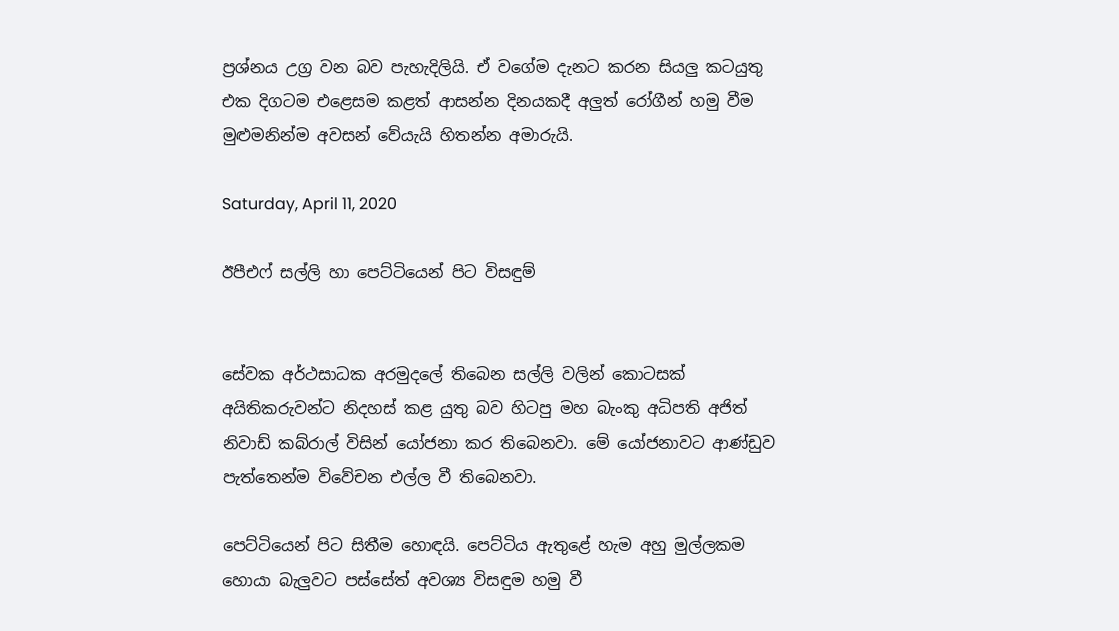ප්‍රශ්නය උග්‍ර වන බව පැහැදිලියි. ඒ වගේම දැනට කරන සියලු කටයුතු එක දිගටම එළෙසම කළත් ආසන්න දිනයකදී අලුත් රෝගීන් හමු වීම මුළුමනින්ම අවසන් වේයැයි හිතන්න අමාරුයි.

Saturday, April 11, 2020

ඊපීඑෆ් සල්ලි හා පෙට්ටියෙන් පිට විසඳුම්


සේවක අර්ථසාධක අරමුදලේ තිබෙන සල්ලි වලින් කොටසක් අයිතිකරුවන්ට නිදහස් කළ යුතු බව හිටපු මහ බැංකු අධිපති අජිත් නිවාඩ් කබ්රාල් විසින් යෝජනා කර තිබෙනවා. මේ යෝජනාවට ආණ්ඩුව පැත්තෙන්ම විවේචන එල්ල වී තිබෙනවා.

පෙට්ටියෙන් පිට සිතීම හොඳයි. පෙට්ටිය ඇතුළේ හැම අහු මුල්ලකම හොයා බැලුවට පස්සේත් අවශ්‍ය විසඳුම හමු වී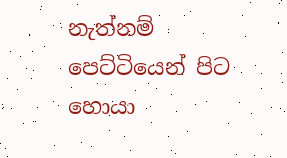නැත්නම් පෙට්ටියෙන් පිට හොයා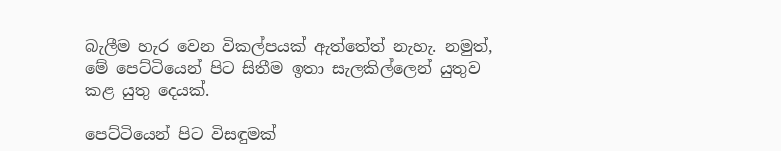බැලීම හැර වෙන විකල්පයක් ඇත්තේත් නැහැ. නමුත්, මේ පෙට්ටියෙන් පිට සිතීම ඉතා සැලකිල්ලෙන් යුතුව කළ යුතු දෙයක්.

පෙට්ටියෙන් පිට විසඳුමක්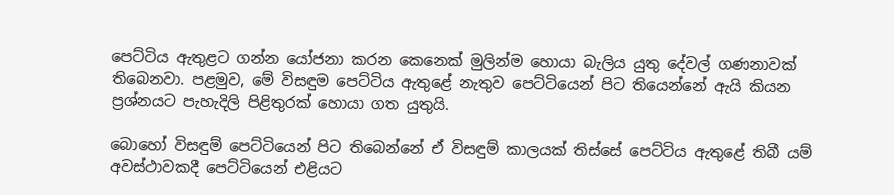පෙට්ටිය ඇතුළට ගන්න යෝජනා කරන කෙනෙක් මුලින්ම හොයා බැලිය යුතු දේවල් ගණනාවක් තිබෙනවා. පළමුව, මේ විසඳුම පෙට්ටිය ඇතුළේ නැතුව පෙට්ටියෙන් පිට තියෙන්නේ ඇයි කියන ප්‍රශ්නයට පැහැදිලි පිළිතුරක් හොයා ගත යුතුයි.

බොහෝ විසඳුම් පෙට්ටියෙන් පිට තිබෙන්නේ ඒ විසඳුම් කාලයක් තිස්සේ පෙට්ටිය ඇතුළේ තිබී යම් අවස්ථාවකදී පෙට්ටියෙන් එළියට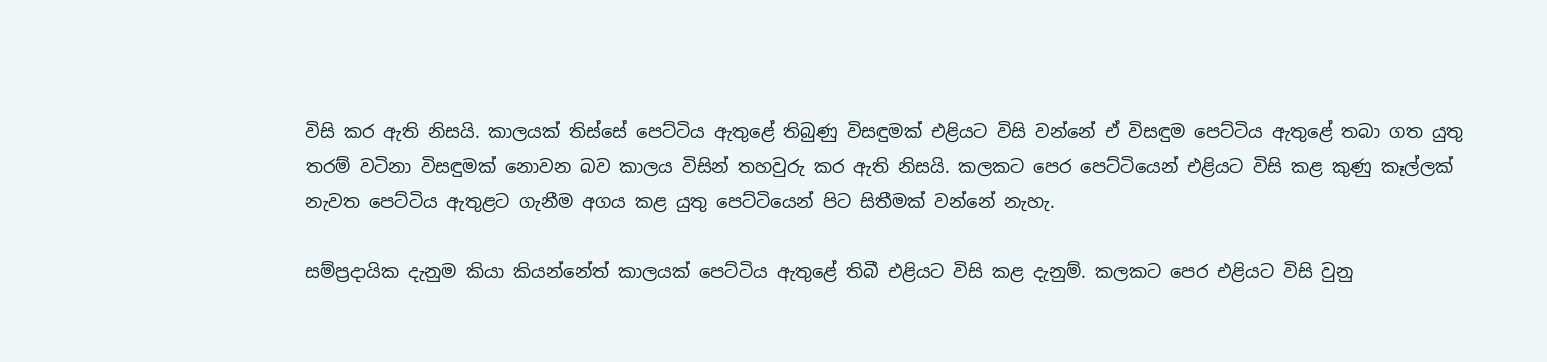විසි කර ඇති නිසයි. කාලයක් තිස්සේ පෙට්ටිය ඇතුළේ තිබුණු විසඳුමක් එළියට විසි වන්නේ ඒ විසඳුම පෙට්ටිය ඇතුළේ තබා ගත යුතු තරම් වටිනා විසඳුමක් නොවන බව කාලය විසින් තහවුරු කර ඇති නිසයි. කලකට පෙර පෙට්ටියෙන් එළියට විසි කළ කුණු කෑල්ලක් නැවත පෙට්ටිය ඇතුළට ගැනීම අගය කළ යුතු පෙට්ටියෙන් පිට සිතීමක් වන්නේ නැහැ.

සම්ප්‍රදායික දැනුම කියා කියන්නේත් කාලයක් පෙට්ටිය ඇතුළේ තිබී එළියට විසි කළ දැනුම්. කලකට පෙර එළියට විසි වුනු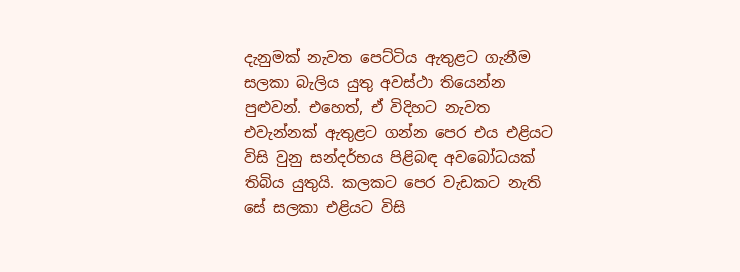දැනුමක් නැවත පෙට්ටිය ඇතුළට ගැනීම සලකා බැලිය යුතු අවස්ථා තියෙන්න පුළුවන්. එහෙත්, ඒ විදිහට නැවත එවැන්නක් ඇතුළට ගන්න පෙර එය එළියට විසි වුනු සන්දර්භය පිළිබඳ අවබෝධයක් තිබිය යුතුයි. කලකට පෙර වැඩකට නැති සේ සලකා එළියට විසි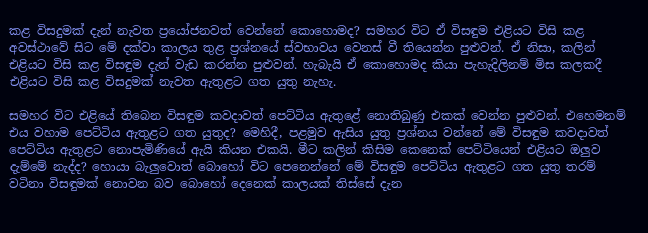කළ විසදුමක් දැන් නැවත ප්‍රයෝජනවත් වෙන්නේ කොහොමද? සමහර විට ඒ විසඳුම එළියට විසි කළ අවස්ථාවේ සිට මේ දක්වා කාලය තුළ ප්‍රශ්නයේ ස්වභාවය වෙනස් වී තියෙන්න පුළුවන්. ඒ නිසා, කලින් එළියට විසි කළ විසඳුම දැන් වැඩ කරන්න පුළුවන්. හැබැයි ඒ කොහොමද කියා පැහැදිලිනම් මිස කලකදී එළියට විසි කළ විසදුමක් නැවත ඇතුළට ගත යුතු නැහැ.

සමහර විට එළියේ තිබෙන විසඳුම කවදාවත් පෙට්ටිය ඇතුළේ නොතිබුණු එකක් වෙන්න පුළුවන්. එහෙමනම් එය වහාම පෙට්ටිය ඇතුළට ගත යුතුද? මෙහිදී, පළමුව ඇසිය යුතු ප්‍රශ්නය වන්නේ මේ විසඳුම කවදාවත් පෙට්ටිය ඇතුළට නොපැමිණියේ ඇයි කියන එකයි. මීට කලින් කිසිම කෙනෙක් පෙට්ටියෙන් එළියට ඔලුව දැම්මේ නැද්ද? හොයා බැලුවොත් බොහෝ විට පෙනෙන්නේ මේ විසඳුම පෙට්ටිය ඇතුළට ගත යුතු තරම් වටිනා විසඳුමක් නොවන බව බොහෝ දෙනෙක් කාලයක් තිස්සේ දැන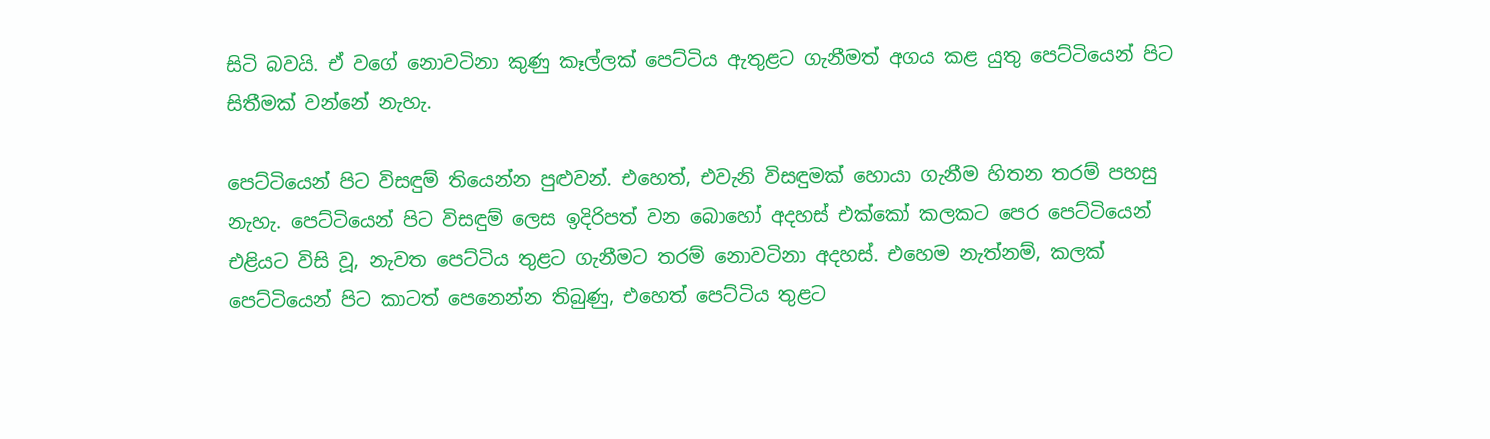සිටි බවයි. ඒ වගේ නොවටිනා කුණු කෑල්ලක් පෙට්ටිය ඇතුළට ගැනීමත් අගය කළ යුතු පෙට්ටියෙන් පිට සිතීමක් වන්නේ නැහැ.

පෙට්ටියෙන් පිට විසඳුම් තියෙන්න පුළුවන්. එහෙත්, එවැනි විසඳුමක් හොයා ගැනීම හිතන තරම් පහසු නැහැ. පෙට්ටියෙන් පිට විසඳුම් ලෙස ඉදිරිපත් වන බොහෝ අදහස් එක්කෝ කලකට පෙර පෙට්ටියෙන් එළියට විසි වූ, නැවත පෙට්ටිය තුළට ගැනීමට තරම් නොවටිනා අදහස්. එහෙම නැත්නම්, කලක් පෙට්ටියෙන් පිට කාටත් පෙනෙන්න තිබුණු, එහෙත් පෙට්ටිය තුළට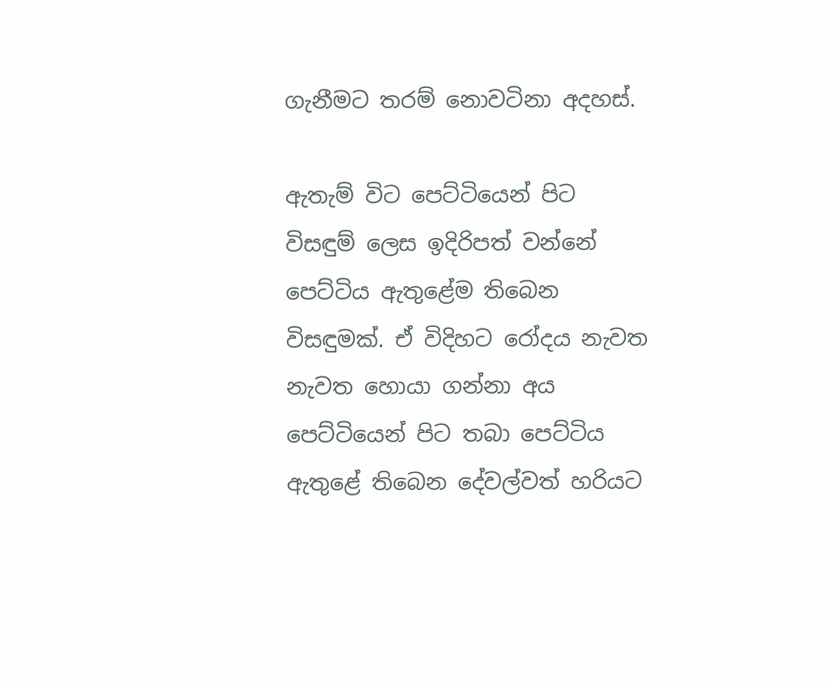ගැනීමට තරම් නොවටිනා අදහස්.

ඇතැම් විට පෙට්ටියෙන් පිට විසඳුම් ලෙස ඉදිරිපත් වන්නේ පෙට්ටිය ඇතුළේම තිබෙන විසඳුමක්. ඒ විදිහට රෝදය නැවත නැවත හොයා ගන්නා අය පෙට්ටියෙන් පිට තබා පෙට්ටිය ඇතුළේ තිබෙන දේවල්වත් හරියට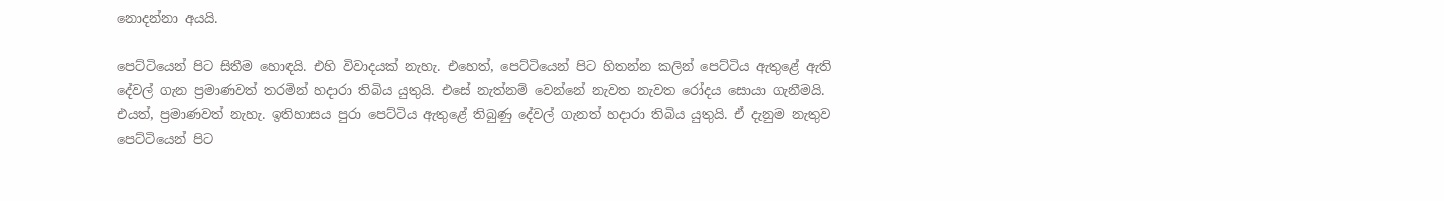නොදන්නා අයයි.

පෙට්ටියෙන් පිට සිතීම හොඳයි. එහි විවාදයක් නැහැ. එහෙත්, පෙට්ටියෙන් පිට හිතන්න කලින් පෙට්ටිය ඇතුළේ ඇති දේවල් ගැන ප්‍රමාණවත් තරමින් හදාරා තිබිය යුතුයි. එසේ නැත්නම් වෙන්නේ නැවත නැවත රෝදය සොයා ගැනීමයි. එයත්, ප්‍රමාණවත් නැහැ. ඉතිහාසය පුරා පෙට්ටිය ඇතුළේ තිබුණු දේවල් ගැනත් හදාරා තිබිය යුතුයි. ඒ දැනුම නැතුව පෙට්ටියෙන් පිට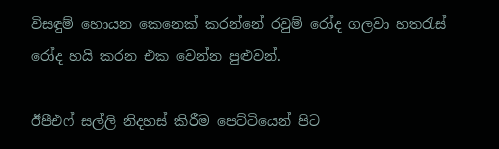විසඳුම් හොයන කෙනෙක් කරන්නේ රවුම් රෝද ගලවා හතරැස් රෝද හයි කරන එක වෙන්න පුළුවන්.

ඊපීඑෆ් සල්ලි නිදහස් කිරීම පෙට්ටියෙන් පිට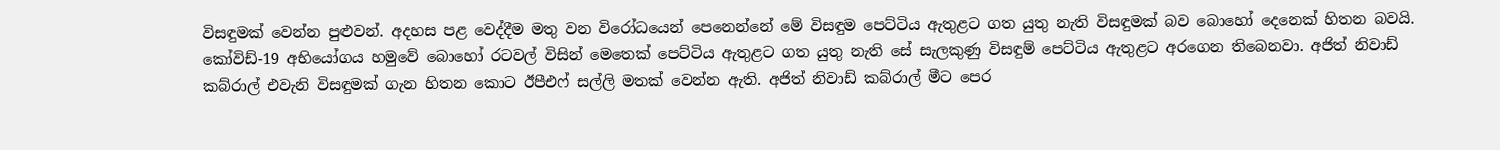විසඳුමක් වෙන්න පුළුවන්. අදහස පළ වෙද්දීම මතු වන විරෝධයෙන් පෙනෙන්නේ මේ විසඳුම පෙට්ටිය ඇතුළට ගත යුතු නැති විසඳුමක් බව බොහෝ දෙනෙක් හිතන බවයි. කෝවිඩ්-19 අභියෝගය හමුවේ බොහෝ රටවල් විසින් මෙතෙක් පෙට්ටිය ඇතුළට ගත යුතු නැති සේ සැලකුණු විසඳුම් පෙට්ටිය ඇතුළට අරගෙන තිබෙනවා. අජිත් නිවාඩ් කබ්රාල් එවැනි විසඳුමක් ගැන හිතන කොට ඊපීඑෆ් සල්ලි මතක් වෙන්න ඇති. අජිත් නිවාඩ් කබ්රාල් මීට පෙර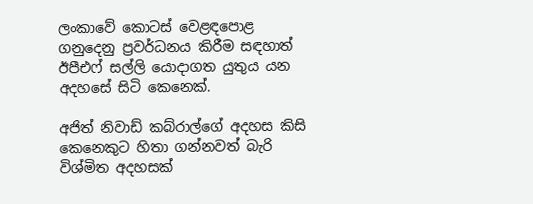ලංකාවේ කොටස් වෙළඳපොළ ගනුදෙනු ප්‍රවර්ධනය කිරීම සඳහාත් ඊපීඑෆ් සල්ලි යොදාගත යුතුය යන අදහසේ සිටි කෙනෙක්.

අජිත් නිවාඩ් කබ්රාල්ගේ අදහස කිසි කෙනෙකුට හිතා ගන්නවත් බැරි විශ්මිත අදහසක්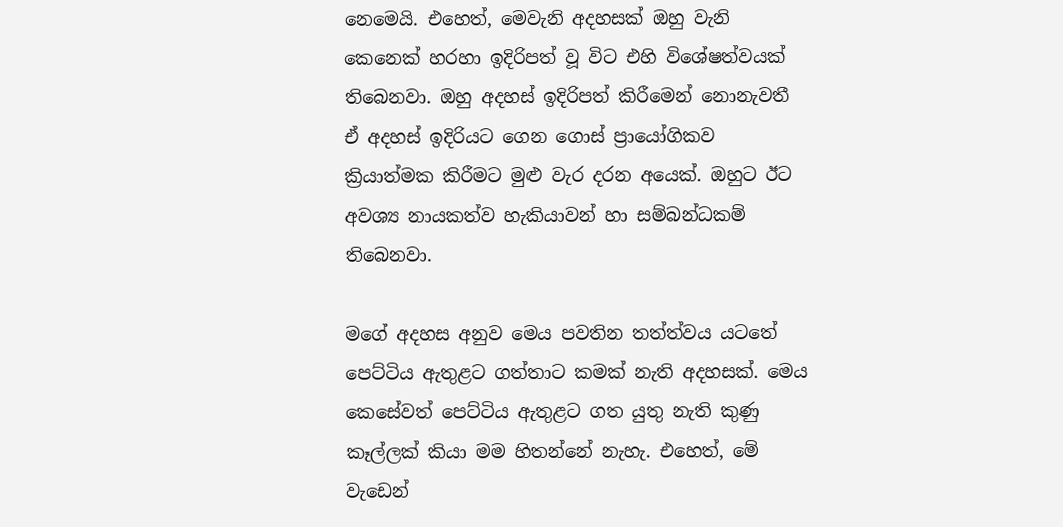නෙමෙයි. එහෙත්, මෙවැනි අදහසක් ඔහු වැනි කෙනෙක් හරහා ඉදිරිපත් වූ විට එහි විශේෂත්වයක් තිබෙනවා. ඔහු අදහස් ඉදිරිපත් කිරීමෙන් නොනැවතී ඒ අදහස් ඉදිරියට ගෙන ගොස් ප්‍රායෝගිකව ක්‍රියාත්මක කිරීමට මුළු වැර දරන අයෙක්. ඔහුට ඊට අවශ්‍ය නායකත්ව හැකියාවන් හා සම්බන්ධකම් තිබෙනවා.

මගේ අදහස අනුව මෙය පවතින තත්ත්වය යටතේ පෙට්ටිය ඇතුළට ගත්තාට කමක් නැති අදහසක්. මෙය කෙසේවත් පෙට්ටිය ඇතුළට ගත යුතු නැති කුණු කෑල්ලක් කියා මම හිතන්නේ නැහැ. එහෙත්, මේ වැඩෙන්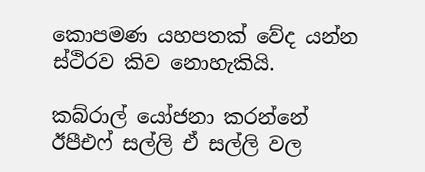කොපමණ යහපතක් වේද යන්න ස්ථිරව කිව නොහැකියි.

කබ්රාල් යෝජනා කරන්නේ ඊපීඑෆ් සල්ලි ඒ සල්ලි වල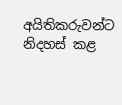අයිතිකරුවන්ට නිදහස් කළ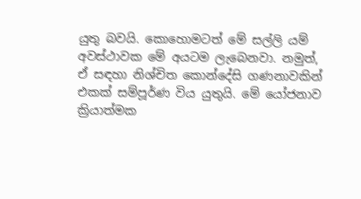යුතු බවයි. කොහොමටත් මේ සල්ලි යම් අවස්ථාවක මේ අයටම ලැබෙනවා. නමුත්, ඒ සඳහා නිශ්චිත කොන්දේසි ගණනාවකින් එකක් සම්පූර්ණ විය යුතුයි. මේ යෝජනාව ක්‍රියාත්මක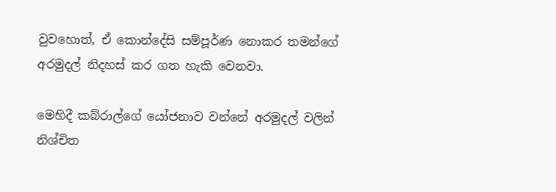වුවහොත්, ඒ කොන්දේසි සම්පූර්ණ නොකර තමන්ගේ අරමුදල් නිදහස් කර ගත හැකි වෙනවා.

මෙහිදී කබ්රාල්ගේ යෝජනාව වන්නේ අරමුදල් වලින් නිශ්චිත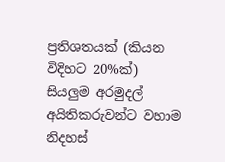ප්‍රතිශතයක් (කියන විදිහට 20%ක්) සියලුම අරමුදල් අයිතිකරුවන්ට වහාම නිදහස්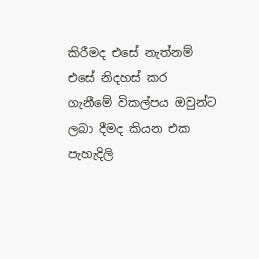කිරීමද එසේ නැත්නම් එසේ නිදහස් කර ගැනීමේ විකල්පය ඔවුන්ට ලබා දීමද කියන එක පැහැදිලි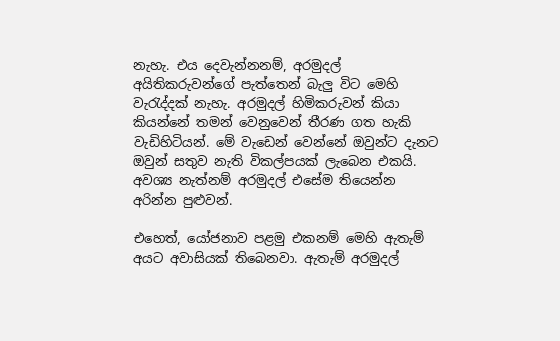නැහැ. එය දෙවැන්නනම්, අරමුදල් අයිතිකරුවන්ගේ පැත්තෙන් බැලු විට මෙහි වැරැද්දක් නැහැ. අරමුදල් හිමිකරුවන් කියා කියන්නේ තමන් වෙනුවෙන් තීරණ ගත හැකි වැඩිහිටියන්. මේ වැඩෙන් වෙන්නේ ඔවුන්ට දැනට ඔවුන් සතුව නැති විකල්පයක් ලැබෙන එකයි. අවශ්‍ය නැත්නම් අරමුදල් එසේම තියෙන්න අරින්න පුළුවන්.

එහෙත්, යෝජනාව පළමු එකනම් මෙහි ඇතැම් අයට අවාසියක් තිබෙනවා. ඇතැම් අරමුදල්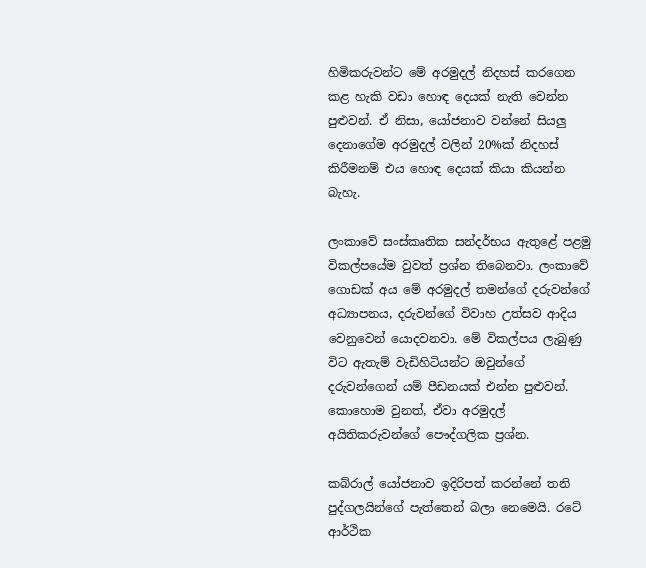හිමිකරුවන්ට මේ අරමුදල් නිදහස් කරගෙන කළ හැකි වඩා හොඳ දෙයක් නැති වෙන්න පුළුවන්. ඒ නිසා, යෝජනාව වන්නේ සියලු දෙනාගේම අරමුදල් වලින් 20%ක් නිදහස් කිරීමනම් එය හොඳ දෙයක් කියා කියන්න බැහැ.

ලංකාවේ සංස්කෘතික සන්දර්භය ඇතුළේ පළමු විකල්පයේම වුවත් ප්‍රශ්න තිබෙනවා. ලංකාවේ ගොඩක් අය මේ අරමුදල් තමන්ගේ දරුවන්ගේ අධ්‍යාපනය, දරුවන්ගේ විවාහ උත්සව ආදිය වෙනුවෙන් යොදවනවා. මේ විකල්පය ලැබුණු විට ඇතැම් වැඩිහිටියන්ට ඔවුන්ගේ දරුවන්ගෙන් යම් පීඩනයක් එන්න පුළුවන්. කොහොම වුනත්, ඒවා අරමුදල් අයිතිකරුවන්ගේ පෞද්ගලික ප්‍රශ්න.

කබ්රාල් යෝජනාව ඉදිරිපත් කරන්නේ තනි පුද්ගලයින්ගේ පැත්තෙන් බලා නෙමෙයි. රටේ ආර්ථික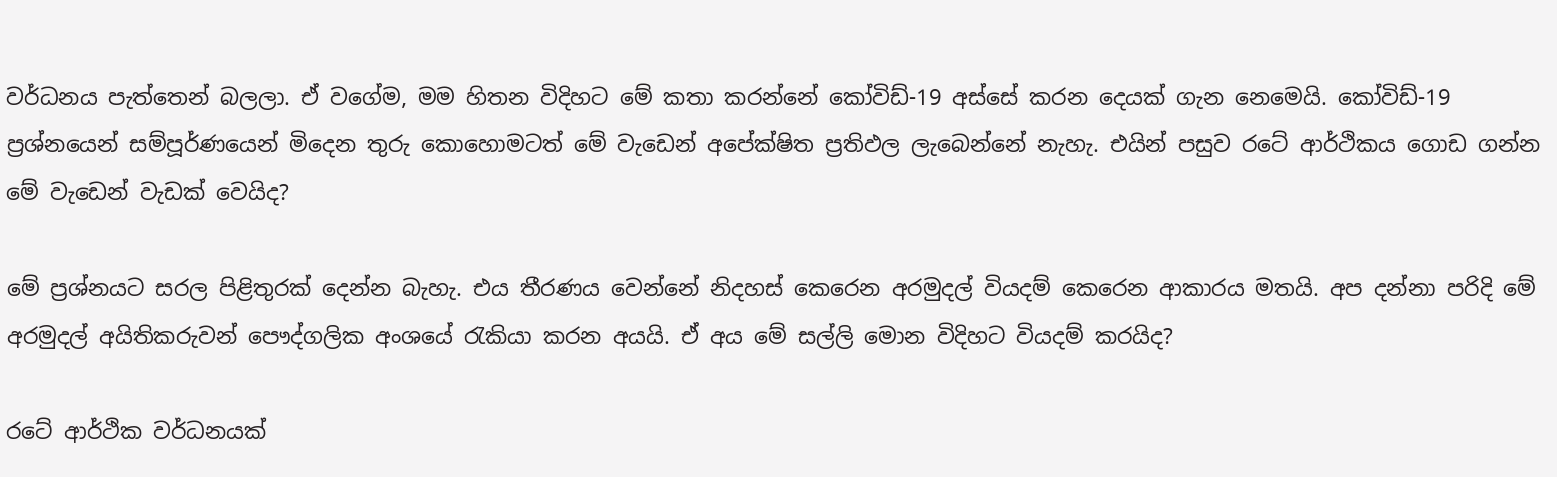වර්ධනය පැත්තෙන් බලලා. ඒ වගේම, මම හිතන විදිහට මේ කතා කරන්නේ කෝවිඩ්-19 අස්සේ කරන දෙයක් ගැන නෙමෙයි. කෝවිඩ්-19 ප්‍රශ්නයෙන් සම්පූර්ණයෙන් මිදෙන තුරු කොහොමටත් මේ වැඩෙන් අපේක්ෂිත ප්‍රතිඵල ලැබෙන්නේ නැහැ. එයින් පසුව රටේ ආර්ථිකය ගොඩ ගන්න මේ වැඩෙන් වැඩක් වෙයිද?

මේ ප්‍රශ්නයට සරල පිළිතුරක් දෙන්න බැහැ. එය තීරණය වෙන්නේ නිදහස් කෙරෙන අරමුදල් වියදම් කෙරෙන ආකාරය මතයි. අප දන්නා පරිදි මේ අරමුදල් අයිතිකරුවන් පෞද්ගලික අංශයේ රැකියා කරන අයයි. ඒ අය මේ සල්ලි මොන විදිහට වියදම් කරයිද?

රටේ ආර්ථික වර්ධනයක්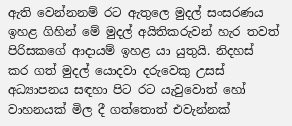ඇති වෙන්නනම් රට ඇතුලෙ මුදල් සංසරණය ඉහළ ගිහින් මේ මුදල් අයිතිකරුවන් හැර තවත් පිරිසකගේ ආදායම් ඉහළ යා යුතුයි. නිදහස් කර ගත් මුදල් යොදවා දරුවෙකු උසස් අධ්‍යාපනය සඳහා පිට රට යැවුවොත් හෝ වාහනයක් මිල දී ගත්තොත් එවැන්නක්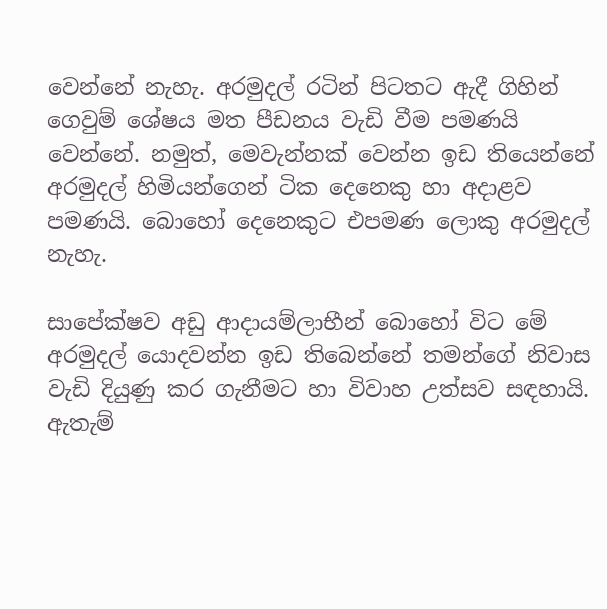වෙන්නේ නැහැ. අරමුදල් රටින් පිටතට ඇදී ගිහින් ගෙවුම් ශේෂය මත පීඩනය වැඩි වීම පමණයි වෙන්නේ. නමුත්, මෙවැන්නක් වෙන්න ඉඩ තියෙන්නේ අරමුදල් හිමියන්ගෙන් ටික දෙනෙකු හා අදාළව පමණයි. බොහෝ දෙනෙකුට එපමණ ලොකු අරමුදල් නැහැ.

සාපේක්ෂව අඩු ආදායම්ලාභීන් බොහෝ විට මේ අරමුදල් යොදවන්න ඉඩ තිබෙන්නේ තමන්ගේ නිවාස වැඩි දියුණු කර ගැනීමට හා විවාහ උත්සව සඳහායි. ඇතැම්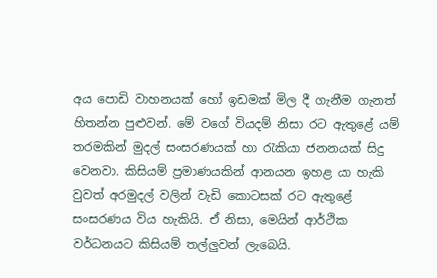අය පොඩි වාහනයක් හෝ ඉඩමක් මිල දී ගැනීම ගැනත් හිතන්න පුළුවන්. මේ වගේ වියදම් නිසා රට ඇතුළේ යම් තරමකින් මුදල් සංසරණයක් හා රැකියා ජනනයක් සිදු වෙනවා. කිසියම් ප්‍රමාණයකින් ආනයන ඉහළ යා හැකි වුවත් අරමුදල් වලින් වැඩි කොටසක් රට ඇතුළේ සංසරණය විය හැකියි. ඒ නිසා, මෙයින් ආර්ථික වර්ධනයට කිසියම් තල්ලුවන් ලැබෙයි.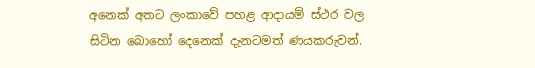අනෙක් අතට ලංකාවේ පහළ ආදායම් ස්ථර වල සිටින බොහෝ දෙනෙක් දැනටමත් ණයකරුවන්.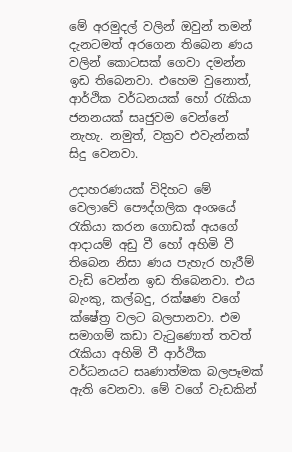මේ අරමුදල් වලින් ඔවුන් තමන් දැනටමත් අරගෙන තිබෙන ණය වලින් කොටසක් ගෙවා දමන්න ඉඩ තිබෙනවා. එහෙම වුනොත්, ආර්ථික වර්ධනයක් හෝ රැකියා ජනනයක් සෘජුවම වෙන්නේ නැහැ. නමුත්, වක්‍රව එවැන්නක් සිදු වෙනවා.

උදාහරණයක් විදිහට මේ වෙලාවේ පෞද්ගලික අංශයේ රැකියා කරන ගොඩක් අයගේ ආදායම් අඩු වී හෝ අහිමි වී තිබෙන නිසා ණය පැහැර හැරීම් වැඩි වෙන්න ඉඩ තිබෙනවා. එය බැංකු, කල්බදු, රක්ෂණ වගේ ක්ෂේත්‍ර වලට බලපානවා. එම සමාගම් කඩා වැටුණොත් තවත් රැකියා අහිමි වී ආර්ථික වර්ධනයට සෘණාත්මක බලපෑමක් ඇති වෙනවා. මේ වගේ වැඩකින්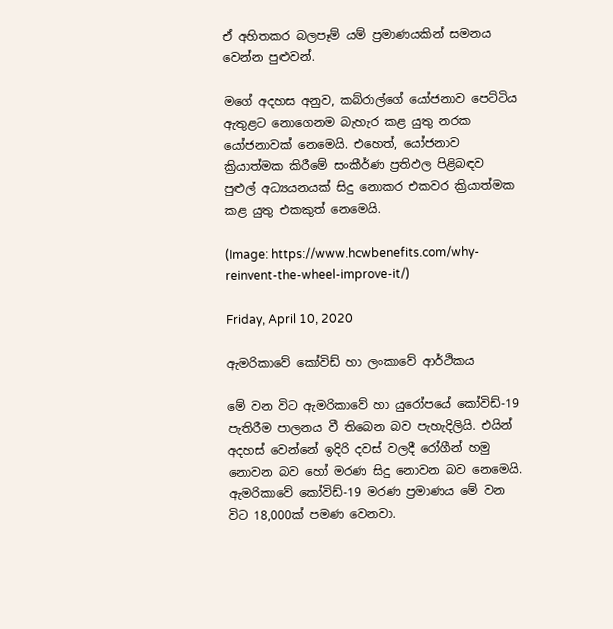ඒ අහිතකර බලපෑම් යම් ප්‍රමාණයකින් සමනය වෙන්න පුළුවන්.

මගේ අදහස අනුව, කබ්රාල්ගේ යෝජනාව පෙට්ටිය ඇතුළට නොගෙනම බැහැර කළ යුතු නරක යෝජනාවක් නෙමෙයි. එහෙත්, යෝජනාව ක්‍රියාත්මක කිරීමේ සංකීර්ණ ප්‍රතිඵල පිළිබඳව පුළුල් අධ්‍යයනයක් සිදු නොකර එකවර ක්‍රියාත්මක කළ යුතු එකකුත් නෙමෙයි.

(Image: https://www.hcwbenefits.com/why-reinvent-the-wheel-improve-it/)

Friday, April 10, 2020

ඇමරිකාවේ කෝවිඩ් හා ලංකාවේ ආර්ථිකය

මේ වන විට ඇමරිකාවේ හා යුරෝපයේ කෝවිඩ්-19 පැතිරීම පාලනය වී තිබෙන බව පැහැදිලියි. එයින් අදහස් වෙන්නේ ඉදිරි දවස් වලදී රෝගීන් හමු නොවන බව හෝ මරණ සිදු නොවන බව නෙමෙයි. ඇමරිකාවේ කෝවිඩ්-19 මරණ ප්‍රමාණය මේ වන විට 18,000ක් පමණ වෙනවා.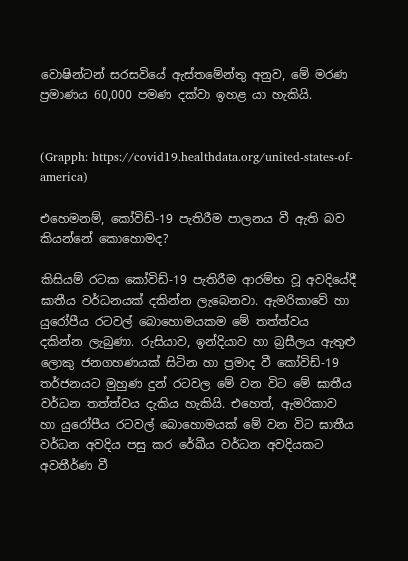වොෂින්ටන් සරසවියේ ඇස්තමේන්තු අනුව, මේ මරණ ප්‍රමාණය 60,000 පමණ දක්වා ඉහළ යා හැකියි.


(Grapph: https://covid19.healthdata.org/united-states-of-america)

එහෙමනම්, කෝවිඩ්-19 පැතිරීම පාලනය වී ඇති බව කියන්නේ කොහොමද?

කිසියම් රටක කෝවිඩ්-19 පැතිරීම ආරම්භ වූ අවදියේදී ඝාතීය වර්ධනයක් දකින්න ලැබෙනවා. ඇමරිකාවේ හා යුරෝපීය රටවල් බොහොමයකම මේ තත්ත්වය දකින්න ලැබුණා. රුසියාව, ඉන්දියාව හා බ්‍රසීලය ඇතුළු ලොකු ජනගහණයක් සිටින හා ප්‍රමාද වී කෝවිඩ්-19 තර්ජනයට මුහුණ දුන් රටවල මේ වන විට මේ ඝාතීය වර්ධන තත්ත්වය දැකිය හැකියි. එහෙත්, ඇමරිකාව හා යුරෝපීය රටවල් බොහොමයක් මේ වන විට ඝාතීය වර්ධන අවදිය පසු කර රේඛීය වර්ධන අවදියකට අවතීර්ණ වී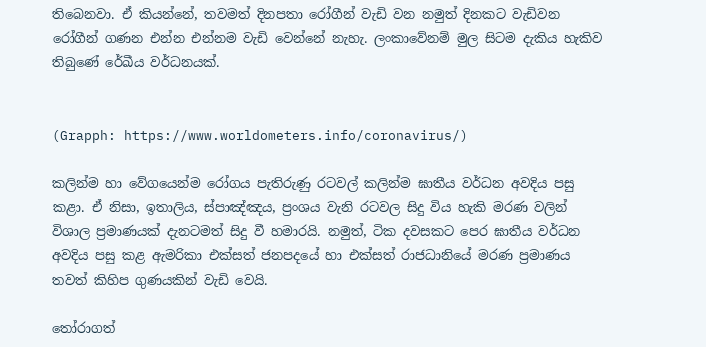තිබෙනවා. ඒ කියන්නේ, තවමත් දිනපතා රෝගීන් වැඩි වන නමුත් දිනකට වැඩිවන රෝගීන් ගණන එන්න එන්නම වැඩි වෙන්නේ නැහැ. ලංකාවේනම් මුල සිටම දැකිය හැකිව තිබුණේ රේඛීය වර්ධනයක්.


(Grapph: https://www.worldometers.info/coronavirus/)

කලින්ම හා වේගයෙන්ම රෝගය පැතිරුණු රටවල් කලින්ම ඝාතීය වර්ධන අවදිය පසු කළා. ඒ නිසා, ඉතාලිය, ස්පාඤ්ඤය, ප්‍රංශය වැනි රටවල සිදු විය හැකි මරණ වලින් විශාල ප්‍රමාණයක් දැනටමත් සිදු වී හමාරයි. නමුත්, ටික දවසකට පෙර ඝාතීය වර්ධන අවදිය පසු කළ ඇමරිකා එක්සත් ජනපදයේ හා එක්සත් රාජධානියේ මරණ ප්‍රමාණය තවත් කිහිප ගුණයකින් වැඩි වෙයි.

තෝරාගත්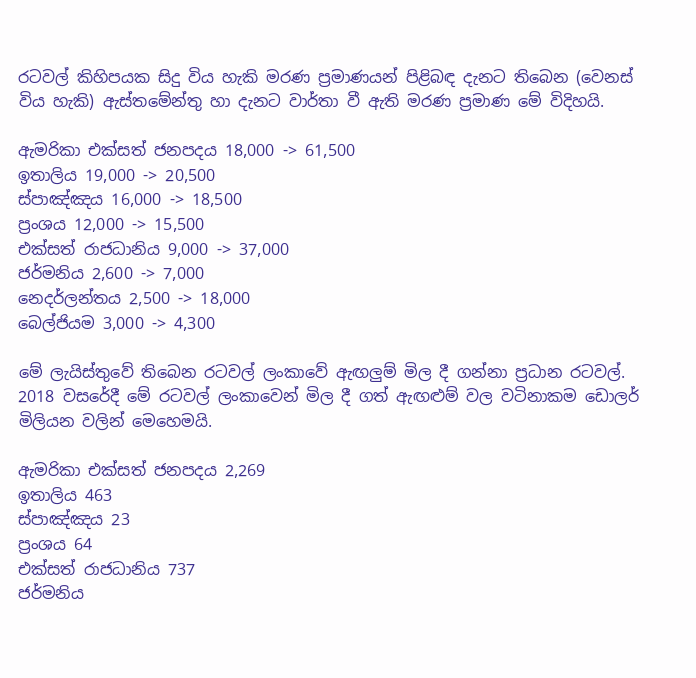රටවල් කිහිපයක සිදු විය හැකි මරණ ප්‍රමාණයන් පිළිබඳ දැනට තිබෙන (වෙනස් විය හැකි) ඇස්තමේන්තු හා දැනට වාර්තා වී ඇති මරණ ප්‍රමාණ මේ විදිහයි.

ඇමරිකා එක්සත් ජනපදය 18,000 -> 61,500
ඉතාලිය 19,000 -> 20,500
ස්පාඤ්ඤය 16,000 -> 18,500
ප්‍රංශය 12,000 -> 15,500
එක්සත් රාජධානිය 9,000 -> 37,000
ජර්මනිය 2,600 -> 7,000
නෙදර්ලන්තය 2,500 -> 18,000
බෙල්ජියම 3,000 -> 4,300

මේ ලැයිස්තුවේ තිබෙන රටවල් ලංකාවේ ඇඟලුම් මිල දී ගන්නා ප්‍රධාන රටවල්. 2018 වසරේදී මේ රටවල් ලංකාවෙන් මිල දී ගත් ඇඟළුම් වල වටිනාකම ඩොලර් මිලියන වලින් මෙහෙමයි.

ඇමරිකා එක්සත් ජනපදය 2,269
ඉතාලිය 463
ස්පාඤ්ඤය 23
ප්‍රංශය 64
එක්සත් රාජධානිය 737
ජර්මනිය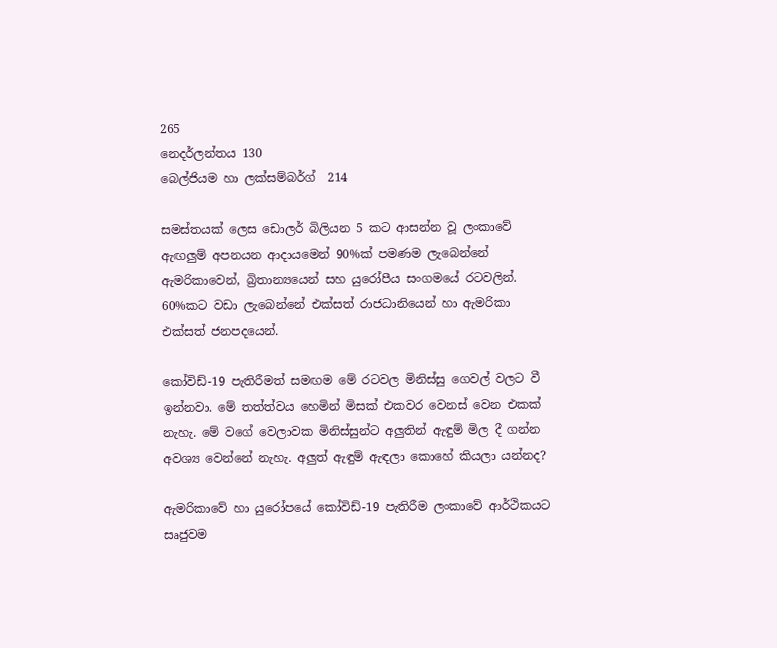265
නෙදර්ලන්තය 130
බෙල්ජියම හා ලක්සම්බර්ග්  214

සමස්තයක් ලෙස ඩොලර් බිලියන 5 කට ආසන්න වූ ලංකාවේ ඇඟලුම් අපනයන ආදායමෙන් 90%ක් පමණම ලැබෙන්නේ ඇමරිකාවෙන්, බ්‍රිතාන්‍යයෙන් සහ යුරෝපීය සංගමයේ රටවලින්. 60%කට වඩා ලැබෙන්නේ එක්සත් රාජධානියෙන් හා ඇමරිකා එක්සත් ජනපදයෙන්.

කෝවිඩ්-19 පැතිරීමත් සමඟම මේ රටවල මිනිස්සු ගෙවල් වලට වී ඉන්නවා. මේ තත්ත්වය හෙමින් මිසක් එකවර වෙනස් වෙන එකක් නැහැ. මේ වගේ වෙලාවක මිනිස්සුන්ට අලුතින් ඇඳුම් මිල දී ගන්න අවශ්‍ය වෙන්නේ නැහැ. අලුත් ඇඳුම් ඇඳලා කොහේ කියලා යන්නද?

ඇමරිකාවේ හා යුරෝපයේ කෝවිඩ්-19 පැතිරීම ලංකාවේ ආර්ථිකයට සෘජුවම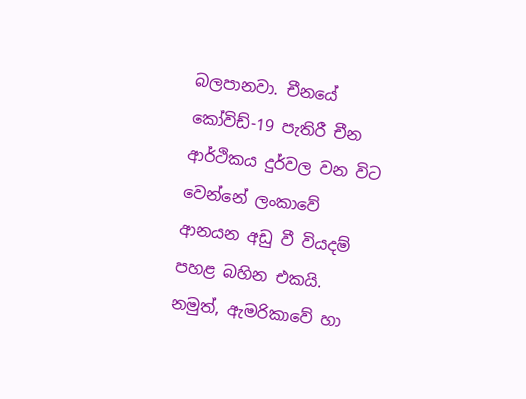බලපානවා. චීනයේ කෝවිඩ්-19 පැතිරී චීන ආර්ථිකය දුර්වල වන විට වෙන්නේ ලංකාවේ ආනයන අඩු වී වියදම් පහළ බහින එකයි. නමුත්, ඇමරිකාවේ හා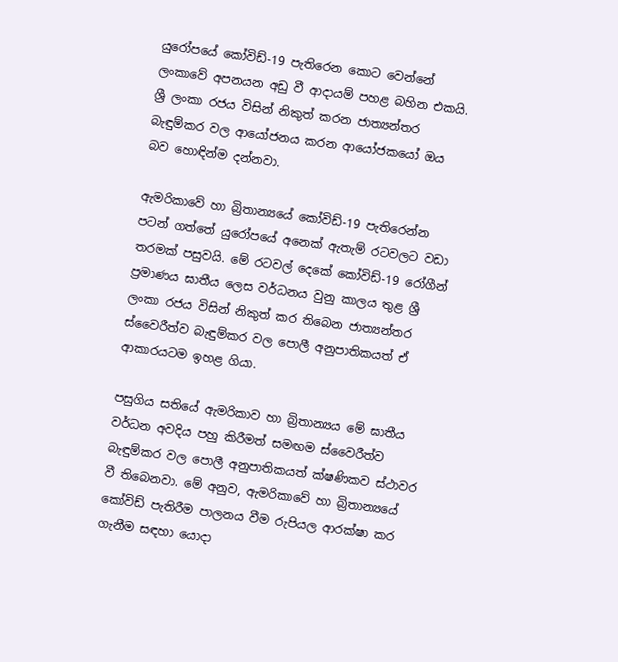යුරෝපයේ කෝවිඩ්-19 පැතිරෙන කොට වෙන්නේ ලංකාවේ අපනයන අඩු වී ආදායම් පහළ බහින එකයි. ශ්‍රී ලංකා රජය විසින් නිකුත් කරන ජාත්‍යන්තර බැඳුම්කර වල ආයෝජනය කරන ආයෝජකයෝ ඔය බව හොඳින්ම දන්නවා.

ඇමරිකාවේ හා බ්‍රිතාන්‍යයේ කෝවිඩ්-19 පැතිරෙන්න පටන් ගත්තේ යුරෝපයේ අනෙක් ඇතැම් රටවලට වඩා තරමක් පසුවයි. මේ රටවල් දෙකේ කෝවිඩ්-19 රෝගීන් ප්‍රමාණය ඝාතීය ලෙස වර්ධනය වුනු කාලය තුළ ශ්‍රී ලංකා රජය විසින් නිකුත් කර තිබෙන ජාත්‍යන්තර ස්වෛරීත්ව බැඳුම්කර වල පොලී අනුපාතිකයත් ඒ ආකාරයටම ඉහළ ගියා.

පසුගිය සතියේ ඇමරිකාව හා බ්‍රිතාන්‍යය මේ ඝාතීය වර්ධන අවදිය පහු කිරීමත් සමඟම ස්වෛරීත්ව බැඳුම්කර වල පොලී අනුපාතිකයත් ක්ෂණිකව ස්ථාවර වී තිබෙනවා. මේ අනුව, ඇමරිකාවේ හා බ්‍රිතාන්‍යයේ කෝවිඩ් පැතිරීම පාලනය වීම රුපියල ආරක්ෂා කර ගැනීම සඳහා යොදා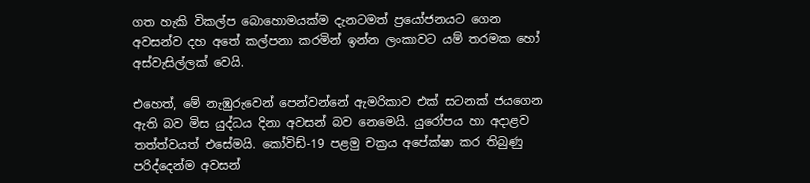ගත හැකි විකල්ප බොහොමයක්ම දැනටමත් ප්‍රයෝජනයට ගෙන අවසන්ව දහ අතේ කල්පනා කරමින් ඉන්න ලංකාවට යම් තරමක හෝ අස්වැසිල්ලක් වෙයි.

එහෙත්, මේ නැඹුරුවෙන් පෙන්වන්නේ ඇමරිකාව එක් සටනක් ජයගෙන ඇති බව මිස යුද්ධය දිනා අවසන් බව නෙමෙයි. යුරෝපය හා අදාළව තත්ත්වයත් එසේමයි. කෝවිඩ්-19 පළමු චක්‍රය අපේක්ෂා කර තිබුණු පරිද්දෙන්ම අවසන්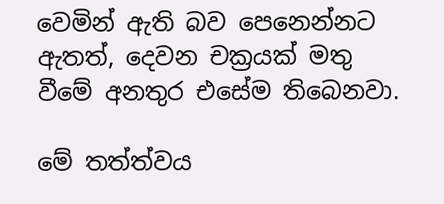වෙමින් ඇති බව පෙනෙන්නට ඇතත්, දෙවන චක්‍රයක් මතු වීමේ අනතුර එසේම තිබෙනවා.

මේ තත්ත්වය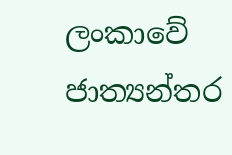ලංකාවේ ජාත්‍යන්තර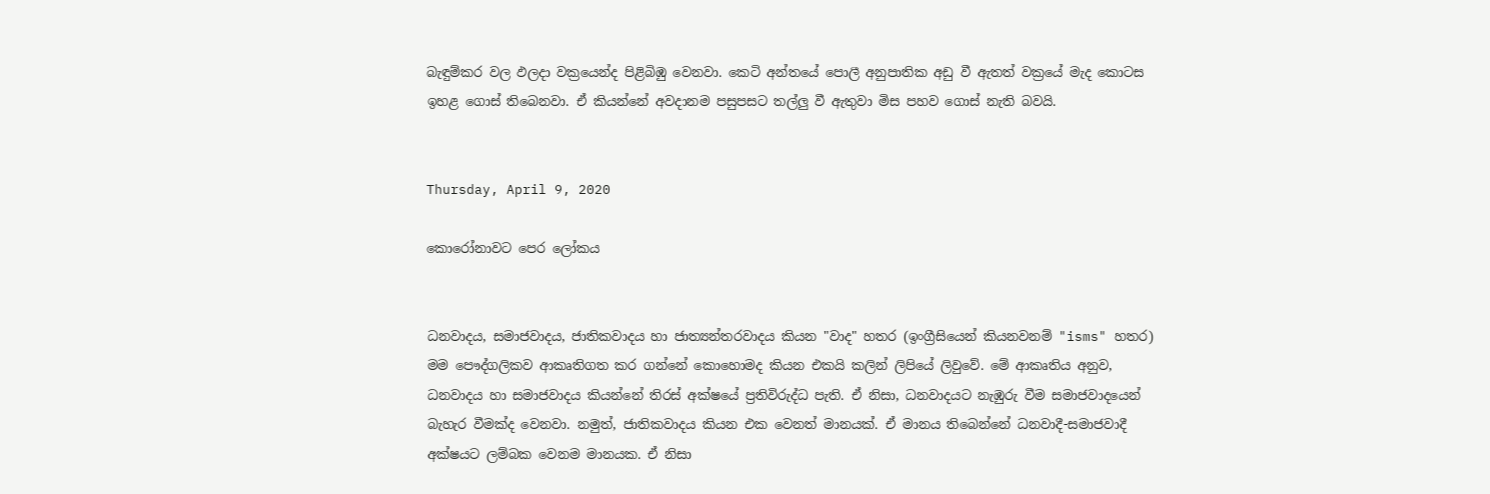බැඳුම්කර වල ඵලදා වක්‍රයෙන්ද පිළිබිඹු වෙනවා. කෙටි අන්තයේ පොලී අනුපාතික අඩු වී ඇතත් වක්‍රයේ මැද කොටස ඉහළ ගොස් තිබෙනවා. ඒ කියන්නේ අවදානම පසුපසට තල්ලු වී ඇතුවා මිස පහව ගොස් නැති බවයි.


Thursday, April 9, 2020

කොරෝනාවට පෙර ලෝකය


ධනවාදය, සමාජවාදය, ජාතිකවාදය හා ජාත්‍යන්තරවාදය කියන "වාද" හතර (ඉංග්‍රීසියෙන් කියනවනම් "isms" හතර) මම පෞද්ගලිකව ආකෘතිගත කර ගන්නේ කොහොමද කියන එකයි කලින් ලිපියේ ලිවුවේ. මේ ආකෘතිය අනුව, ධනවාදය හා සමාජවාදය කියන්නේ තිරස් අක්ෂයේ ප්‍රතිවිරුද්ධ පැති. ඒ නිසා, ධනවාදයට නැඹුරු වීම සමාජවාදයෙන් බැහැර වීමක්ද වෙනවා. නමුත්, ජාතිකවාදය කියන එක වෙනත් මානයක්. ඒ මානය තිබෙන්නේ ධනවාදී-සමාජවාදී අක්ෂයට ලම්බක වෙනම මානයක. ඒ නිසා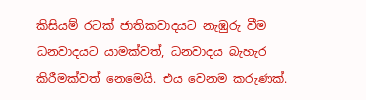කිසියම් රටක් ජාතිකවාදයට නැඹුරු වීම ධනවාදයට යාමක්වත්, ධනවාදය බැහැර කිරීමක්වත් නෙමෙයි. එය වෙනම කරුණක්.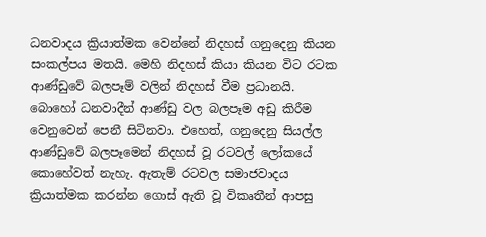ධනවාදය ක්‍රියාත්මක වෙන්නේ නිදහස් ගනුදෙනු කියන සංකල්පය මතයි. මෙහි නිදහස් කියා කියන විට රටක ආණ්ඩුවේ බලපෑම් වලින් නිදහස් වීම ප්‍රධානයි. බොහෝ ධනවාදීන් ආණ්ඩු වල බලපෑම අඩු කිරීම වෙනුවෙන් පෙනී සිටිනවා. එහෙත්, ගනුදෙනු සියල්ල ආණ්ඩුවේ බලපෑමෙන් නිදහස් වූ රටවල් ලෝකයේ කොහේවත් නැහැ. ඇතැම් රටවල සමාජවාදය ක්‍රියාත්මක කරන්න ගොස් ඇති වූ විකෘතීන් ආපසු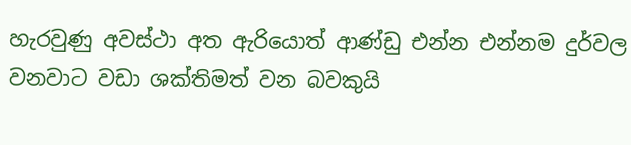හැරවුණු අවස්ථා අත ඇරියොත් ආණ්ඩු එන්න එන්නම දුර්වල වනවාට වඩා ශක්තිමත් වන බවකුයි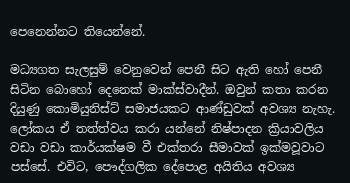පෙනෙන්නට තියෙන්නේ.

මධ්‍යගත සැලසුම් වෙනුවෙන් පෙනී සිට ඇති හෝ පෙනී සිටින බොහෝ දෙනෙක් මාක්ස්වාදීන්. ඔවුන් කතා කරන දියුණු කොමියුනිස්ට් සමාජයකට ආණ්ඩුවක් අවශ්‍ය නැහැ. ලෝකය ඒ තත්ත්වය කරා යන්නේ නිෂ්පාදන ක්‍රියාවලිය වඩා වඩා කාර්යක්ෂම වී එක්තරා සීමාවක් ඉක්මවූවාට පස්සේ. එවිට, පෞද්ගලික දේපොළ අයිතිය අවශ්‍ය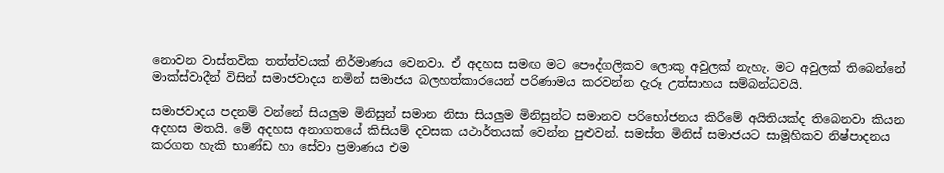නොවන වාස්තවික තත්ත්වයක් නිර්මාණය වෙනවා. ඒ අදහස සමඟ මට පෞද්ගලිකව ලොකු අවුලක් නැහැ. මට අවුලක් තිබෙන්නේ මාක්ස්වාදීන් විසින් සමාජවාදය නමින් සමාජය බලහත්කාරයෙන් පරිණාමය කරවන්න දැරූ උත්සාහය සම්බන්ධවයි.

සමාජවාදය පදනම් වන්නේ සියලුම මිනිසුන් සමාන නිසා සියලුම මිනිසුන්ට සමානව පරිභෝජනය කිරීමේ අයිතියක්ද තිබෙනවා කියන අදහස මතයි. මේ අදහස අනාගතයේ කිසියම් දවසක යථාර්තයක් වෙන්න පුළුවන්. සමස්ත මිනිස් සමාජයට සාමූහිකව නිෂ්පාදනය කරගත හැකි භාණ්ඩ හා සේවා ප්‍රමාණය එම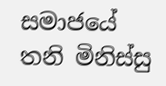සමාජයේ තනි මිනිස්සු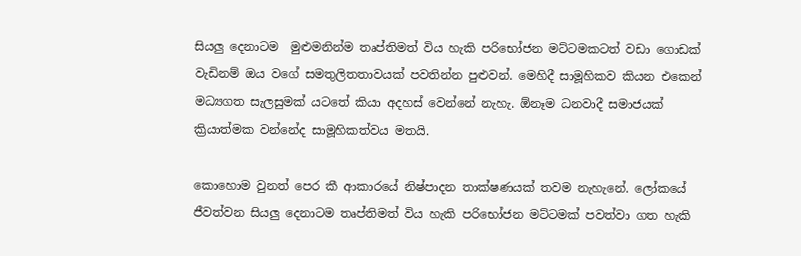සියලු දෙනාටම  මුළුමනින්ම තෘප්තිමත් විය හැකි පරිභෝජන මට්ටමකටත් වඩා ගොඩක් වැඩිනම් ඔය වගේ සමතුලිතතාවයක් පවතින්න පුළුවන්. මෙහිදී සාමූහිකව කියන එකෙන් මධ්‍යගත සැලසුමක් යටතේ කියා අදහස් වෙන්නේ නැහැ. ඕනෑම ධනවාදී සමාජයක් ක්‍රියාත්මක වන්නේද සාමූහිකත්වය මතයි.

කොහොම වුනත් පෙර කී ආකාරයේ නිෂ්පාදන තාක්ෂණයක් තවම නැහැනේ. ලෝකයේ ජීවත්වන සියලු දෙනාටම තෘප්තිමත් විය හැකි පරිභෝජන මට්ටමක් පවත්වා ගත හැකි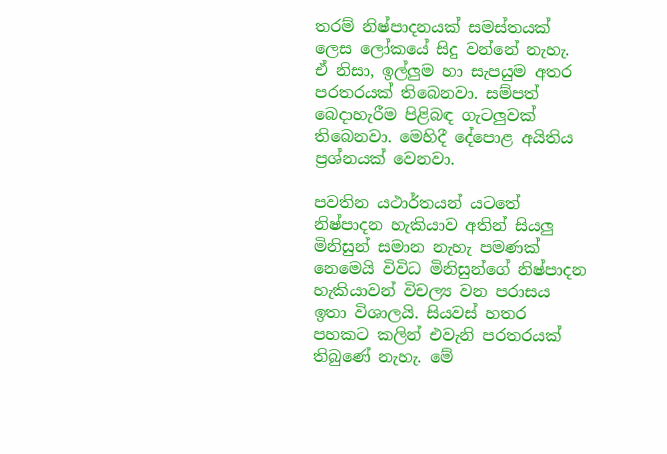තරම් නිෂ්පාදනයක් සමස්තයක් ලෙස ලෝකයේ සිදු වන්නේ නැහැ. ඒ නිසා, ඉල්ලුම හා සැපයුම අතර පරතරයක් තිබෙනවා. සම්පත් බෙදාහැරීම පිළිබඳ ගැටලුවක් තිබෙනවා. මෙහිදී දේපොළ අයිතිය ප්‍රශ්නයක් වෙනවා.

පවතින යථාර්තයන් යටතේ නිෂ්පාදන හැකියාව අතින් සියලු මිනිසුන් සමාන නැහැ පමණක් නෙමෙයි විවිධ මිනිසුන්ගේ නිෂ්පාදන හැකියාවන් විචල්‍ය වන පරාසය ඉතා විශාලයි. සියවස් හතර පහකට කලින් එවැනි පරතරයක් තිබුණේ නැහැ. මේ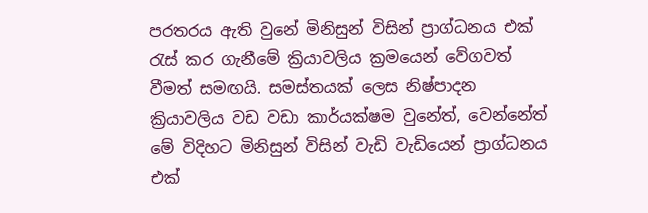පරතරය ඇති වුනේ මිනිසුන් විසින් ප්‍රාග්ධනය එක් රැස් කර ගැනීමේ ක්‍රියාවලිය ක්‍රමයෙන් වේගවත් වීමත් සමඟයි. සමස්තයක් ලෙස නිෂ්පාදන ක්‍රියාවලිය වඩ වඩා කාර්යක්ෂම වුනේත්, වෙන්නේත් මේ විදිහට මිනිසුන් විසින් වැඩි වැඩියෙන් ප්‍රාග්ධනය එක්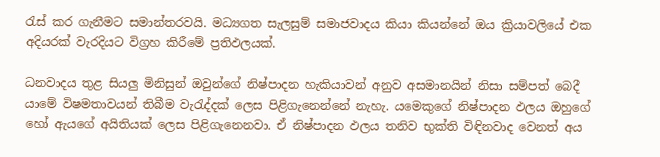රැස් කර ගැනීමට සමාන්තරවයි. මධ්‍යගත සැලසුම් සමාජවාදය කියා කියන්නේ ඔය ක්‍රියාවලියේ එක අදියරක් වැරදියට විග්‍රහ කිරීමේ ප්‍රතිඵලයක්.

ධනවාදය තුළ සියලු මිනිසුන් ඔවුන්ගේ නිෂ්පාදන හැකියාවන් අනුව අසමානයින් නිසා සම්පත් බෙදී යාමේ විෂමතාවයන් තිබීම වැරැද්දක් ලෙස පිළිගැනෙන්නේ නැහැ. යමෙකුගේ නිෂ්පාදන ඵලය ඔහුගේ හෝ ඇයගේ අයිතියක් ලෙස පිළිගැනෙනවා. ඒ නිෂ්පාදන ඵලය තනිව භුක්ති විඳිනවාද වෙනත් අය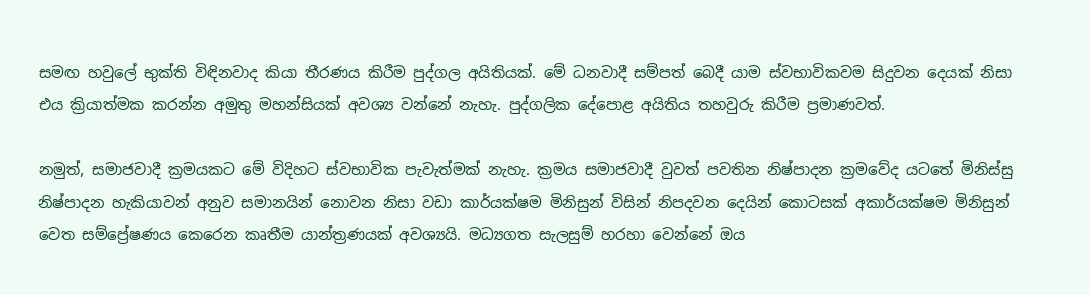සමඟ හවුලේ භුක්ති විඳිනවාද කියා තීරණය කිරීම පුද්ගල අයිතියක්. මේ ධනවාදී සම්පත් බෙදී යාම ස්වභාවිකවම සිදුවන දෙයක් නිසා එය ක්‍රියාත්මක කරන්න අමුතු මහන්සියක් අවශ්‍ය වන්නේ නැහැ. පුද්ගලික දේපොළ අයිතිය තහවුරු කිරීම ප්‍රමාණවත්.

නමුත්, සමාජවාදී ක්‍රමයකට මේ විදිහට ස්වභාවික පැවැත්මක් නැහැ. ක්‍රමය සමාජවාදී වුවත් පවතින නිෂ්පාදන ක්‍රමවේද යටතේ මිනිස්සු නිෂ්පාදන හැකියාවන් අනුව සමානයින් නොවන නිසා වඩා කාර්යක්ෂම මිනිසුන් විසින් නිපදවන දෙයින් කොටසක් අකාර්යක්ෂම මිනිසුන් වෙත සම්ප්‍රේෂණය කෙරෙන කෘතීම යාන්ත්‍රණයක් අවශ්‍යයි. මධ්‍යගත සැලසුම් හරහා වෙන්නේ ඔය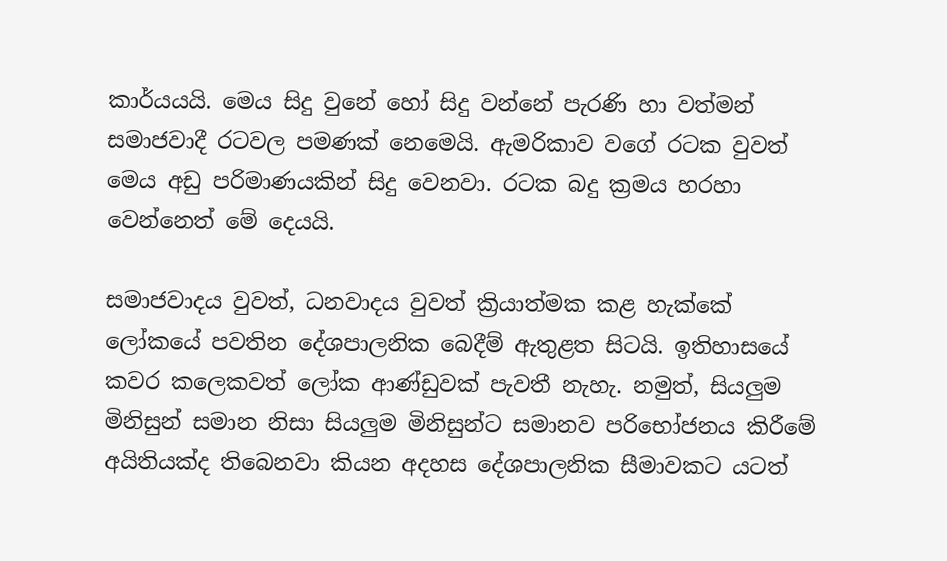කාර්යයයි. මෙය සිදු වුනේ හෝ සිදු වන්නේ පැරණි හා වත්මන් සමාජවාදී රටවල පමණක් නෙමෙයි. ඇමරිකාව වගේ රටක වුවත් මෙය අඩු පරිමාණයකින් සිදු වෙනවා. රටක බදු ක්‍රමය හරහා වෙන්නෙත් මේ දෙයයි.

සමාජවාදය වුවත්, ධනවාදය වුවත් ක්‍රියාත්මක කළ හැක්කේ ලෝකයේ පවතින දේශපාලනික බෙදීම් ඇතුළත සිටයි. ඉතිහාසයේ කවර කලෙකවත් ලෝක ආණ්ඩුවක් පැවතී නැහැ. නමුත්, සියලුම මිනිසුන් සමාන නිසා සියලුම මිනිසුන්ට සමානව පරිභෝජනය කිරීමේ අයිතියක්ද තිබෙනවා කියන අදහස දේශපාලනික සීමාවකට යටත්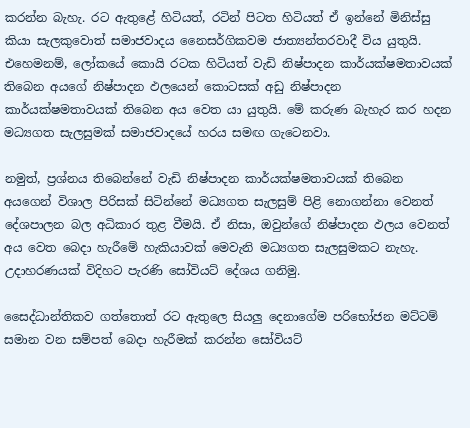කරන්න බැහැ. රට ඇතුළේ හිටියත්, රටින් පිටත හිටියත් ඒ ඉන්නේ මිනිස්සු කියා සැලකුවොත් සමාජවාදය නෛසර්ගිකවම ජාත්‍යන්තරවාදී විය යුතුයි. එහෙමනම්, ලෝකයේ කොයි රටක හිටියත් වැඩි නිෂ්පාදන කාර්යක්ෂමතාවයක් තිබෙන අයගේ නිෂ්පාදන ඵලයෙන් කොටසක් අඩු නිෂ්පාදන කාර්යක්ෂමතාවයක් තිබෙන අය වෙත යා යුතුයි. මේ කරුණ බැහැර කර හදන මධ්‍යගත සැලසුමක් සමාජවාදයේ හරය සමඟ ගැටෙනවා.

නමුත්, ප්‍රශ්නය තිබෙන්නේ වැඩි නිෂ්පාදන කාර්යක්ෂමතාවයක් තිබෙන අයගෙන් විශාල පිරිසක් සිටින්නේ මධ්‍යගත සැලසුම් පිළි නොගන්නා වෙනත් දේශපාලන බල අධිකාර තුළ වීමයි. ඒ නිසා, ඔවුන්ගේ නිෂ්පාදන ඵලය වෙනත් අය වෙත බෙදා හැරීමේ හැකියාවක් මෙවැනි මධ්‍යගත සැලසුමකට නැහැ. උදාහරණයක් විදිහට පැරණි සෝවියට් දේශය ගනිමු.

සෛද්ධාන්තිකව ගත්තොත් රට ඇතුලෙ සියලු දෙනාගේම පරිභෝජන මට්ටම් සමාන වන සම්පත් බෙදා හැරීමක් කරන්න සෝවියට්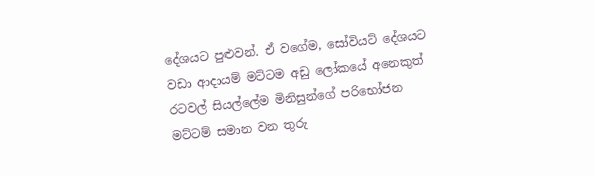දේශයට පුළුවන්. ඒ වගේම, සෝවියට් දේශයට වඩා ආදායම් මට්ටම අඩු ලෝකයේ අනෙකුත් රටවල් සියල්ලේම මිනිසුන්ගේ පරිභෝජන මට්ටම් සමාන වන තුරු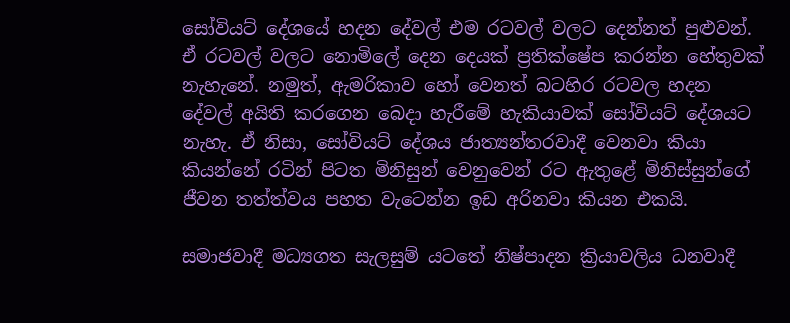සෝවියට් දේශයේ හදන දේවල් එම රටවල් වලට දෙන්නත් පුළුවන්. ඒ රටවල් වලට නොමිලේ දෙන දෙයක් ප්‍රතික්ෂේප කරන්න හේතුවක් නැහැනේ. නමුත්, ඇමරිකාව හෝ වෙනත් බටහිර රටවල හදන දේවල් අයිති කරගෙන බෙදා හැරීමේ හැකියාවක් සෝවියට් දේශයට නැහැ. ඒ නිසා, සෝවියට් දේශය ජාත්‍යන්තරවාදී වෙනවා කියා කියන්නේ රටින් පිටත මිනිසුන් වෙනුවෙන් රට ඇතුළේ මිනිස්සුන්ගේ ජීවන තත්ත්වය පහත වැටෙන්න ඉඩ අරිනවා කියන එකයි.

සමාජවාදී මධ්‍යගත සැලසුම් යටතේ නිෂ්පාදන ක්‍රියාවලිය ධනවාදී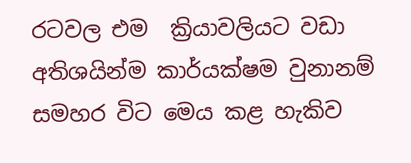රටවල එම  ක්‍රියාවලියට වඩා අතිශයින්ම කාර්යක්ෂම වුනානම් සමහර විට මෙය කළ හැකිව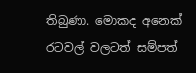තිබුණා. මොකද අනෙක් රටවල් වලටත් සම්පත්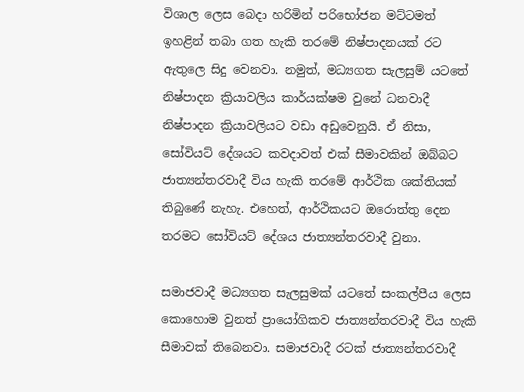විශාල ලෙස බෙදා හරිමින් පරිභෝජන මට්ටමත් ඉහළින් තබා ගත හැකි තරමේ නිෂ්පාදනයක් රට ඇතුලෙ සිදු වෙනවා. නමුත්, මධ්‍යගත සැලසුම් යටතේ නිෂ්පාදන ක්‍රියාවලිය කාර්යක්ෂම වුනේ ධනවාදී නිෂ්පාදන ක්‍රියාවලියට වඩා අඩුවෙනුයි. ඒ නිසා, සෝවියට් දේශයට කවදාවත් එක් සීමාවකින් ඔබ්බට ජාත්‍යන්තරවාදී විය හැකි තරමේ ආර්ථික ශක්තියක් තිබුණේ නැහැ. එහෙත්, ආර්ථිකයට ඔරොත්තු දෙන තරමට සෝවියට් දේශය ජාත්‍යන්තරවාදී වුනා.

සමාජවාදී මධ්‍යගත සැලසුමක් යටතේ සංකල්පීය ලෙස කොහොම වුනත් ප්‍රායෝගිකව ජාත්‍යන්තරවාදී විය හැකි සීමාවක් තිබෙනවා. සමාජවාදී රටක් ජාත්‍යන්තරවාදී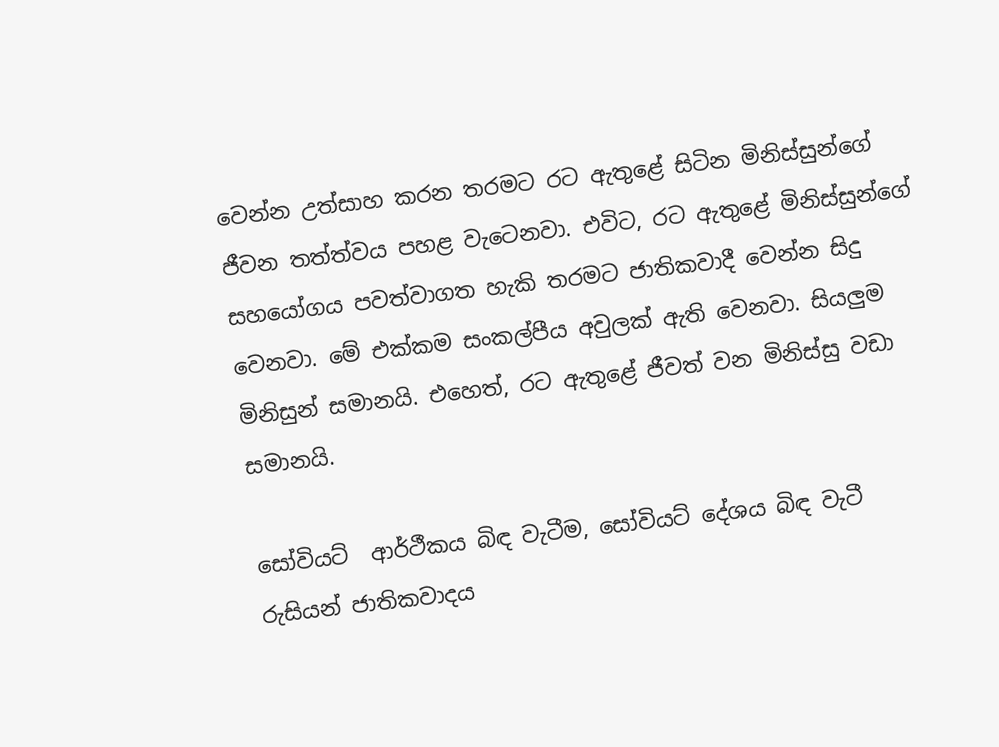වෙන්න උත්සාහ කරන තරමට රට ඇතුළේ සිටින මිනිස්සුන්ගේ ජීවන තත්ත්වය පහළ වැටෙනවා. එවිට, රට ඇතුළේ මිනිස්සුන්ගේ සහයෝගය පවත්වාගත හැකි තරමට ජාතිකවාදී වෙන්න සිදු වෙනවා. මේ එක්කම සංකල්පීය අවුලක් ඇති වෙනවා. සියලුම මිනිසුන් සමානයි. එහෙත්, රට ඇතුළේ ජීවත් වන මිනිස්සු වඩා සමානයි.

සෝවියට්  ආර්ථීකය බිඳ වැටීම, සෝවියට් දේශය බිඳ වැටී රුසියන් ජාතිකවාදය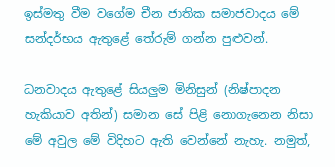ඉස්මතු වීම වගේම චීන ජාතික සමාජවාදය මේ සන්දර්භය ඇතුළේ තේරුම් ගන්න පුළුවන්.

ධනවාදය ඇතුළේ සියලුම මිනිසුන් (නිෂ්පාදන හැකියාව අතින්) සමාන සේ පිළි නොගැනෙන නිසා මේ අවුල මේ විදිහට ඇති වෙන්නේ නැහැ. නමුත්,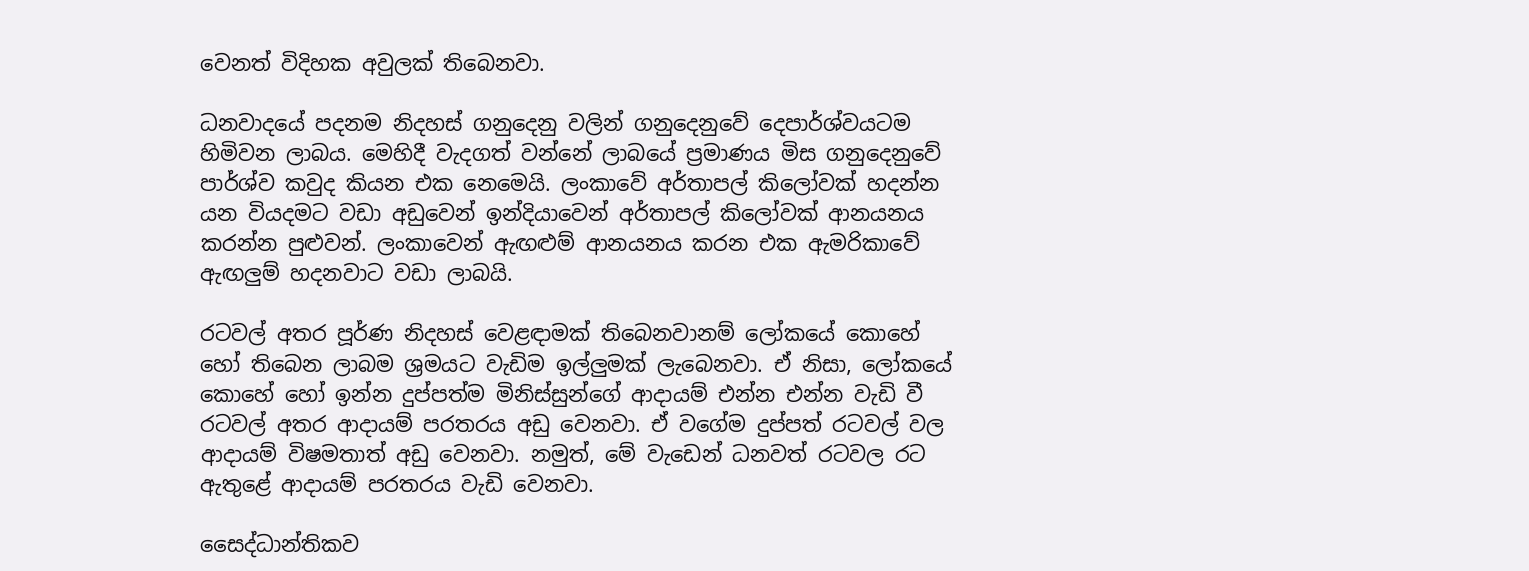වෙනත් විදිහක අවුලක් තිබෙනවා.

ධනවාදයේ පදනම නිදහස් ගනුදෙනු වලින් ගනුදෙනුවේ දෙපාර්ශ්වයටම හිමිවන ලාබය. මෙහිදී වැදගත් වන්නේ ලාබයේ ප්‍රමාණය මිස ගනුදෙනුවේ පාර්ශ්ව කවුද කියන එක නෙමෙයි. ලංකාවේ අර්තාපල් කිලෝවක් හදන්න යන වියදමට වඩා අඩුවෙන් ඉන්දියාවෙන් අර්තාපල් කිලෝවක් ආනයනය කරන්න පුළුවන්. ලංකාවෙන් ඇඟළුම් ආනයනය කරන එක ඇමරිකාවේ ඇඟලුම් හදනවාට වඩා ලාබයි.

රටවල් අතර පූර්ණ නිදහස් වෙළඳාමක් තිබෙනවානම් ලෝකයේ කොහේ හෝ තිබෙන ලාබම ශ්‍රමයට වැඩිම ඉල්ලුමක් ලැබෙනවා. ඒ නිසා, ලෝකයේ කොහේ හෝ ඉන්න දුප්පත්ම මිනිස්සුන්ගේ ආදායම් එන්න එන්න වැඩි වී රටවල් අතර ආදායම් පරතරය අඩු වෙනවා. ඒ වගේම දුප්පත් රටවල් වල ආදායම් විෂමතාත් අඩු වෙනවා. නමුත්, මේ වැඩෙන් ධනවත් රටවල රට ඇතුළේ ආදායම් පරතරය වැඩි වෙනවා.

සෛද්ධාන්තිකව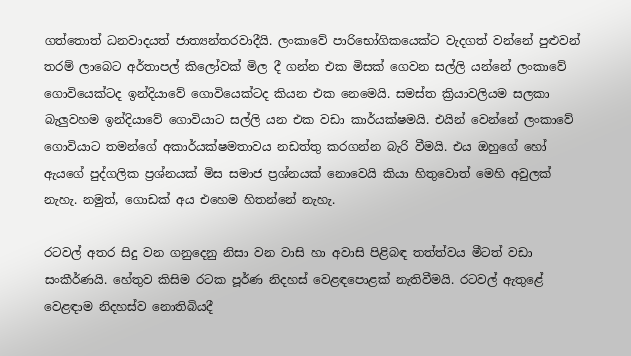ගත්තොත් ධනවාදයත් ජාත්‍යන්තරවාදීයි. ලංකාවේ පාරිභෝගිකයෙක්ට වැදගත් වන්නේ පුළුවන් තරම් ලාබෙට අර්තාපල් කිලෝවක් මිල දී ගන්න එක මිසක් ගෙවන සල්ලි යන්නේ ලංකාවේ ගොවියෙක්ටද ඉන්දියාවේ ගොවියෙක්ටද කියන එක නෙමෙයි. සමස්ත ක්‍රියාවලියම සලකා බැලුවහම ඉන්දියාවේ ගොවියාට සල්ලි යන එක වඩා කාර්යක්ෂමයි. එයින් වෙන්නේ ලංකාවේ ගොවියාට තමන්ගේ අකාර්යක්ෂමතාවය නඩත්තු කරගන්න බැරි වීමයි. එය ඔහුගේ හෝ ඇයගේ පුද්ගලික ප්‍රශ්නයක් මිස සමාජ ප්‍රශ්නයක් නොවෙයි කියා හිතුවොත් මෙහි අවුලක් නැහැ. නමුත්, ගොඩක් අය එහෙම හිතන්නේ නැහැ.

රටවල් අතර සිදු වන ගනුදෙනු නිසා වන වාසි හා අවාසි පිළිබඳ තත්ත්වය මීටත් වඩා සංකීර්ණයි. හේතුව කිසිම රටක පූර්ණ නිදහස් වෙළඳපොළක් නැතිවීමයි. රටවල් ඇතුළේ වෙළඳාම නිදහස්ව නොතිබියදී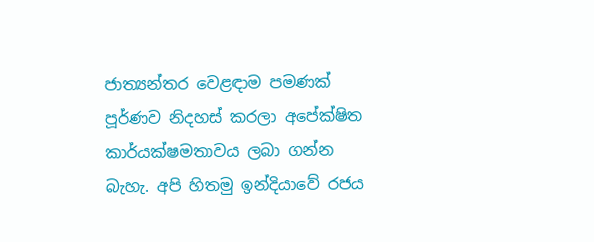ජාත්‍යන්තර වෙළඳාම පමණක් පූර්ණව නිදහස් කරලා අපේක්ෂිත කාර්යක්ෂමතාවය ලබා ගන්න බැහැ. අපි හිතමු ඉන්දියාවේ රජය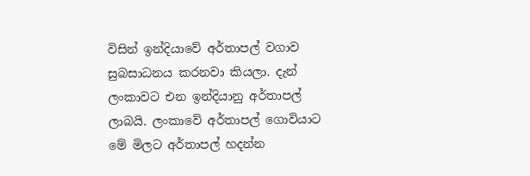විසින් ඉන්දියාවේ අර්තාපල් වගාව සුබසාධනය කරනවා කියලා. දැන් ලංකාවට එන ඉන්දියානු අර්තාපල් ලාබයි. ලංකාවේ අර්තාපල් ගොවියාට මේ මිලට අර්තාපල් හදන්න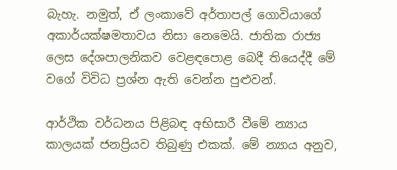බැහැ. නමුත්, ඒ ලංකාවේ අර්තාපල් ගොවියාගේ අකාර්යක්ෂමතාවය නිසා නෙමෙයි. ජාතික රාජ්‍ය ලෙස දේශපාලනිකව වෙළඳපොළ බෙදී තියෙද්දී මේ වගේ විවිධ ප්‍රශ්න ඇති වෙන්න පුළුවන්.

ආර්ථික වර්ධනය පිළිබඳ අභිසාරී වීමේ න්‍යාය කාලයක් ජනප්‍රියව තිබුණු එකක්. මේ න්‍යාය අනුව,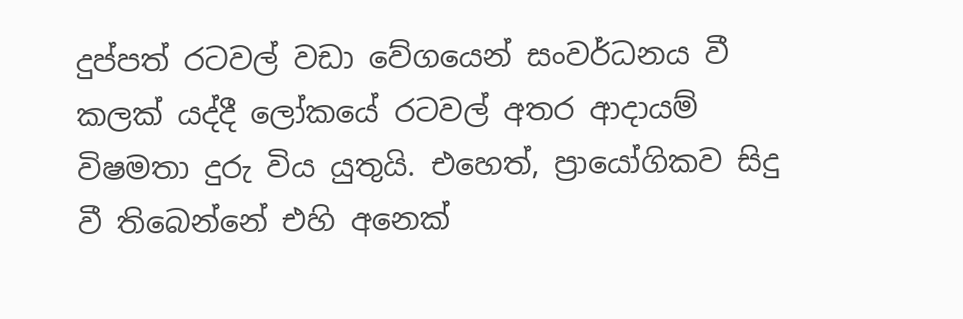දුප්පත් රටවල් වඩා වේගයෙන් සංවර්ධනය වී කලක් යද්දී ලෝකයේ රටවල් අතර ආදායම් විෂමතා දුරු විය යුතුයි. එහෙත්, ප්‍රායෝගිකව සිදු වී තිබෙන්නේ එහි අනෙක්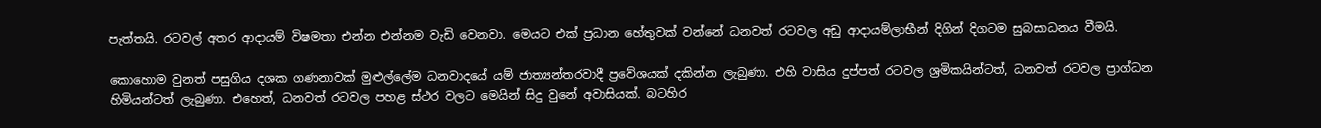පැත්තයි. රටවල් අතර ආදායම් විෂමතා එන්න එන්නම වැඩි වෙනවා. මෙයට එක් ප්‍රධාන හේතුවක් වන්නේ ධනවත් රටවල අඩු ආදායම්ලාභීන් දිගින් දිගටම සුබසාධනය වීමයි.

කොහොම වුනත් පසුගිය දශක ගණනාවක් මුළුල්ලේම ධනවාදයේ යම් ජාත්‍යන්තරවාදී ප්‍රවේශයක් දකින්න ලැබුණා. එහි වාසිය දුප්පත් රටවල ශ්‍රමිකයින්ටත්, ධනවත් රටවල ප්‍රාග්ධන හිමියන්ටත් ලැබුණා. එහෙත්, ධනවත් රටවල පහළ ස්ථර වලට මෙයින් සිදු වුනේ අවාසියක්. බටහිර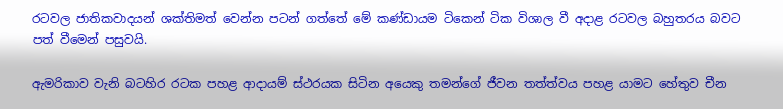රටවල ජාතිකවාදයන් ශක්තිමත් වෙන්න පටන් ගත්තේ මේ කණ්ඩායම ටිකෙන් ටික විශාල වී අදාළ රටවල බහුතරය බවට පත් වීමෙන් පසුවයි.

ඇමරිකාව වැනි බටහිර රටක පහළ ආදායම් ස්ථරයක සිටින අයෙකු තමන්ගේ ජීවන තත්ත්වය පහළ යාමට හේතුව චීන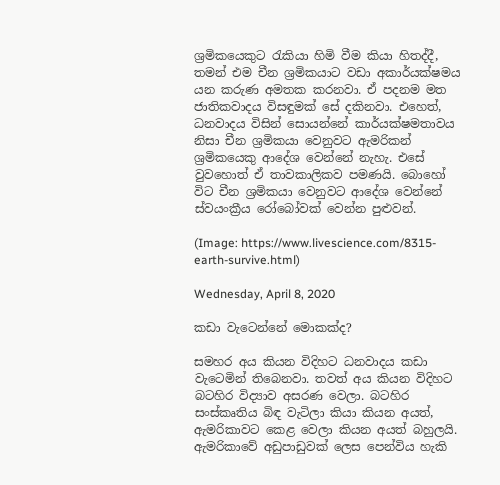ශ්‍රමිකයෙකුට රැකියා හිමි වීම කියා හිතද්දී, තමන් එම චීන ශ්‍රමිකයාට වඩා අකාර්යක්ෂමය යන කරුණ අමතක කරනවා. ඒ පදනම මත ජාතිකවාදය විසඳුමක් සේ දකිනවා. එහෙත්, ධනවාදය විසින් සොයන්නේ කාර්යක්ෂමතාවය නිසා චීන ශ්‍රමිකයා වෙනුවට ඇමරිකන් ශ්‍රමිකයෙකු ආදේශ වෙන්නේ නැහැ. එසේ වුවහොත් ඒ තාවකාලිකව පමණයි. බොහෝ විට චීන ශ්‍රමිකයා වෙනුවට ආදේශ වෙන්නේ ස්වයංක්‍රීය රෝබෝවක් වෙන්න පුළුවන්.

(Image: https://www.livescience.com/8315-earth-survive.html)

Wednesday, April 8, 2020

කඩා වැටෙන්නේ මොකක්ද?

සමහර අය කියන විදිහට ධනවාදය කඩා වැටෙමින් තිබෙනවා. තවත් අය කියන විදිහට බටහිර විද්‍යාව අසරණ වෙලා. බටහිර සංස්කෘතිය බිඳ වැටිලා කියා කියන අයත්, ඇමරිකාවට කෙළ වෙලා කියන අයත් බහුලයි. ඇමරිකාවේ අඩුපාඩුවක් ලෙස පෙන්විය හැකි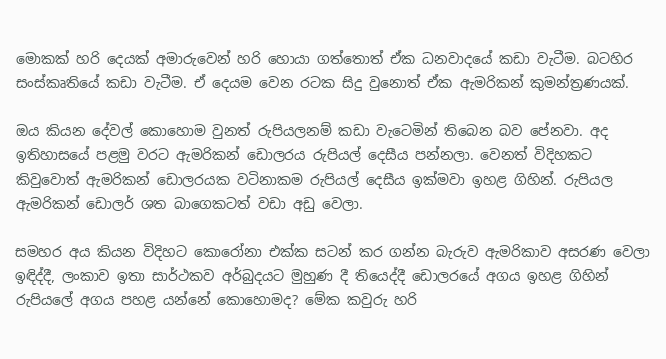මොකක් හරි දෙයක් අමාරුවෙන් හරි හොයා ගත්තොත් ඒක ධනවාදයේ කඩා වැටීම. බටහිර සංස්කෘතියේ කඩා වැටීම. ඒ දෙයම වෙන රටක සිදු වුනොත් ඒක ඇමරිකන් කුමන්ත්‍රණයක්.

ඔය කියන දේවල් කොහොම වුනත් රුපියලනම් කඩා වැටෙමින් තිබෙන බව පේනවා. අද ඉතිහාසයේ පළමු වරට ඇමරිකන් ඩොලරය රුපියල් දෙසීය පන්නලා. වෙනත් විදිහකට කිවුවොත් ඇමරිකන් ඩොලරයක වටිනාකම රුපියල් දෙසීය ඉක්මවා ඉහළ ගිහින්. රුපියල ඇමරිකන් ඩොලර් ශත බාගෙකටත් වඩා අඩු වෙලා.

සමහර අය කියන විදිහට කොරෝනා එක්ක සටන් කර ගන්න බැරුව ඇමරිකාව අසරණ වෙලා ඉඳිද්දී, ලංකාව ඉතා සාර්ථකව අර්බුදයට මුහුණ දී තියෙද්දී ඩොලරයේ අගය ඉහළ ගිහින් රුපියලේ අගය පහළ යන්නේ කොහොමද? මේක කවුරු හරි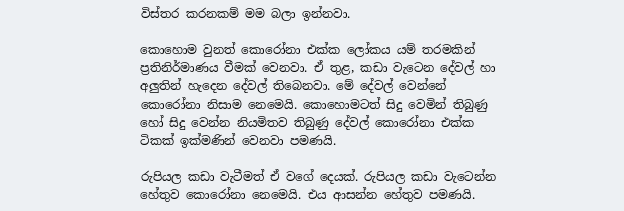විස්තර කරනකම් මම බලා ඉන්නවා.

කොහොම වුනත් කොරෝනා එක්ක ලෝකය යම් තරමකින් ප්‍රතිනිර්මාණය වීමක් වෙනවා. ඒ තුළ, කඩා වැටෙන දේවල් හා අලුතින් හැදෙන දේවල් තිබෙනවා. මේ දේවල් වෙන්නේ කොරෝනා නිසාම නෙමෙයි. කොහොමටත් සිදු වෙමින් තිබුණු හෝ සිදු වෙන්න නියමිතව තිබුණු දේවල් කොරෝනා එක්ක ටිකක් ඉක්මණින් වෙනවා පමණයි.

රුපියල කඩා වැටීමත් ඒ වගේ දෙයක්. රුපියල කඩා වැටෙන්න හේතුව කොරෝනා නෙමෙයි. එය ආසන්න හේතුව පමණයි.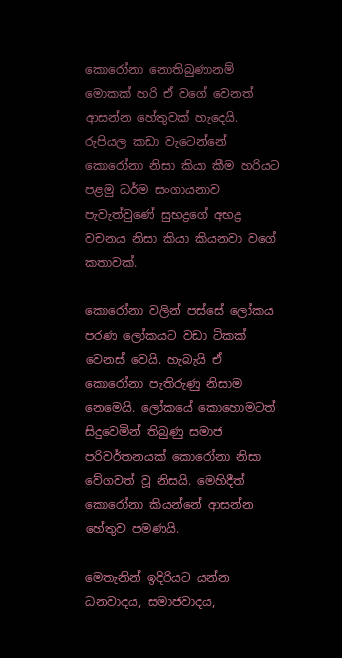කොරෝනා නොතිබුණානම් මොකක් හරි ඒ වගේ වෙනත් ආසන්න හේතුවක් හැදෙයි. රුපියල කඩා වැටෙන්නේ කොරෝනා නිසා කියා කීම හරියට පළමු ධර්ම සංගායනාව පැවැත්වුණේ සුභද්‍රගේ අභද්‍ර වචනය නිසා කියා කියනවා වගේ කතාවක්.

කොරෝනා වලින් පස්සේ ලෝකය පරණ ලෝකයට වඩා ටිකක් වෙනස් වෙයි. හැබැයි ඒ කොරෝනා පැතිරුණු නිසාම නෙමෙයි. ලෝකයේ කොහොමටත් සිදුවෙමින් තිබුණු සමාජ පරිවර්තනයක් කොරෝනා නිසා වේගවත් වූ නිසයි. මෙහිදීත් කොරෝනා කියන්නේ ආසන්න හේතුව පමණයි.

මෙතැනින් ඉදිරියට යන්න ධනවාදය, සමාජවාදය,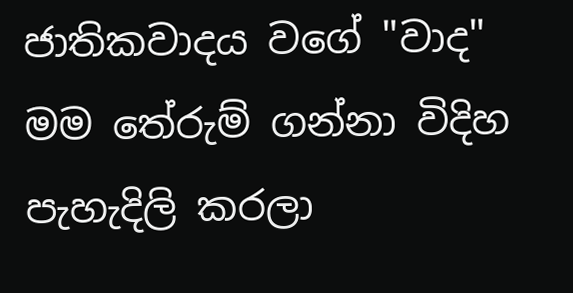ජාතිකවාදය වගේ "වාද" මම තේරුම් ගන්නා විදිහ පැහැදිලි කරලා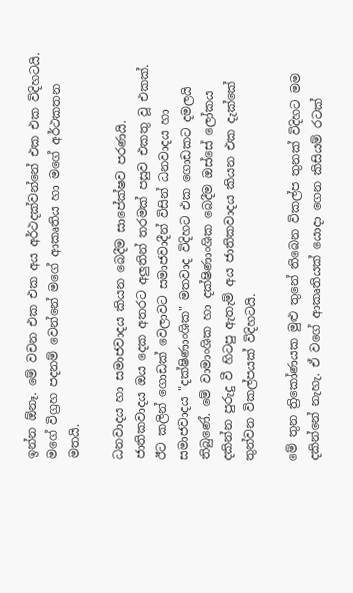ඉන්න ඕනෑ. මේ වචන එක එක අය අර්ථදක්වන්නේ එක එක විදිහටයි. මගේ විග්‍රහ පදනම් වෙන්නේ මගේ ආකෘතිය හා මගේ අර්ථකතන මතයි.

ධනවාදය හා සමාජවාදය කියන බෙදීම සාපේක්ෂව පරණයි. ජාතිකවාදය ඔය දෙක අතරට අලුතින් තරමක් පසුව එකතු වූ එකක්. ඊට කලින් ගොඩක් වෙලාවට සමාජවාදීන් විසින් ධනවාදය හා සමාජවාදය "දක්ෂිණාංශික" මතවාද විදිහට එක ගොඩකට දමලයි තිබුණේ. මේ වාමාංශික හා දක්ෂිණාංශික බෙදීම ඔස්සේ ලෝකය දකින්න පුරුදු වී හිටපු ඇතැම් අය ජාතිකවාදය කියන එක දැක්කේ තුන්වන විකල්පයක් විදිහටයි.

මේ තුන ත්‍රිකෝණයක මුළු තුනේ තිබෙන විකල්ප තුනක් විදිහට මම දකින්නේ නැහැ. ඒ වගේ ආකෘතියක් යොදා ගෙන කිසියම් රටක්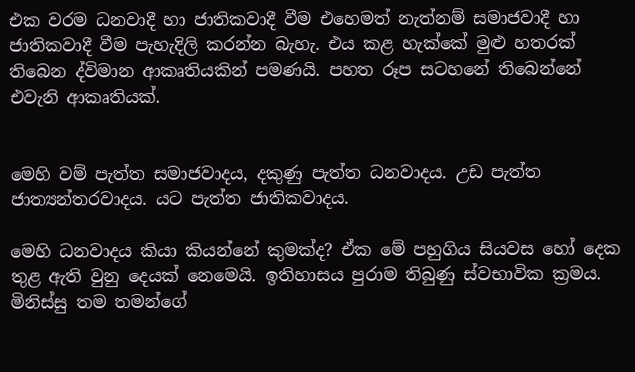එක වරම ධනවාදී හා ජාතිකවාදී වීම එහෙමත් නැත්නම් සමාජවාදී හා ජාතිකවාදී වීම පැහැදිලි කරන්න බැහැ. එය කළ හැක්කේ මුළු හතරක් තිබෙන ද්විමාන ආකෘතියකින් පමණයි. පහත රූප සටහනේ තිබෙන්නේ එවැනි ආකෘතියක්.


මෙහි වම් පැත්ත සමාජවාදය, දකුණු පැත්ත ධනවාදය. උඩ පැත්ත ජාත්‍යන්තරවාදය. යට පැත්ත ජාතිකවාදය.

මෙහි ධනවාදය කියා කියන්නේ කුමක්ද? ඒක මේ පහුගිය සියවස හෝ දෙක තුළ ඇති වුනු දෙයක් නෙමෙයි. ඉතිහාසය පුරාම තිබුණු ස්වභාවික ක්‍රමය. මිනිස්සු තම තමන්ගේ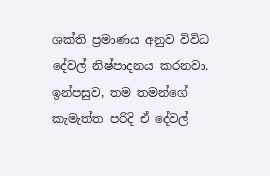ශක්ති ප්‍රමාණය අනුව විවිධ දේවල් නිෂ්පාදනය කරනවා. ඉන්පසුව, තම තමන්ගේ කැමැත්ත පරිදි ඒ දේවල්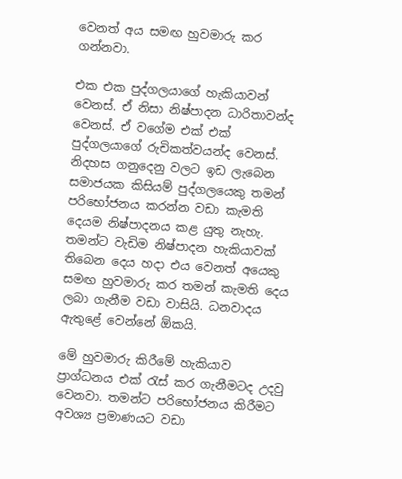වෙනත් අය සමඟ හුවමාරු කර ගන්නවා.

එක එක පුද්ගලයාගේ හැකියාවන් වෙනස්. ඒ නිසා නිෂ්පාදන ධාරිතාවන්ද වෙනස්. ඒ වගේම එක් එක් පුද්ගලයාගේ රුචිකත්වයන්ද වෙනස්. නිදහස ගනුදෙනු වලට ඉඩ ලැබෙන සමාජයක කිසියම් පුද්ගලයෙකු තමන් පරිභෝජනය කරන්න වඩා කැමති දෙයම නිෂ්පාදනය කළ යුතු නැහැ. තමන්ට වැඩිම නිෂ්පාදන හැකියාවක් තිබෙන දෙය හදා එය වෙනත් අයෙකු සමඟ හුවමාරු කර තමන් කැමති දෙය ලබා ගැනීම වඩා වාසියි. ධනවාදය ඇතුළේ වෙන්නේ ඕකයි.

මේ හුවමාරු කිරීමේ හැකියාව ප්‍රාග්ධනය එක් රැස් කර ගැනීමටද උදවු වෙනවා. තමන්ට පරිභෝජනය කිරීමට අවශ්‍ය ප්‍රමාණයට වඩා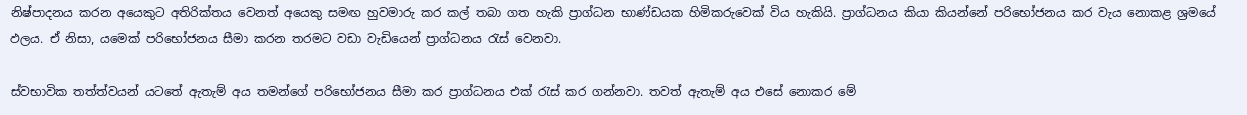නිෂ්පාදනය කරන අයෙකුට අතිරික්තය වෙනත් අයෙකු සමඟ හුවමාරු කර කල් තබා ගත හැකි ප්‍රාග්ධන භාණ්ඩයක හිමිකරුවෙක් විය හැකියි. ප්‍රාග්ධනය කියා කියන්නේ පරිභෝජනය කර වැය නොකළ ශ්‍රමයේ ඵලය. ඒ නිසා, යමෙක් පරිභෝජනය සීමා කරන තරමට වඩා වැඩියෙන් ප්‍රාග්ධනය රැස් වෙනවා.

ස්වභාවික තත්ත්වයන් යටතේ ඇතැම් අය තමන්ගේ පරිභෝජනය සීමා කර ප්‍රාග්ධනය එක් රැස් කර ගන්නවා. තවත් ඇතැම් අය එසේ නොකර මේ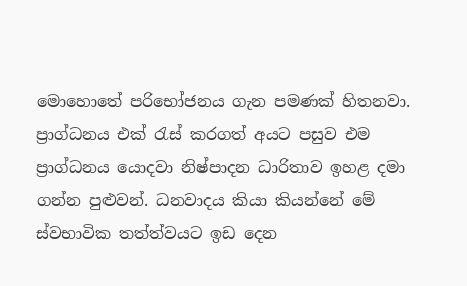මොහොතේ පරිභෝජනය ගැන පමණක් හිතනවා. ප්‍රාග්ධනය එක් රැස් කරගත් අයට පසුව එම ප්‍රාග්ධනය යොදවා නිෂ්පාදන ධාරිතාව ඉහළ දමා ගන්න පුළුවන්. ධනවාදය කියා කියන්නේ මේ ස්වභාවික තත්ත්වයට ඉඩ දෙන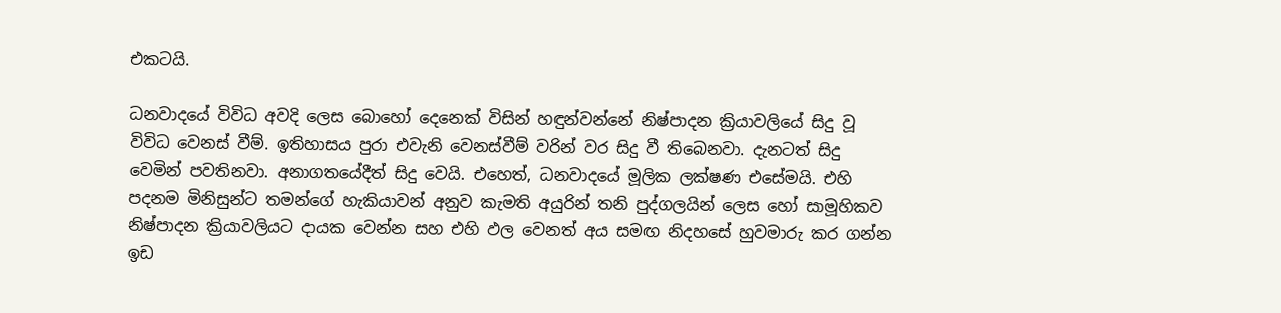එකටයි.

ධනවාදයේ විවිධ අවදි ලෙස බොහෝ දෙනෙක් විසින් හඳුන්වන්නේ නිෂ්පාදන ක්‍රියාවලියේ සිදු වූ විවිධ වෙනස් වීම්. ඉතිහාසය පුරා එවැනි වෙනස්වීම් වරින් වර සිදු වී තිබෙනවා. දැනටත් සිදු වෙමින් පවතිනවා. අනාගතයේදීත් සිදු වෙයි. එහෙත්, ධනවාදයේ මූලික ලක්ෂණ එසේමයි. එහි පදනම මිනිසුන්ට තමන්ගේ හැකියාවන් අනුව කැමති අයුරින් තනි පුද්ගලයින් ලෙස හෝ සාමූහිකව නිෂ්පාදන ක්‍රියාවලියට දායක වෙන්න සහ එහි ඵල වෙනත් අය සමඟ නිදහසේ හුවමාරු කර ගන්න ඉඩ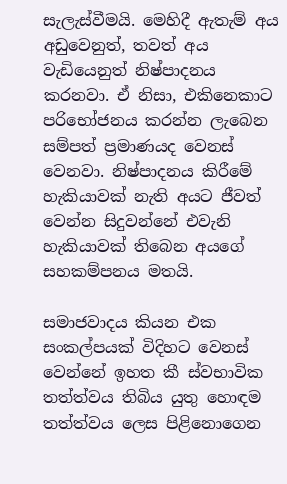සැලැස්වීමයි. මෙහිදී ඇතැම් අය අඩුවෙනුත්, තවත් අය වැඩියෙනුත් නිෂ්පාදනය කරනවා. ඒ නිසා, එකිනෙකාට පරිභෝජනය කරන්න ලැබෙන සම්පත් ප්‍රමාණයද වෙනස් වෙනවා. නිෂ්පාදනය කිරීමේ හැකියාවක් නැති අයට ජීවත් වෙන්න සිදුවන්නේ එවැනි හැකියාවක් තිබෙන අයගේ සහකම්පනය මතයි.

සමාජවාදය කියන එක සංකල්පයක් විදිහට වෙනස් වෙන්නේ ඉහත කී ස්වභාවික තත්ත්වය තිබිය යුතු හොඳම තත්ත්වය ලෙස පිළිනොගෙන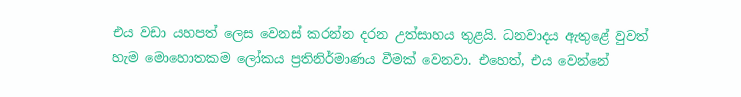එය වඩා යහපත් ලෙස වෙනස් කරන්න දරන උත්සාහය තුළයි. ධනවාදය ඇතුළේ වුවත් හැම මොහොතකම ලෝකය ප්‍රතිනිර්මාණය වීමක් වෙනවා. එහෙත්, එය වෙන්නේ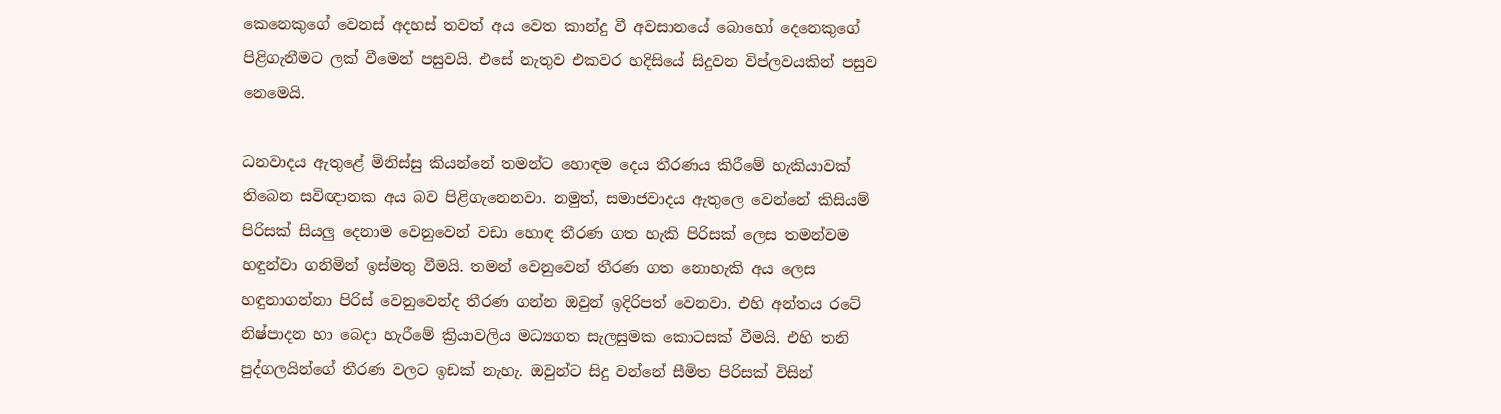කෙනෙකුගේ වෙනස් අදහස් තවත් අය වෙත කාන්දු වී අවසානයේ බොහෝ දෙනෙකුගේ පිළිගැනීමට ලක් වීමෙන් පසුවයි. එසේ නැතුව එකවර හදිසියේ සිදුවන විප්ලවයකින් පසුව නෙමෙයි.

ධනවාදය ඇතුළේ මිනිස්සු කියන්නේ තමන්ට හොඳම දෙය තීරණය කිරීමේ හැකියාවක් තිබෙන සවිඥානක අය බව පිළිගැනෙනවා. නමුත්, සමාජවාදය ඇතුලෙ වෙන්නේ කිසියම් පිරිසක් සියලු දෙනාම වෙනුවෙන් වඩා හොඳ තීරණ ගත හැකි පිරිසක් ලෙස තමන්වම හඳුන්වා ගනිමින් ඉස්මතු වීමයි. තමන් වෙනුවෙන් තීරණ ගත නොහැකි අය ලෙස හඳුනාගන්නා පිරිස් වෙනුවෙන්ද තීරණ ගන්න ඔවුන් ඉදිරිපත් වෙනවා. එහි අන්තය රටේ නිෂ්පාදන හා බෙදා හැරීමේ ක්‍රියාවලිය මධ්‍යගත සැලසුමක කොටසක් වීමයි. එහි තනි පුද්ගලයින්ගේ තීරණ වලට ඉඩක් නැහැ. ඔවුන්ට සිදු වන්නේ සීමිත පිරිසක් විසින්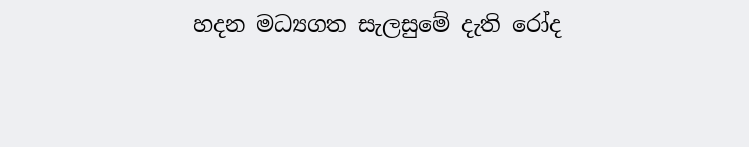හදන මධ්‍යගත සැලසුමේ දැති රෝද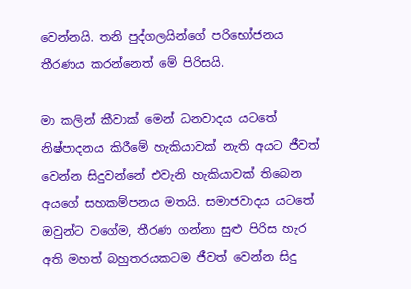වෙන්නයි. තනි පුද්ගලයින්ගේ පරිභෝජනය තීරණය කරන්නෙත් මේ පිරිසයි.

මා කලින් කීවාක් මෙන් ධනවාදය යටතේ නිෂ්පාදනය කිරීමේ හැකියාවක් නැති අයට ජීවත් වෙන්න සිදුවන්නේ එවැනි හැකියාවක් තිබෙන අයගේ සහකම්පනය මතයි. සමාජවාදය යටතේ ඔවුන්ට වගේම, තීරණ ගන්නා සුළු පිරිස හැර අති මහත් බහුතරයකටම ජීවත් වෙන්න සිදු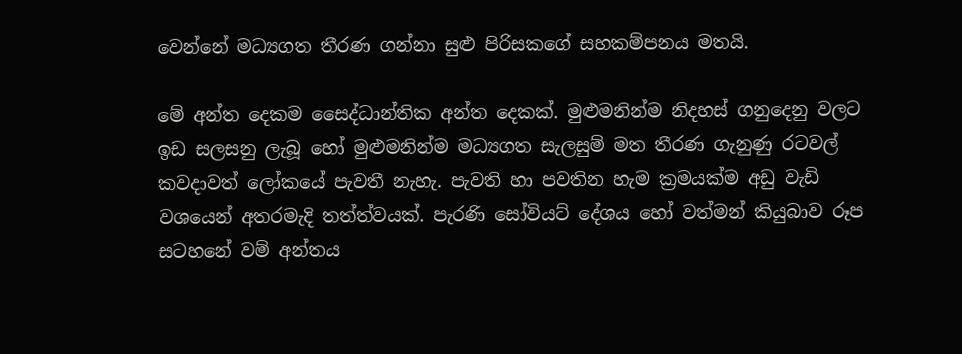වෙන්නේ මධ්‍යගත තීරණ ගන්නා සුළු පිරිසකගේ සහකම්පනය මතයි.

මේ අන්ත දෙකම සෛද්ධාන්තික අන්ත දෙකක්. මුළුමනින්ම නිදහස් ගනුදෙනු වලට ඉඩ සලසනු ලැබූ හෝ මුළුමනින්ම මධ්‍යගත සැලසුම් මත තීරණ ගැනුණු රටවල් කවදාවත් ලෝකයේ පැවතී නැහැ. පැවති හා පවතින හැම ක්‍රමයක්ම අඩු වැඩි වශයෙන් අතරමැදි තත්ත්වයක්. පැරණි සෝවියට් දේශය හෝ වත්මන් කියුබාව රූප සටහනේ වම් අන්තය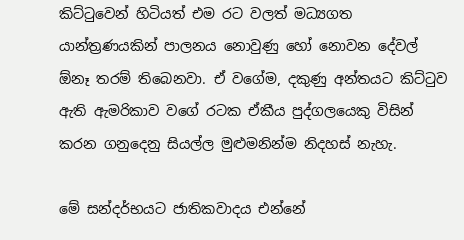කිට්ටුවෙන් හිටියත් එම රට වලත් මධ්‍යගත යාන්ත්‍රණයකින් පාලනය නොවුණු හෝ නොවන දේවල් ඕනෑ තරම් තිබෙනවා. ඒ වගේම, දකුණු අන්තයට කිට්ටුව ඇති ඇමරිකාව වගේ රටක ඒකීය පුද්ගලයෙකු විසින් කරන ගනුදෙනු සියල්ල මුළුමනින්ම නිදහස් නැහැ.

මේ සන්දර්භයට ජාතිකවාදය එන්නේ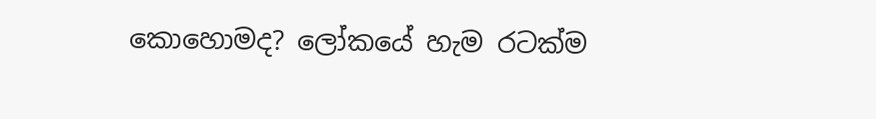කොහොමද? ලෝකයේ හැම රටක්ම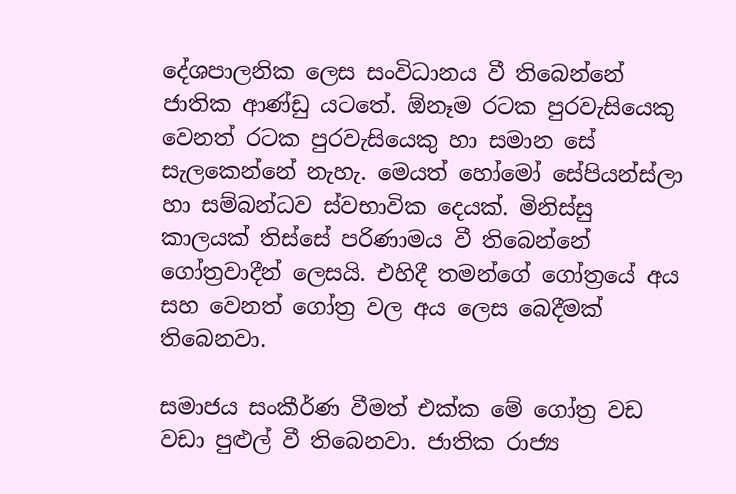දේශපාලනික ලෙස සංවිධානය වී තිබෙන්නේ ජාතික ආණ්ඩු යටතේ. ඕනෑම රටක පුරවැසියෙකු වෙනත් රටක පුරවැසියෙකු හා සමාන සේ සැලකෙන්නේ නැහැ. මෙයත් හෝමෝ සේපියන්ස්ලා හා සම්බන්ධව ස්වභාවික දෙයක්. මිනිස්සු කාලයක් තිස්සේ පරිණාමය වී තිබෙන්නේ ගෝත්‍රවාදීන් ලෙසයි. එහිදී තමන්ගේ ගෝත්‍රයේ අය සහ වෙනත් ගෝත්‍ර වල අය ලෙස බෙදීමක් තිබෙනවා.

සමාජය සංකීර්ණ වීමත් එක්ක මේ ගෝත්‍ර වඩ වඩා පුළුල් වී තිබෙනවා. ජාතික රාජ්‍ය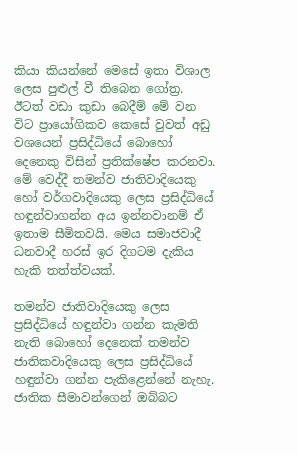කියා කියන්නේ මෙසේ ඉතා විශාල ලෙස පුළුල් වී තිබෙන ගෝත්‍ර. ඊටත් වඩා කුඩා බෙදීම් මේ වන විට ප්‍රායෝගිකව කෙසේ වුවත් අඩු වශයෙන් ප්‍රසිද්ධියේ බොහෝ දෙනෙකු විසින් ප්‍රතික්ෂේප කරනවා. මේ වෙද්දී තමන්ව ජාතිවාදියෙකු හෝ වර්ගවාදියෙකු ලෙස ප්‍රසිද්ධියේ හඳුන්වාගන්න අය ඉන්නවානම් ඒ ඉතාම සීමිතවයි. මෙය සමාජවාදී ධනවාදී හරස් ඉර දිගටම දැකිය හැකි තත්ත්වයක්.

තමන්ව ජාතිවාදියෙකු ලෙස ප්‍රසිද්ධියේ හඳුන්වා ගන්න කැමති නැති බොහෝ දෙනෙක් තමන්ව ජාතිකවාදියෙකු ලෙස ප්‍රසිද්ධියේ හඳුන්වා ගන්න පැකිළෙන්නේ නැහැ. ජාතික සීමාවන්ගෙන් ඔබ්බට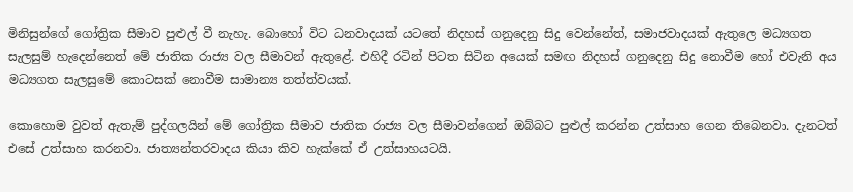මිනිසුන්ගේ ගෝත්‍රික සීමාව පුළුල් වී නැහැ. බොහෝ විට ධනවාදයක් යටතේ නිදහස් ගනුදෙනු සිදු වෙන්නේත්, සමාජවාදයක් ඇතුලෙ මධ්‍යගත සැලසුම් හැදෙන්නෙත් මේ ජාතික රාජ්‍ය වල සීමාවන් ඇතුළේ. එහිදී රටින් පිටත සිටින අයෙක් සමඟ නිදහස් ගනුදෙනු සිදු නොවීම හෝ එවැනි අය මධ්‍යගත සැලසුමේ කොටසක් නොවීම සාමාන්‍ය තත්ත්වයක්.

කොහොම වුවත් ඇතැම් පුද්ගලයින් මේ ගෝත්‍රික සීමාව ජාතික රාජ්‍ය වල සීමාවන්ගෙන් ඔබ්බට පුළුල් කරන්න උත්සාහ ගෙන තිබෙනවා. දැනටත් එසේ උත්සාහ කරනවා. ජාත්‍යන්තරවාදය කියා කිව හැක්කේ ඒ උත්සාහයටයි.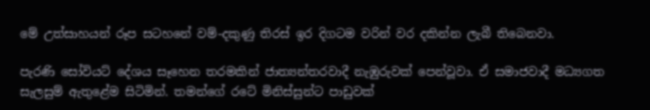මේ උත්සාහයන් රූප සටහනේ වම්-දකුණු තිරස් ඉර දිගටම වරින් වර දකින්න ලැබී තිබෙනවා.

පැරණි සෝවියට් දේශය සෑහෙන තරමකින් ජාත්‍යන්තරවාදී නැඹුරුවක් පෙන්වූවා. ඒ සමාජවාදී මධ්‍යගත සැලසුම් ඇතුළේම සිටිමින්. තමන්ගේ රටේ මිනිස්සුන්ට පාඩුවක්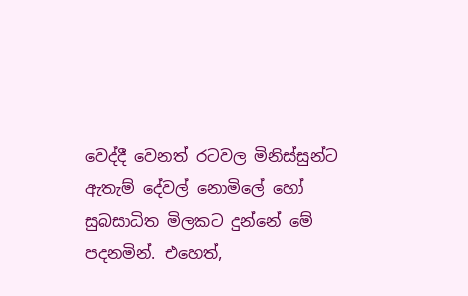වෙද්දී වෙනත් රටවල මිනිස්සුන්ට ඇතැම් දේවල් නොමිලේ හෝ සුබසාධිත මිලකට දුන්නේ මේ පදනමින්. එහෙත්,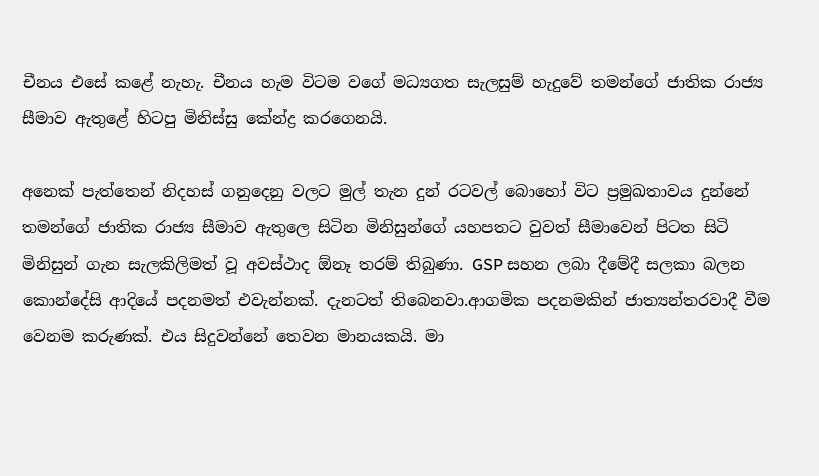චීනය එසේ කළේ නැහැ. චීනය හැම විටම වගේ මධ්‍යගත සැලසුම් හැදුවේ තමන්ගේ ජාතික රාජ්‍ය සීමාව ඇතුළේ හිටපු මිනිස්සු කේන්ද්‍ර කරගෙනයි.

අනෙක් පැත්තෙන් නිදහස් ගනුදෙනු වලට මුල් තැන දුන් රටවල් බොහෝ විට ප්‍රමුඛතාවය දුන්නේ තමන්ගේ ජාතික රාජ්‍ය සීමාව ඇතුලෙ සිටින මිනිසුන්ගේ යහපතට වුවත් සීමාවෙන් පිටත සිටි මිනිසුන් ගැන සැලකිලිමත් වූ අවස්ථාද ඕනෑ තරම් තිබුණා. GSP සහන ලබා දීමේදී සලකා බලන කොන්දේසි ආදියේ පදනමත් එවැන්නක්. දැනටත් තිබෙනවා.ආගමික පදනමකින් ජාත්‍යන්තරවාදී වීම වෙනම කරුණක්. එය සිදුවන්නේ තෙවන මානයකයි. මා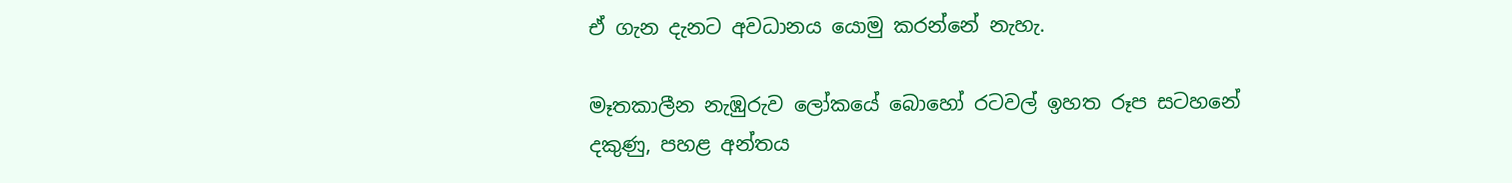ඒ ගැන දැනට අවධානය යොමු කරන්නේ නැහැ.

මෑතකාලීන නැඹුරුව ලෝකයේ බොහෝ රටවල් ඉහත රූප සටහනේ දකුණු, පහළ අන්තය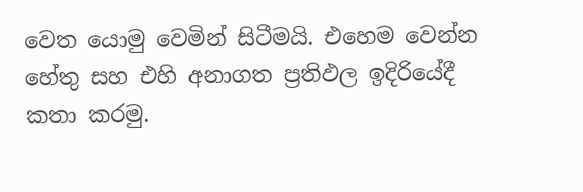වෙත යොමු වෙමින් සිටීමයි. එහෙම වෙන්න හේතු සහ එහි අනාගත ප්‍රතිඵල ඉදිරියේදී කතා කරමු.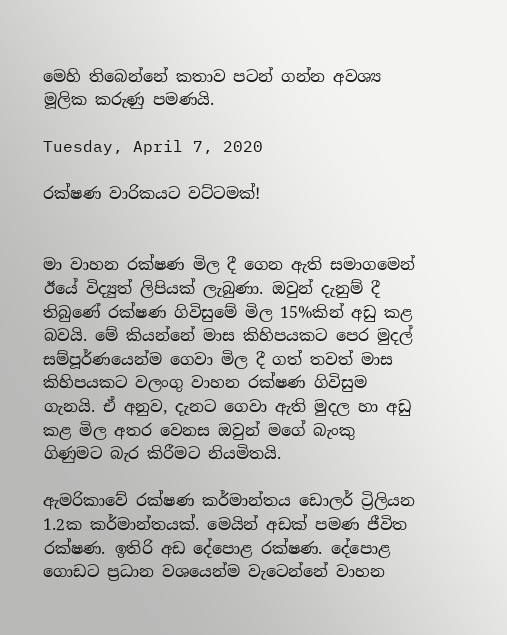මෙහි තිබෙන්නේ කතාව පටන් ගන්න අවශ්‍ය මූලික කරුණු පමණයි.

Tuesday, April 7, 2020

රක්ෂණ වාරිකයට වට්ටමක්!


මා වාහන රක්ෂණ මිල දී ගෙන ඇති සමාගමෙන් ඊයේ විද්‍යුත් ලිපියක් ලැබුණා. ඔවුන් දැනුම් දී තිබුණේ රක්ෂණ ගිවිසුමේ මිල 15%කින් අඩු කළ බවයි. මේ කියන්නේ මාස කිහිපයකට පෙර මුදල් සම්පූර්ණයෙන්ම ගෙවා මිල දී ගත් තවත් මාස කිහිපයකට වලංගු වාහන රක්ෂණ ගිවිසුම ගැනයි. ඒ අනුව, දැනට ගෙවා ඇති මුදල හා අඩු කළ මිල අතර වෙනස ඔවුන් මගේ බැංකු ගිණුමට බැර කිරීමට නියමිතයි.

ඇමරිකාවේ රක්ෂණ කර්මාන්තය ඩොලර් ට්‍රිලියන 1.2ක කර්මාන්තයක්. මෙයින් අඩක් පමණ ජීවිත රක්ෂණ. ඉතිරි අඩ දේපොළ රක්ෂණ. දේපොළ ගොඩට ප්‍රධාන වශයෙන්ම වැටෙන්නේ වාහන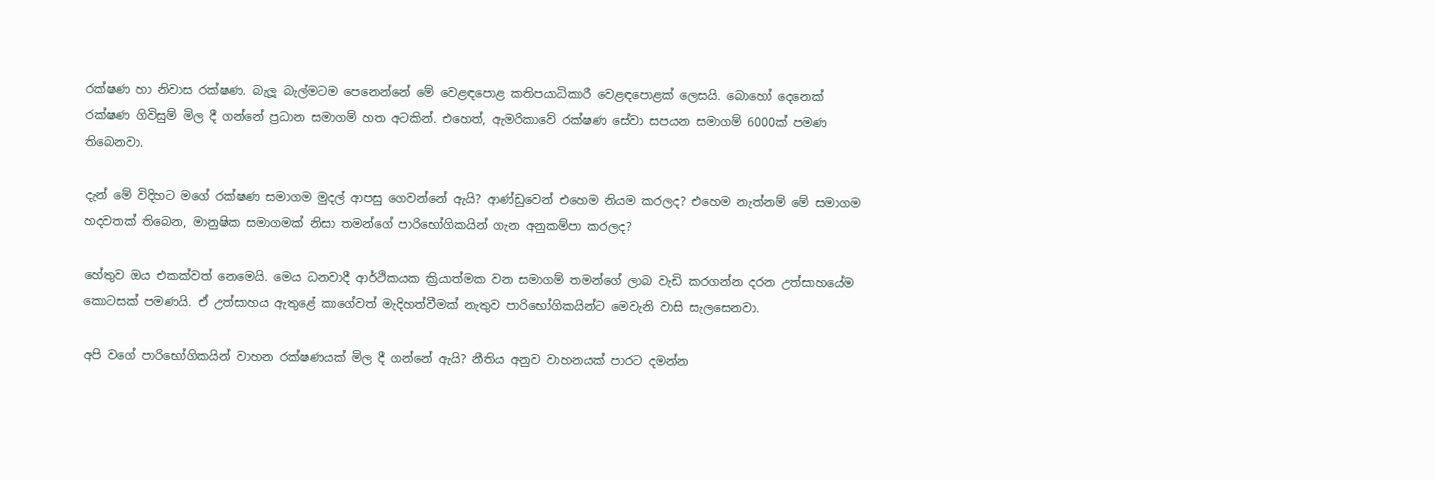රක්ෂණ හා නිවාස රක්ෂණ. බැලූ බැල්මටම පෙනෙන්නේ මේ වෙළඳපොළ කතිපයාධිකාරී වෙළඳපොළක් ලෙසයි. බොහෝ දෙනෙක් රක්ෂණ ගිවිසුම් මිල දී ගන්නේ ප්‍රධාන සමාගම් හත අටකින්. එහෙත්, ඇමරිකාවේ රක්ෂණ සේවා සපයන සමාගම් 6000ක් පමණ තිබෙනවා.

දැන් මේ විදිහට මගේ රක්ෂණ සමාගම මුදල් ආපසු ගෙවන්නේ ඇයි? ආණ්ඩුවෙන් එහෙම නියම කරලද? එහෙම නැත්නම් මේ සමාගම හදවතක් තිබෙන, මානුෂික සමාගමක් නිසා තමන්ගේ පාරිභෝගිකයින් ගැන අනුකම්පා කරලද?

හේතුව ඔය එකක්වත් නෙමෙයි. මෙය ධනවාදී ආර්ථිකයක ක්‍රියාත්මක වන සමාගම් තමන්ගේ ලාබ වැඩි කරගන්න දරන උත්සාහයේම කොටසක් පමණයි. ඒ උත්සාහය ඇතුළේ කාගේවත් මැදිහත්වීමක් නැතුව පාරිභෝගිකයින්ට මෙවැනි වාසි සැලසෙනවා.

අපි වගේ පාරිභෝගිකයින් වාහන රක්ෂණයක් මිල දී ගන්නේ ඇයි? නීතිය අනුව වාහනයක් පාරට දමන්න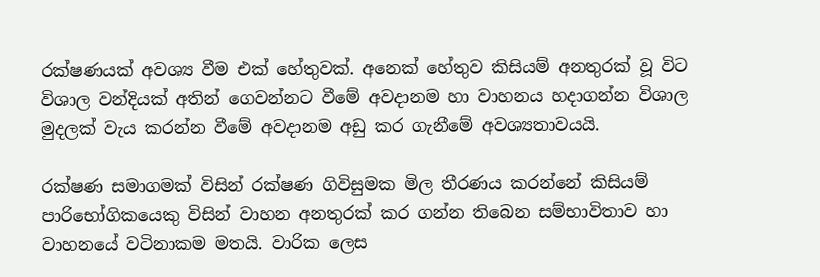රක්ෂණයක් අවශ්‍ය වීම එක් හේතුවක්. අනෙක් හේතුව කිසියම් අනතුරක් වූ විට විශාල වන්දියක් අතින් ගෙවන්නට වීමේ අවදානම හා වාහනය හදාගන්න විශාල මුදලක් වැය කරන්න වීමේ අවදානම අඩු කර ගැනීමේ අවශ්‍යතාවයයි.

රක්ෂණ සමාගමක් විසින් රක්ෂණ ගිවිසුමක මිල තීරණය කරන්නේ කිසියම් පාරිභෝගිකයෙකු විසින් වාහන අනතුරක් කර ගන්න තිබෙන සම්භාවිතාව හා වාහනයේ වටිනාකම මතයි. වාරික ලෙස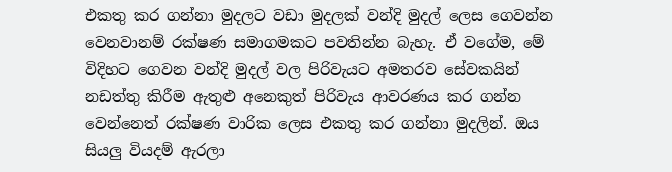එකතු කර ගන්නා මුදලට වඩා මුදලක් වන්දි මුදල් ලෙස ගෙවන්න වෙනවානම් රක්ෂණ සමාගමකට පවතින්න බැහැ. ඒ වගේම, මේ විදිහට ගෙවන වන්දි මුදල් වල පිරිවැයට අමතරව සේවකයින් නඩත්තු කිරීම ඇතුළු අනෙකුත් පිරිවැය ආවරණය කර ගන්න වෙන්නෙත් රක්ෂණ වාරික ලෙස එකතු කර ගන්නා මුදලින්. ඔය සියලු වියදම් ඇරලා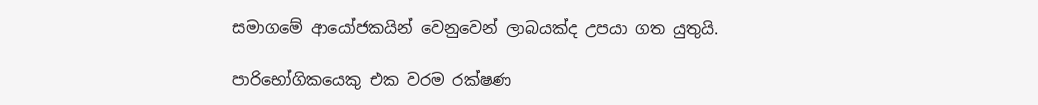සමාගමේ ආයෝජකයින් වෙනුවෙන් ලාබයක්ද උපයා ගත යුතුයි.

පාරිභෝගිකයෙකු එක වරම රක්ෂණ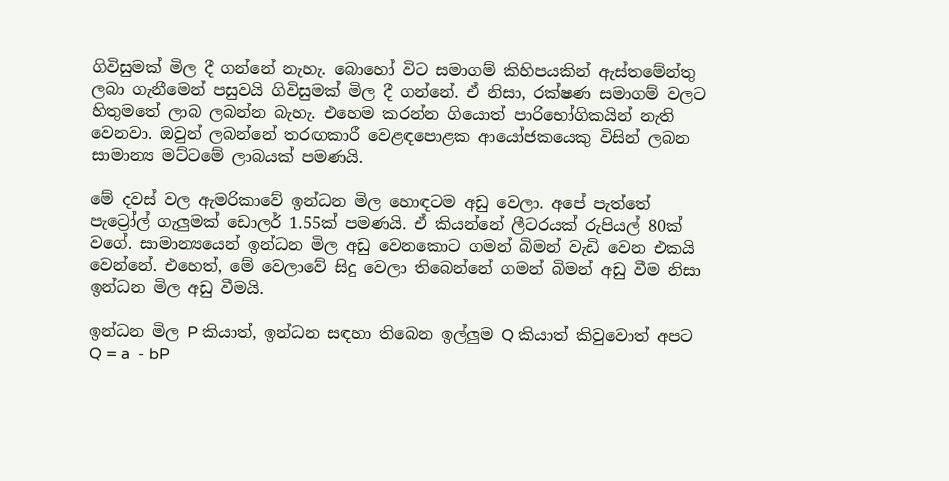ගිවිසුමක් මිල දී ගන්නේ නැහැ. බොහෝ විට සමාගම් කිහිපයකින් ඇස්තමේන්තු ලබා ගැනීමෙන් පසුවයි ගිවිසුමක් මිල දී ගන්නේ. ඒ නිසා, රක්ෂණ සමාගම් වලට හිතුමතේ ලාබ ලබන්න බැහැ. එහෙම කරන්න ගියොත් පාරිභෝගිකයින් නැති වෙනවා. ඔවුන් ලබන්නේ තරඟකාරී වෙළඳපොළක ආයෝජකයෙකු විසින් ලබන සාමාන්‍ය මට්ටමේ ලාබයක් පමණයි.

මේ දවස් වල ඇමරිකාවේ ඉන්ධන මිල හොඳටම අඩු වෙලා. අපේ පැත්තේ පැට්‍රෝල් ගැලුමක් ඩොලර් 1.55ක් පමණයි. ඒ කියන්නේ ලීටරයක් රුපියල් 80ක් වගේ. සාමාන්‍යයෙන් ඉන්ධන මිල අඩු වෙනකොට ගමන් බිමන් වැඩි වෙන එකයි වෙන්නේ. එහෙත්, මේ වෙලාවේ සිදු වෙලා තිබෙන්නේ ගමන් බිමන් අඩු වීම නිසා ඉන්ධන මිල අඩු වීමයි.

ඉන්ධන මිල P කියාත්, ඉන්ධන සඳහා තිබෙන ඉල්ලුම Q කියාත් කිවුවොත් අපට Q = a  - bP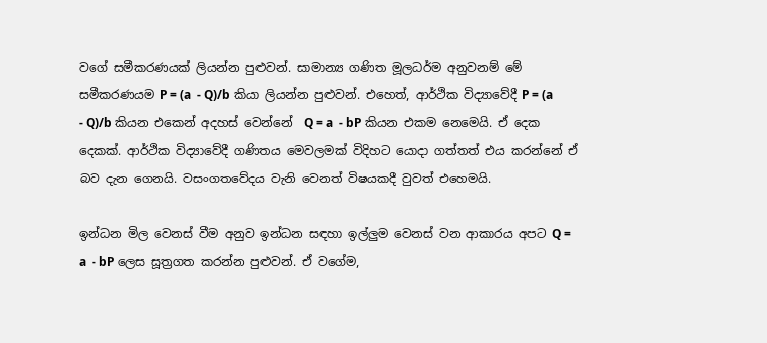වගේ සමීකරණයක් ලියන්න පුළුවන්. සාමාන්‍ය ගණිත මූලධර්ම අනුවනම් මේ සමීකරණයම P = (a  - Q)/b කියා ලියන්න පුළුවන්. එහෙත්, ආර්ථික විද්‍යාවේදී P = (a  - Q)/b කියන එකෙන් අදහස් වෙන්නේ  Q = a  - bP කියන එකම නෙමෙයි. ඒ දෙක දෙකක්. ආර්ථික විද්‍යාවේදී ගණිතය මෙවලමක් විදිහට යොදා ගත්තත් එය කරන්නේ ඒ බව දැන ගෙනයි. වසංගතවේදය වැනි වෙනත් විෂයකදී වුවත් එහෙමයි.

ඉන්ධන මිල වෙනස් වීම අනුව ඉන්ධන සඳහා ඉල්ලුම වෙනස් වන ආකාරය අපට Q = a  - bP ලෙස සූත්‍රගත කරන්න පුළුවන්. ඒ වගේම,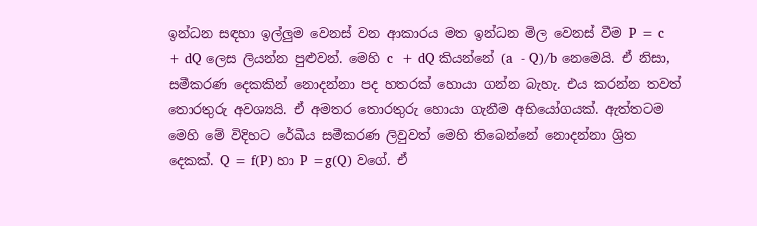ඉන්ධන සඳහා ඉල්ලුම වෙනස් වන ආකාරය මත ඉන්ධන මිල වෙනස් වීම P = c  + dQ ලෙස ලියන්න පුළුවන්. මෙහි c  + dQ කියන්නේ (a  - Q)/b නෙමෙයි. ඒ නිසා, සමීකරණ දෙකකින් නොදන්නා පද හතරක් හොයා ගන්න බැහැ. එය කරන්න තවත් තොරතුරු අවශ්‍යයි. ඒ අමතර තොරතුරු හොයා ගැනීම අභියෝගයක්. ඇත්තටම මෙහි මේ විදිහට රේඛීය සමීකරණ ලිවුවත් මෙහි තිබෙන්නේ නොදන්නා ශ්‍රිත දෙකක්. Q = f(P) හා P =g(Q) වගේ. ඒ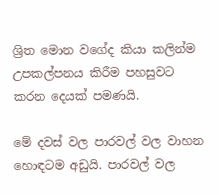ශ්‍රිත මොන වගේද කියා කලින්ම උපකල්පනය කිරීම පහසුවට කරන දෙයක් පමණයි.

මේ දවස් වල පාරවල් වල වාහන හොඳටම අඩුයි. පාරවල් වල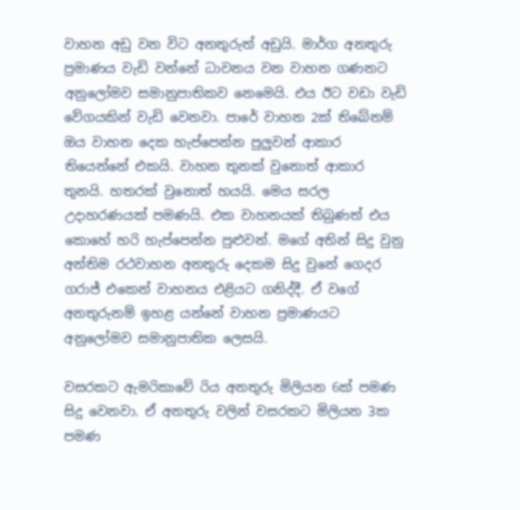වාහන අඩු වන විට අනතුරුත් අඩුයි. මාර්ග අනතුරු ප්‍රමාණය වැඩි වන්නේ ධාවනය වන වාහන ගණනට අනුලෝමව සමානුපාතිකව නෙමෙයි. එය ඊට වඩා වැඩි වේගයකින් වැඩි වෙනවා. පාරේ වාහන 2ක් තිබේනම් ඔය වාහන දෙක හැප්පෙන්න පුලුවන් ආකාර තියෙන්නේ එකයි. වාහන තුනක් වුනොත් ආකාර තුනයි. හතරක් වුනොත් හයයි. මෙය සරල උදාහරණයක් පමණයි. එක වාහනයක් තිබුණත් එය කොහේ හරි හැප්පෙන්න පුළුවන්. මගේ අතින් සිදු වුනු අන්තිම රථවාහන අනතුරු දෙකම සිදු වුනේ ගෙදර ගරාජ් එකෙන් වාහනය එළියට ගනිද්දී. ඒ වගේ අනතුරුනම් ඉහළ යන්නේ වාහන ප්‍රමාණයට අනුලෝමව සමානුපාතික ලෙසයි.

වසරකට ඇමරිකාවේ රිය අනතුරු මිලියන 6ක් පමණ සිදු වෙනවා. ඒ අනතුරු වලින් වසරකට මිලියන 3ක පමණ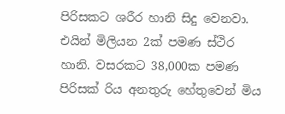පිරිසකට ශරීර හානි සිදු වෙනවා. එයින් මිලියන 2ක් පමණ ස්ථිර හානි. වසරකට 38,000ක පමණ පිරිසක් රිය අනතුරු හේතුවෙන් මිය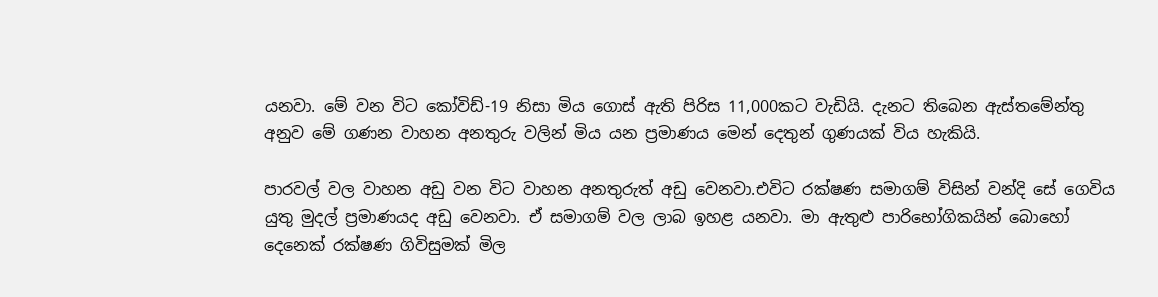යනවා. මේ වන විට කෝවිඩ්-19 නිසා මිය ගොස් ඇති පිරිස 11,000කට වැඩියි. දැනට තිබෙන ඇස්තමේන්තු අනුව මේ ගණන වාහන අනතුරු වලින් මිය යන ප්‍රමාණය මෙන් දෙතුන් ගුණයක් විය හැකියි.

පාරවල් වල වාහන අඩු වන විට වාහන අනතුරුත් අඩු වෙනවා.එවිට රක්ෂණ සමාගම් විසින් වන්දි සේ ගෙවිය යුතු මුදල් ප්‍රමාණයද අඩු වෙනවා. ඒ සමාගම් වල ලාබ ඉහළ යනවා. මා ඇතුළු පාරිභෝගිකයින් බොහෝ දෙනෙක් රක්ෂණ ගිවිසුමක් මිල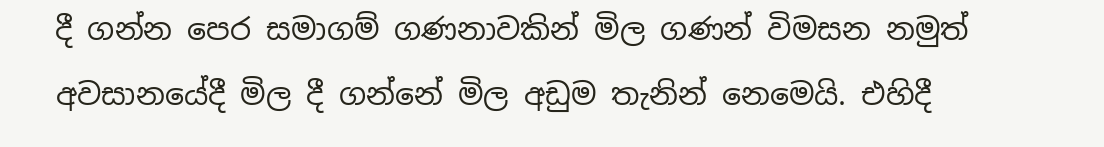දී ගන්න පෙර සමාගම් ගණනාවකින් මිල ගණන් විමසන නමුත් අවසානයේදී මිල දී ගන්නේ මිල අඩුම තැනින් නෙමෙයි. එහිදී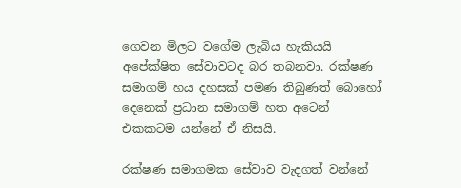ගෙවන මිලට වගේම ලැබිය හැකියයි අපේක්ෂිත සේවාවටද බර තබනවා. රක්ෂණ සමාගම් හය දහසක් පමණ තිබුණත් බොහෝ දෙනෙක් ප්‍රධාන සමාගම් හත අටෙන් එකකටම යන්නේ ඒ නිසයි.

රක්ෂණ සමාගමක සේවාව වැදගත් වන්නේ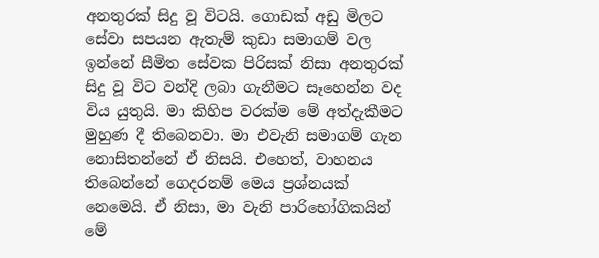අනතුරක් සිදු වූ විටයි. ගොඩක් අඩු මිලට සේවා සපයන ඇතැම් කුඩා සමාගම් වල ඉන්නේ සීමිත සේවක පිරිසක් නිසා අනතුරක් සිදු වූ විට වන්දි ලබා ගැනීමට සෑහෙන්න වද විය යුතුයි. මා කිහිප වරක්ම මේ අත්දැකීමට මුහුණ දී තිබෙනවා. මා එවැනි සමාගම් ගැන නොසිතන්නේ ඒ නිසයි. එහෙත්, වාහනය තිබෙන්නේ ගෙදරනම් මෙය ප්‍රශ්නයක් නෙමෙයි. ඒ නිසා, මා වැනි පාරිභෝගිකයින් මේ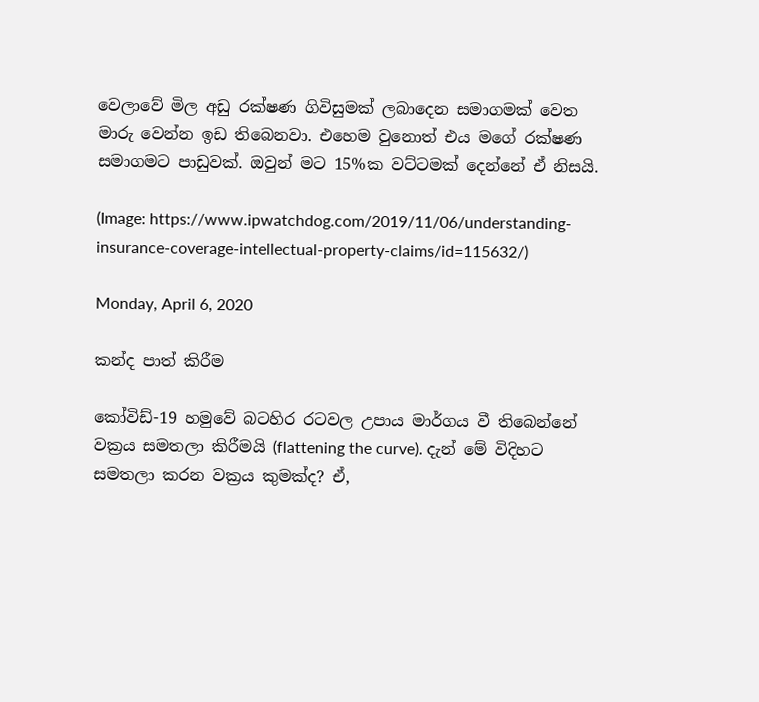වෙලාවේ මිල අඩු රක්ෂණ ගිවිසුමක් ලබාදෙන සමාගමක් වෙත මාරු වෙන්න ඉඩ තිබෙනවා. එහෙම වුනොත් එය මගේ රක්ෂණ සමාගමට පාඩුවක්. ඔවුන් මට 15%ක වට්ටමක් දෙන්නේ ඒ නිසයි.

(Image: https://www.ipwatchdog.com/2019/11/06/understanding-insurance-coverage-intellectual-property-claims/id=115632/)

Monday, April 6, 2020

කන්ද පාත් කිරීම

කෝවිඩ්-19 හමුවේ බටහිර රටවල උපාය මාර්ගය වී තිබෙන්නේ වක්‍රය සමතලා කිරීමයි (flattening the curve). දැන් මේ විදිහට සමතලා කරන වක්‍රය කුමක්ද? ඒ,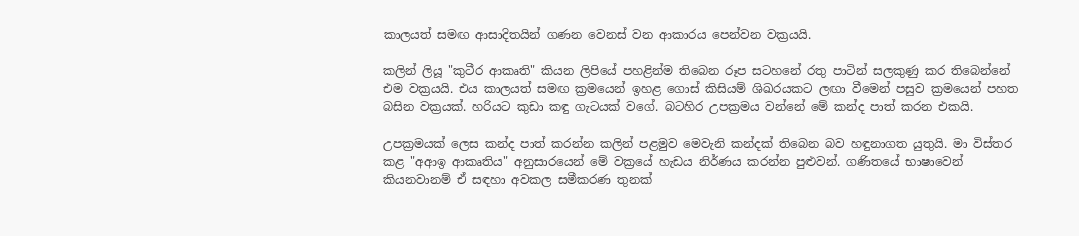කාලයත් සමඟ ආසාදිතයින් ගණන වෙනස් වන ආකාරය පෙන්වන වක්‍රයයි.

කලින් ලියූ "කුටීර ආකෘති" කියන ලිපියේ පහළින්ම තිබෙන රූප සටහනේ රතු පාටින් සලකුණු කර තිබෙන්නේ එම වක්‍රයයි. එය කාලයත් සමඟ ක්‍රමයෙන් ඉහළ ගොස් කිසියම් ශිඛරයකට ලඟා වීමෙන් පසුව ක්‍රමයෙන් පහත බසින වක්‍රයක්. හරියට කුඩා කඳු ගැටයක් වගේ. බටහිර උපක්‍රමය වන්නේ මේ කන්ද පාත් කරන එකයි.

උපක්‍රමයක් ලෙස කන්ද පාත් කරන්න කලින් පළමුව මෙවැනි කන්දක් තිබෙන බව හඳුනාගත යුතුයි. මා විස්තර කළ "අආඉ ආකෘතිය" අනුසාරයෙන් මේ වක්‍රයේ හැඩය නිර්ණය කරන්න පුළුවන්. ගණිතයේ භාෂාවෙන් කියනවානම් ඒ සඳහා අවකල සමීකරණ තුනක්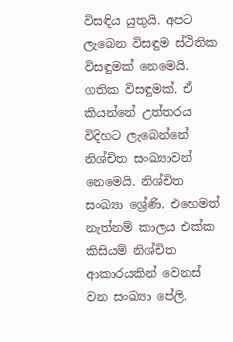විසඳිය යුතුයි. අපට ලැබෙන විසඳුම ස්ථිතික විසඳුමක් නෙමෙයි. ගතික විසඳුමක්. ඒ කියන්නේ උත්තරය විදිහට ලැබෙන්නේ නිශ්චිත සංඛ්‍යාවන් නෙමෙයි. නිශ්චිත සංඛ්‍යා ශ්‍රේණි. එහෙමත් නැත්නම් කාලය එක්ක කිසියම් නිශ්චිත ආකාරයකින් වෙනස් වන සංඛ්‍යා පේලි.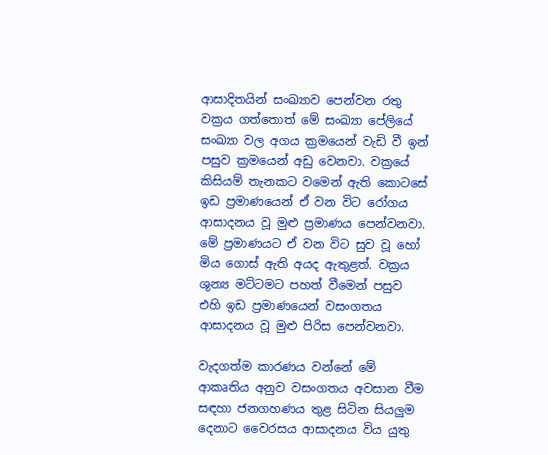ආසාදිතයින් සංඛ්‍යාව පෙන්වන රතු වක්‍රය ගත්තොත් මේ සංඛ්‍යා පේලියේ සංඛ්‍යා වල අගය ක්‍රමයෙන් වැඩි වී ඉන් පසුව ක්‍රමයෙන් අඩු වෙනවා. වක්‍රයේ කිසියම් තැනකට වමෙන් ඇති කොටසේ ඉඩ ප්‍රමාණයෙන් ඒ වන විට රෝගය ආසාදනය වූ මුළු ප්‍රමාණය පෙන්වනවා. මේ ප්‍රමාණයට ඒ වන විට සුව වූ හෝ මිය ගොස් ඇති අයද ඇතුළත්. වක්‍රය ශුන්‍ය මට්ටමට පහත් වීමෙන් පසුව එහි ඉඩ ප්‍රමාණයෙන් වසංගතය ආසාදනය වූ මුළු පිරිස පෙන්වනවා.

වැදගත්ම කාරණය වන්නේ මේ ආකෘතිය අනුව වසංගතය අවසාන වීම සඳහා ජනගහණය තුළ සිටින සියලුම දෙනාට වෛරසය ආසාදනය විය යුතු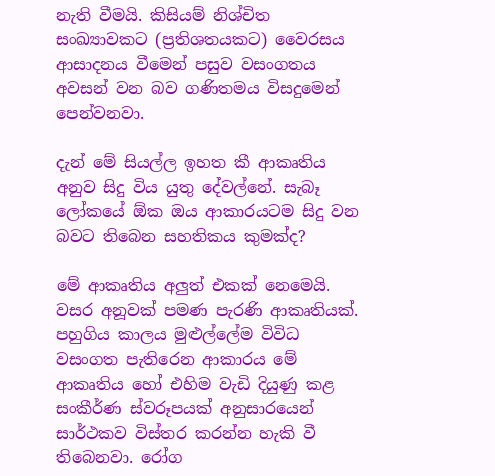නැති වීමයි. කිසියම් නිශ්චිත සංඛ්‍යාවකට (ප්‍රතිශතයකට) වෛරසය ආසාදනය වීමෙන් පසුව වසංගතය අවසන් වන බව ගණිතමය විසදුමෙන් පෙන්වනවා.

දැන් මේ සියල්ල ඉහත කී ආකෘතිය අනුව සිදු විය යුතු දේවල්නේ. සැබෑ ලෝකයේ ඕක ඔය ආකාරයටම සිදු වන බවට තිබෙන සහතිකය කුමක්ද?

මේ ආකෘතිය අලුත් එකක් නෙමෙයි. වසර අනූවක් පමණ පැරණි ආකෘතියක්. පහුගිය කාලය මුළුල්ලේම විවිධ වසංගත පැතිරෙන ආකාරය මේ ආකෘතිය හෝ එහිම වැඩි දියුණු කළ සංකීර්ණ ස්වරූපයක් අනුසාරයෙන් සාර්ථකව විස්තර කරන්න හැකි වී තිබෙනවා. රෝග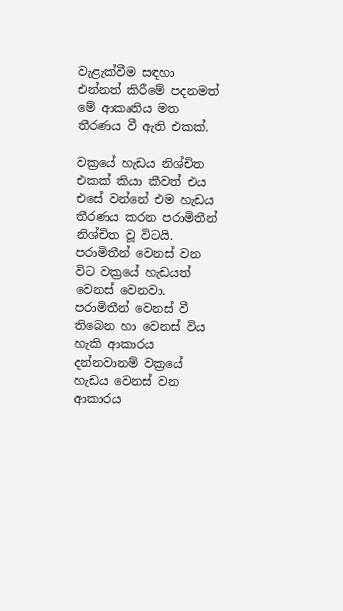වැළැක්වීම සඳහා එන්නත් කිරීමේ පදනමත් මේ ආකෘතිය මත තීරණය වී ඇති එකක්.

වක්‍රයේ හැඩය නිශ්චිත එකක් කියා කීවත් එය එසේ වන්නේ එම හැඩය තීරණය කරන පරාමිතීන් නිශ්චිත වූ විටයි. පරාමිතීන් වෙනස් වන විට වක්‍රයේ හැඩයත් වෙනස් වෙනවා. පරාමිතීන් වෙනස් වී තිබෙන හා වෙනස් විය හැකි ආකාරය දන්නවානම් වක්‍රයේ හැඩය වෙනස් වන ආකාරය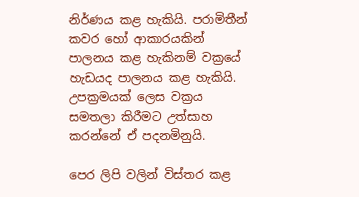නිර්ණය කළ හැකියි. පරාමිතීන් කවර හෝ ආකාරයකින් පාලනය කළ හැකිනම් වක්‍රයේ හැඩයද පාලනය කළ හැකියි. උපක්‍රමයක් ලෙස වක්‍රය සමතලා කිරීමට උත්සාහ කරන්නේ ඒ පදනමිනුයි.

පෙර ලිපි වලින් විස්තර කළ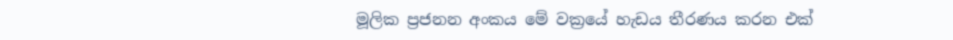මූලික ප්‍රජනන අංකය මේ වක්‍රයේ හැඩය තීරණය කරන එක්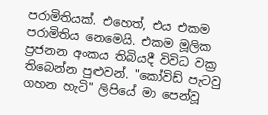පරාමිතියක්. එහෙත්, එය එකම පරාමිතිය නෙමෙයි. එකම මූලික ප්‍රජනන අංකය තිබියදී විවිධ වක්‍ර තිබෙන්න පුළුවන්. "කෝවිඩ් පැටවු ගහන හැටි" ලිපියේ මා පෙන්වූ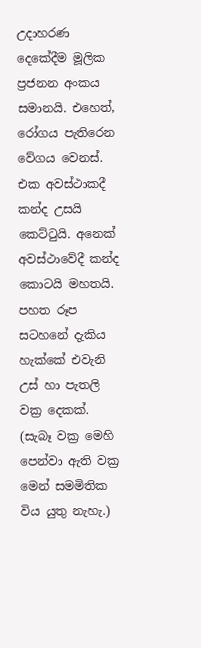උදාහරණ දෙකේදීම මූලික ප්‍රජනන අංකය සමානයි. එහෙත්, රෝගය පැතිරෙන වේගය වෙනස්. එක අවස්ථාකදී කන්ද උසයි කෙට්ටුයි. අනෙක් අවස්ථාවේදී කන්ද කොටයි මහතයි. පහත රූප සටහනේ දැකිය හැක්කේ එවැනි උස් හා පැතලි වක්‍ර දෙකක්. (සැබෑ වක්‍ර මෙහි පෙන්වා ඇති වක්‍ර මෙන් සමමිතික විය යුතු නැහැ.)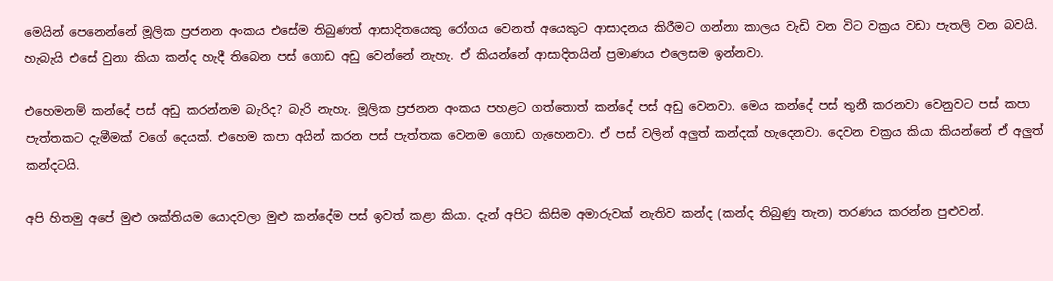මෙයින් පෙනෙන්නේ මූලික ප්‍රජනන අංකය එසේම තිබුණත් ආසාදිතයෙකු රෝගය වෙනත් අයෙකුට ආසාදනය කිරීමට ගන්නා කාලය වැඩි වන විට වක්‍රය වඩා පැතලි වන බවයි. හැබැයි එසේ වුනා කියා කන්ද හැදී තිබෙන පස් ගොඩ අඩු වෙන්නේ නැහැ. ඒ කියන්නේ ආසාදිතයින් ප්‍රමාණය එලෙසම ඉන්නවා.

එහෙමනම් කන්දේ පස් අඩු කරන්නම බැරිද? බැරි නැහැ. මූලික ප්‍රජනන අංකය පහළට ගත්තොත් කන්දේ පස් අඩු වෙනවා. මෙය කන්දේ පස් තුනී කරනවා වෙනුවට පස් කපා පැත්තකට දැමීමක් වගේ දෙයක්. එහෙම කපා අයින් කරන පස් පැත්තක වෙනම ගොඩ ගැහෙනවා. ඒ පස් වලින් අලුත් කන්දක් හැදෙනවා. දෙවන චක්‍රය කියා කියන්නේ ඒ අලුත් කන්දටයි.

අපි හිතමු අපේ මුළු ශක්තියම යොදවලා මුළු කන්දේම පස් ඉවත් කළා කියා. දැන් අපිට කිසිම අමාරුවක් නැතිව කන්ද (කන්ද තිබුණු තැන) තරණය කරන්න පුළුවන්.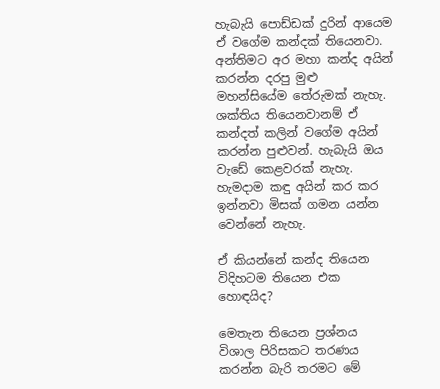හැබැයි පොඩ්ඩක් දුරින් ආයෙම ඒ වගේම කන්දක් තියෙනවා. අන්තිමට අර මහා කන්ද අයින් කරන්න දරපු මුළු මහන්සියේම තේරුමක් නැහැ. ශක්තිය තියෙනවානම් ඒ කන්දත් කලින් වගේම අයින් කරන්න පුළුවන්. හැබැයි ඔය වැඩේ කෙළවරක් නැහැ. හැමදාම කඳු අයින් කර කර ඉන්නවා මිසක් ගමන යන්න වෙන්නේ නැහැ.

ඒ කියන්නේ කන්ද තියෙන විදිහටම තියෙන එක හොඳයිද?

මෙතැන තියෙන ප්‍රශ්නය විශාල පිරිසකට තරණය කරන්න බැරි තරමට මේ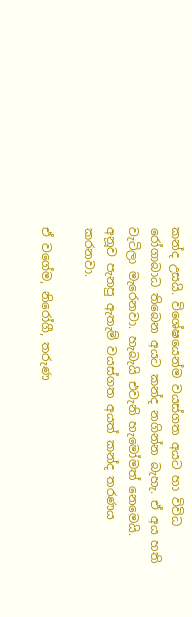කන්ද උසයි. විශේෂයෙන්ම වයස්ගත අයට හා විවිධ රෝගාබාධ තිබෙන අයට කන්ද නගින්න බැහැ. ඒ අය හති වැටිලා මැරෙනවා. හැබැයි එවැනි හැමෝමත් නෙමෙයි. අනූව පැනපු ඇතැම් වයස්ගත අයත් කන්ද තරණය කරනවා.

ඒ වගේම, නිරෝගී, තරුණ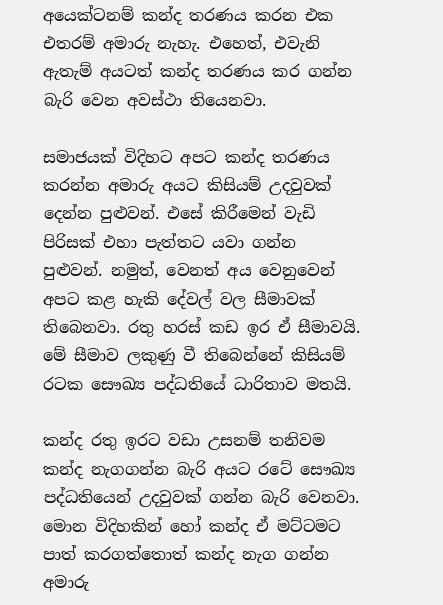අයෙක්ටනම් කන්ද තරණය කරන එක එතරම් අමාරු නැහැ. එහෙත්, එවැනි ඇතැම් අයටත් කන්ද තරණය කර ගන්න බැරි වෙන අවස්ථා තියෙනවා.

සමාජයක් විදිහට අපට කන්ද තරණය කරන්න අමාරු අයට කිසියම් උදවුවක් දෙන්න පුළුවන්. එසේ කිරීමෙන් වැඩි පිරිසක් එහා පැත්තට යවා ගන්න පුළුවන්. නමුත්, වෙනත් අය වෙනුවෙන් අප‍ට කළ හැකි දේවල් වල සීමාවක් තිබෙනවා. රතු හරස් කඩ ඉර ඒ සීමාවයි. මේ සීමාව ලකුණු වී තිබෙන්නේ කිසියම් රටක සෞඛ්‍ය පද්ධතියේ ධාරිතාව මතයි.

කන්ද රතු ඉරට වඩා උසනම් තනිවම කන්ද නැගගන්න බැරි අයට රටේ සෞඛ්‍ය පද්ධතියෙන් උදවුවක් ගන්න බැරි වෙනවා. මොන විදිහකින් හෝ කන්ද ඒ මට්ටමට පාත් කරගත්තොත් කන්ද නැග ගන්න අමාරු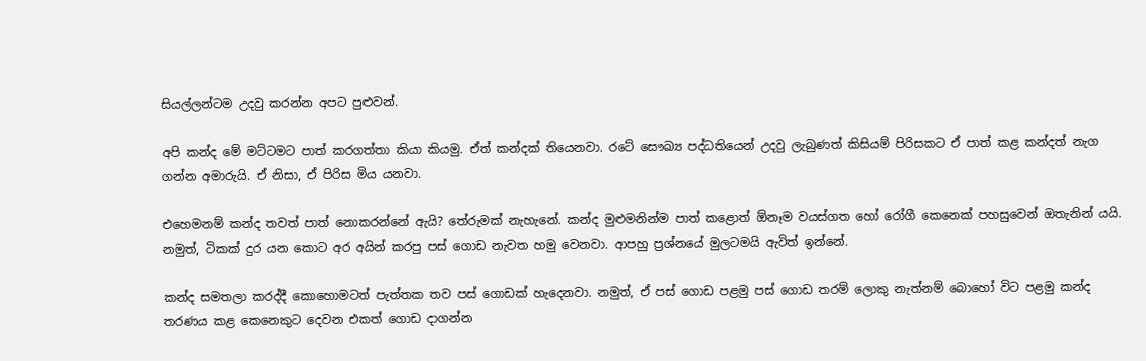සියල්ලන්ටම උදවු කරන්න අපට පුළුවන්.

අපි කන්ද මේ මට්ටමට පාත් කරගත්තා කියා කියමු. ඒත් කන්දක් තියෙනවා. රටේ සෞඛ්‍ය පද්ධතියෙන් උදවු ලැබුණත් කිසියම් පිරිසකට ඒ පාත් කළ කන්දත් නැග ගන්න අමාරුයි. ඒ නිසා, ඒ පිරිස මිය යනවා.

එහෙමනම් කන්ද තවත් පාත් නොකරන්නේ ඇයි? තේරුමක් නැහැනේ. කන්ද මුළුමනින්ම පාත් කළොත් ඕනෑම වයස්ගත හෝ රෝගී කෙනෙක් පහසුවෙන් ඔතැනින් යයි. නමුත්, ටිකක් දුර යන කොට අර අයින් කරපු පස් ගොඩ නැවත හමු වෙනවා. ආපහු ප්‍රශ්නයේ මුලටමයි ඇවිත් ඉන්නේ.

කන්ද සමතලා කරද්දී කොහොමටත් පැත්තක තව පස් ගොඩක් හැදෙනවා. නමුත්, ඒ පස් ගොඩ පළමු පස් ගොඩ තරම් ලොකු නැත්නම් බොහෝ විට පළමු කන්ද තරණය කළ කෙනෙකුට දෙවන එකත් ගොඩ දාගන්න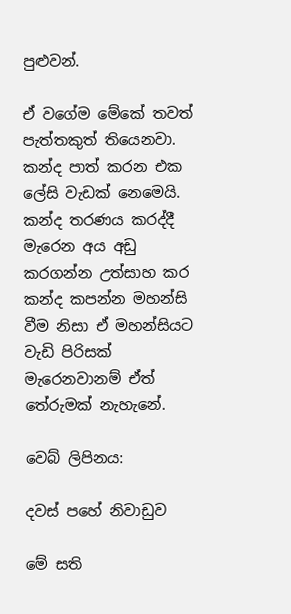පුළුවන්.

ඒ වගේම මේකේ තවත් පැත්තකුත් තියෙනවා. කන්ද පාත් කරන එක ලේසි වැඩක් නෙමෙයි. කන්ද තරණය කරද්දී මැරෙන අය අඩු කරගන්න උත්සාහ කර කන්ද කපන්න මහන්සි වීම නිසා ඒ මහන්සියට වැඩි පිරිසක් මැරෙනවානම් ඒත් තේරුමක් නැහැනේ.

වෙබ් ලිපිනය:

දවස් පහේ නිවාඩුව

මේ සති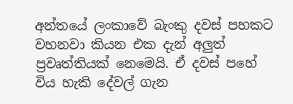අන්තයේ ලංකාවේ බැංකු දවස් පහකට වහනවා කියන එක දැන් අලුත් ප්‍රවෘත්තියක් නෙමෙයි. ඒ දවස් පහේ විය හැකි දේවල් ගැන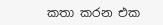කතා කරන එක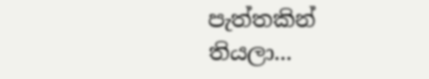පැත්තකින් තියලා...